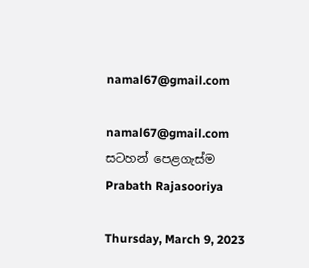namal67@gmail.com

namal67@gmail.com
සටහන් පෙළගැස්ම‍ Prabath Rajasooriya

Thursday, March 9, 2023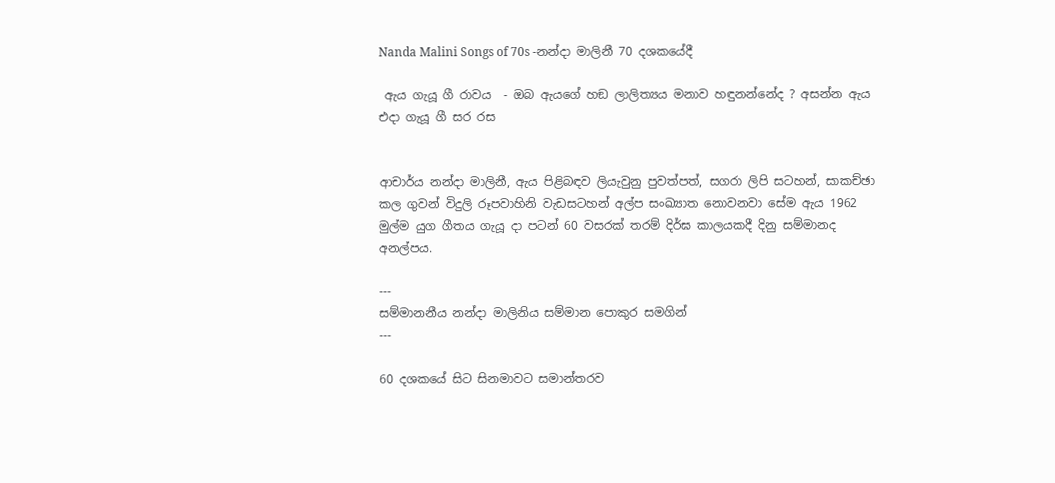Nanda Malini Songs of 70s -නන්දා මාලිනී 70 දශකයේදී

 ඇය ගැයූ ගී රාවය  - ඔබ ඇයගේ හඞ ලාලිත්‍යය මනාව හඳුනන්නේද ? අසන්න ඇය එදා ගැයූ ගී සර රස


ආචාර්ය නන්දා මාලිනී, ඇය පිළිබඳව ලියැවුනු පුවත්පත්, සගරා ලිපි සටහන්, සාකච්ඡා කල ගුවන් විදුලි රූපවාහිනි වැඩසටහන් අල්ප සංඛ්‍යාත නොවනවා සේම ඇය 1962 මුල්ම යුග ගීතය ගැයූ දා පටන් 60 වසරක් තරම් දිර්ඝ කාලයකදී දිනු සම්මානද අනල්පය.

---
සම්මානනීය නන්දා මාලිනිය සම්මාන පොකුර සමගින්
---

60 දශකයේ සිට සිනමාවට සමාන්තරව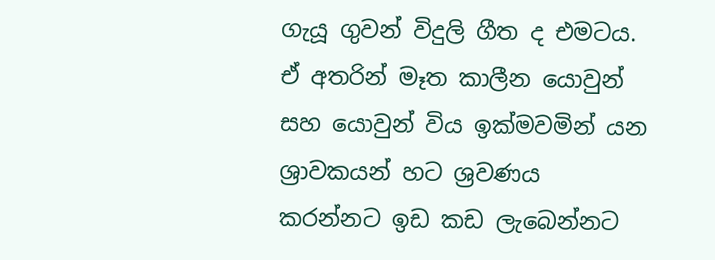ගැයූ ගුවන් විදුලි ගීත ද එමටය. ඒ අතරින් මෑත කාලීන යොවුන් සහ යොවුන් විය ඉක්මවමින් යන ශ්‍රාවකයන් හට ශ්‍රවණය කරන්නට ඉඩ කඩ ලැබෙන්නට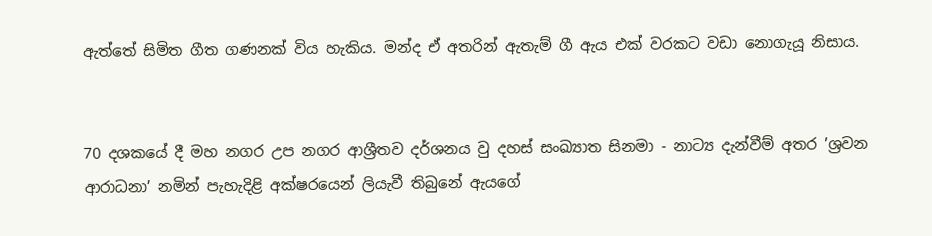ඇත්තේ සිමිත ගීත ගණනක් විය හැකිය. මන්ද ඒ අතරින් ඇතැම් ගී ඇය එක් වරකට වඩා නොගැයූ නිසාය.


70 දශකයේ දී මහ නගර උප නගර ආශ්‍රීතව දර්ශනය වු දහස් සංඛ්‍යාත සිනමා - නාට්‍ය දැන්වීම් අතර ’ශ්‍රවන ආරාධනා’ නමින් පැහැදිළි අක්ෂරයෙන් ලියැවී තිබුනේ ඇයගේ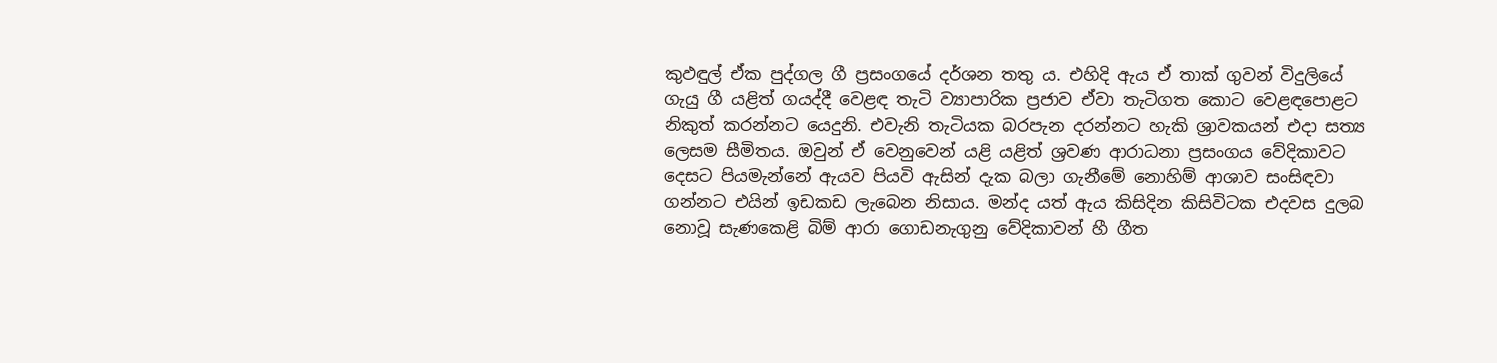කුඵඳුල් ඒක පුද්ගල ගී ප්‍රසංගයේ දර්ශන තතු ය. එහිදි ඇය ඒ තාක් ගුවන් විදුලියේ ගැයු ගී යළිත් ගයද්දී වෙළඳ තැටි ව්‍යාපාරික ප්‍රජාව ඒවා තැටිගත කොට වෙළඳපොළට නිකුත් කරන්නට යෙදුනි. එවැනි තැටියක බරපැන දරන්නට හැකි ශ්‍රාවකයන් එදා සත්‍ය ලෙසම සීමිතය. ඔවුන් ඒ වෙනුවෙන් යළි යළිත් ශ්‍රවණ ආරාධනා ප්‍රසංගය වේදිකාවට දෙසට පියමැන්නේ ඇයව පියවි ඇසින් දැක බලා ගැනීමේ නොහිම් ආශාව සංසිඳවා ගන්නට එයින් ඉඩකඩ ලැබෙන නිසාය. මන්ද යත් ඇය කිසිදින කිසිවිටක එදවස දුලබ නොවූ සැණකෙළි බිම් ආරා ගොඩනැගුනු වේදිකාවන් හී ගීත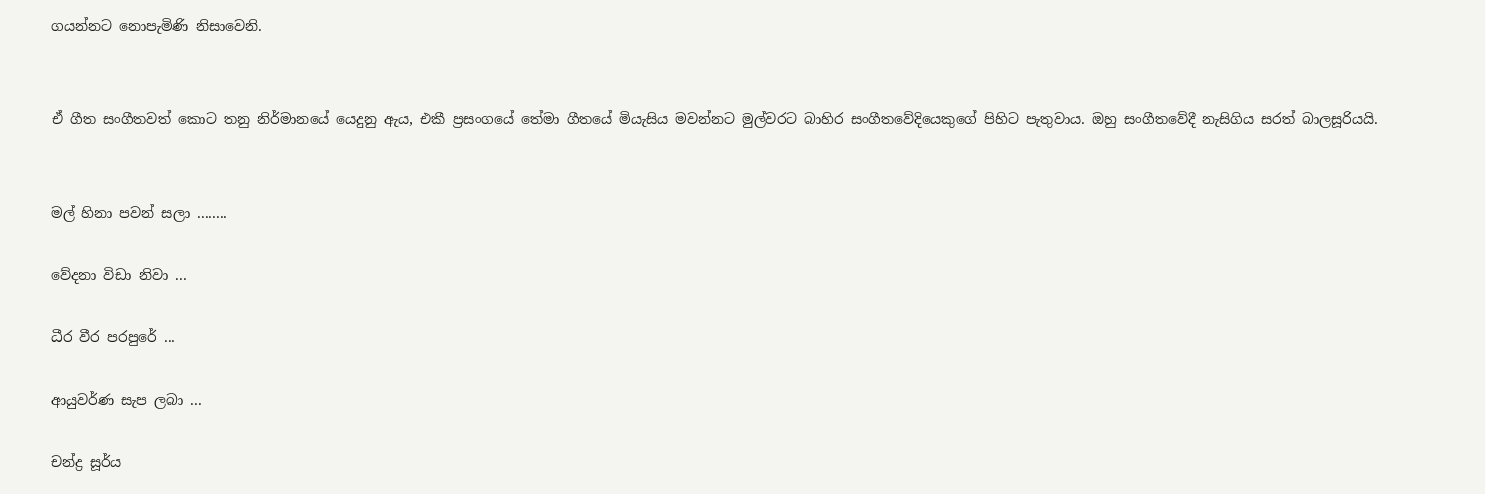ගයන්නට නොපැමිණි නිසාවෙනි.


ඒ ගීත සංගීතවත් කොට තනු නිර්මානයේ යෙදුනු ඇය, එකී ප්‍රසංගයේ තේමා ගීතයේ මියැසිය මවන්නට මුල්වරට බාහිර සංගීතවේදියෙකුගේ පිහිට පැතුවාය. ඔහු සංගීතවේදී නැසිගිය සරත් බාලසූරියයි.


මල් හිනා පවන් සලා ........

වේදනා විඩා නිවා ...

ධීර වීර පරපුරේ ...

ආයුවර්ණ සැප ලබා ...

චන්ද්‍ර සූර්ය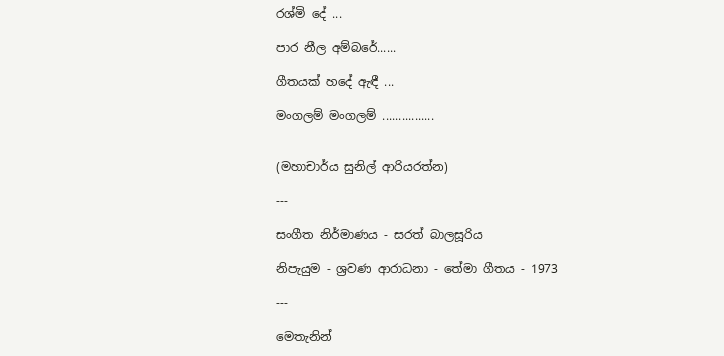රශ්මි දේ ...

පාර නීල අම්බරේ......

ගීතයක් හදේ ඇඳී ...

මංගලම් මංගලම් ................


(මහාචාර්ය සුනිල් ආරියරත්න)

---

සංගීත නිර්මාණය - සරත් බාලසූරිය

නිපැයුම - ශ්‍රවණ ආරාධනා - තේමා ගීතය - 1973

---

මෙතැනින්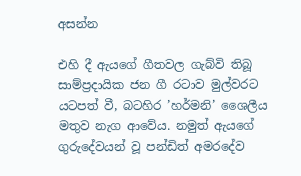අසන්න

එහි දී ඇයගේ ගීතවල ගැබ්වි තිබූ සාම්ප්‍රදායික ජන ගී රටාව මුල්වරට යටපත් වී, බටහිර ’හර්මනි’ ශෛලීය මතුව නැග ආවේය. නමුත් ඇයගේ ගුරුදේවයන් වූ පන්ඩිත් අමරදේව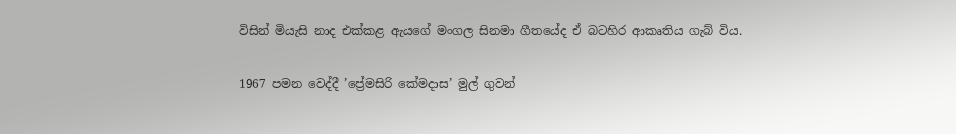විසින් මියැසි නාද එක්කළ ඇයගේ මංගල සිනමා ගීතයේද ඒ බටහිර ආකෘතිය ගැබ් විය.

1967 පමන වෙද්දී ’ප්‍රේමසිරි කේමදාස’ මුල් ගුවන්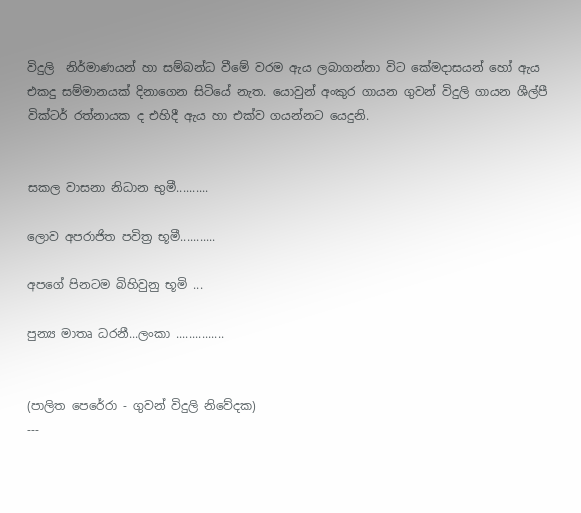විදුලි  නිර්මාණයන් හා සම්බන්ධ වීමේ වරම ඇය ලබාගන්නා විට කේමදාසයන් හෝ ඇය එකදු සම්මානයක් දිනාගෙන සිටියේ නැත. යොවුන් අංකුර ගායන ගුවන් විදුලි ගායන ශීල්පී වික්ටර් රත්නායක ද එහිදී ඇය හා එක්ව ගයන්නට යෙදුනි.


සකල වාසනා නිධාන භුමී..........

ලොව අපරාජිත පවිත්‍ර භූමී...........

අපගේ පිනටම බිහිවුනු භූමි ...

පුන්‍ය මාතෘ ධරනී...ලංකා ...............


(පාලිත පෙරේරා - ගුවන් විදුලි නිවේදක)
---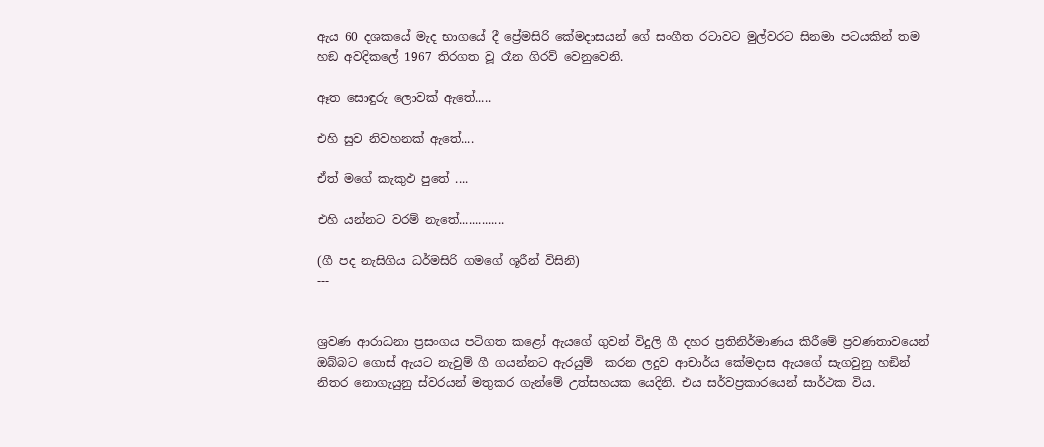ඇය 60 දශකයේ මැද භාගයේ දී ප්‍රේමසිරි කේමදාසයන් ගේ සංගීත රටාවට මුල්වරට සිනමා පටයකින් තම හඞ අවදිකලේ 1967 තිරගත වූ රෑන ගිරව් වෙනුවෙනි.

ඈත සොඳුරු ලොවක් ඇතේ.....

එහි සුව නිවහනක් ඇතේ....

ඒත් මගේ කැකුඵ පුතේ ....

එහි යන්නට වරම් නැතේ..............

(ගී පද නැසිගිය ධර්මසිරි ගමගේ ශූරීන් විසිනි)
---


ශ්‍රවණ ආරාධනා ප්‍රසංගය පටිගත කළෝ ඇයගේ ගුවන් විදුලි ගී දහර ප්‍රතිනිර්මාණය කිරීමේ ප්‍රවණතාවයෙන් ඔබ්බට ගොස් ඇයට නැවුම් ගී ගයන්නට ඇරයුම්  කරන ලදුව ආචාර්ය කේමදාස ඇයගේ සැගවුනු හඞින් නිතර නොගැයුනු ස්වරයන් මතුකර ගැන්මේ උත්සහයක යෙදිනි. එය සර්වප්‍රකාරයෙන් සාර්ථක විය.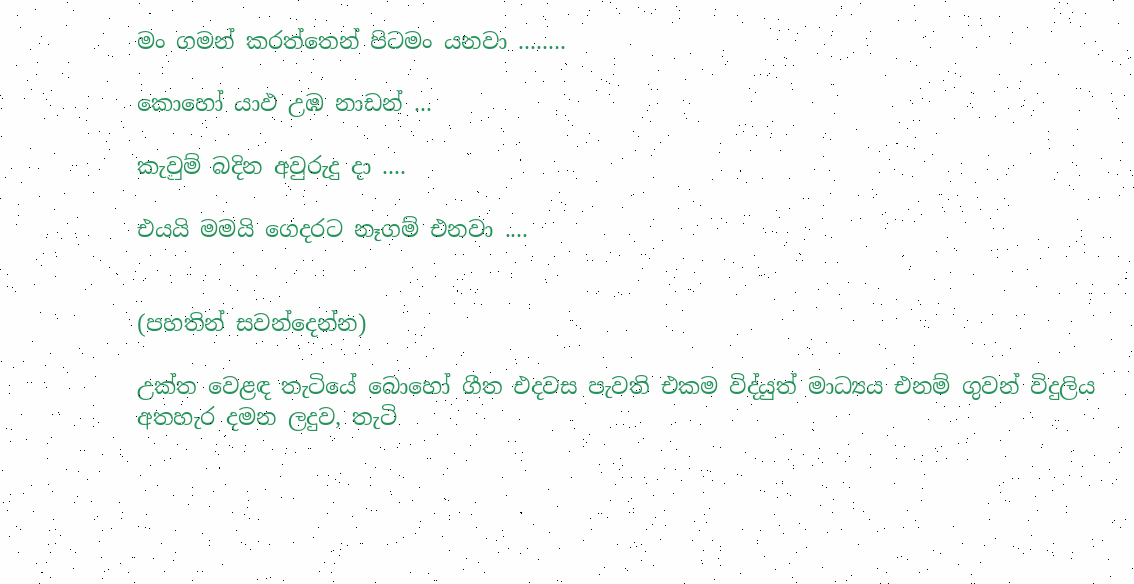මං ගමන් කරත්තෙන් පිටමං යනවා ........

කොහෝ යාඵ උඹ නාඩන් ...

කැවුම් බදින අවුරුදු දා ....

එයයි මමයි ගෙදරට නෑගම් එනවා ....


(පහතින් සවන්දෙන්න)

උක්ත වෙළඳ තැටියේ බොහෝ ගීත එදවස පැවති එකම විද්යුත් මාධ්‍යය එනම් ගුවන් විදුලිය අතහැර දමන ලදුව, තැටි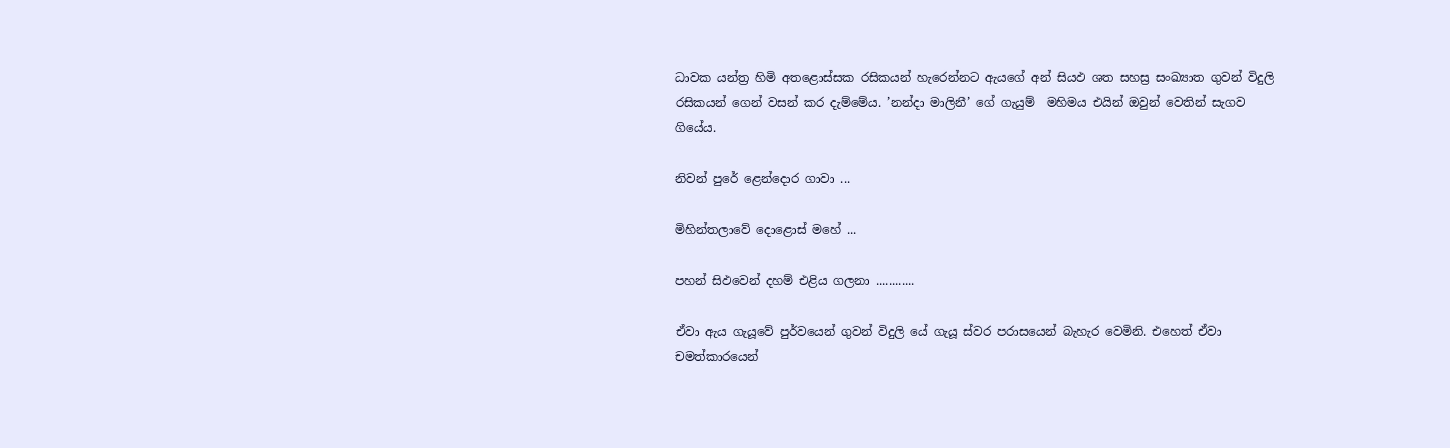ධාවක යන්ත්‍ර හිමි අතළොස්සක රසිකයන් හැරෙන්නට ඇයගේ අන් සියඵ ශත සහස්‍ර සංඛ්‍යාත ගුවන් විදුලි රසිකයන් ගෙන් වසන් කර දැම්මේය. ’නන්දා මාලිනී’ ගේ ගැයුම්  මහිමය එයින් ඔවුන් වෙතින් සැගව ගියේය.

නිවන් පුරේ ළෙන්දොර ගාවා ...

මිහින්තලාවේ දොළොස් මහේ ...

පහන් සිඵවෙන් දහම් එළිය ගලනා ............

ඒවා ඇය ගැයූවේ පුර්වයෙන් ගුවන් විදුලි යේ ගැයූ ස්වර පරාසයෙන් බැහැර වෙමිනි. එහෙත් ඒවා චමත්කාරයෙන්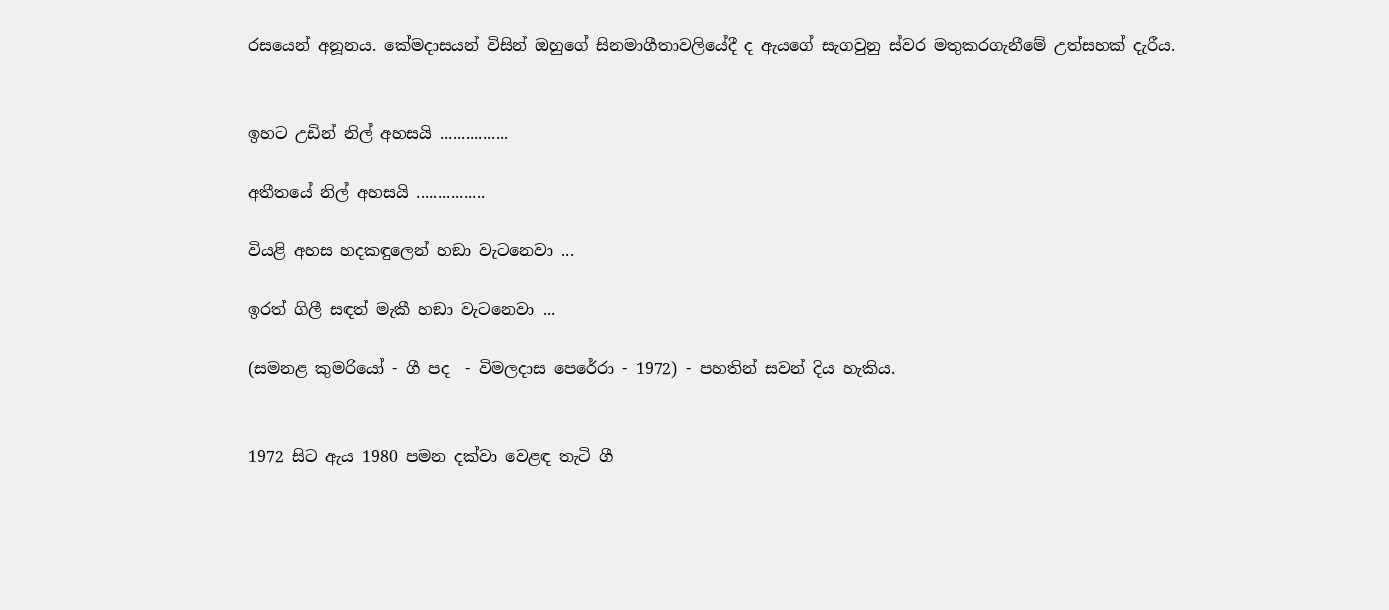රසයෙන් අනූනය. කේමදාසයන් විසින් ඔහුගේ සිනමාගීතාවලියේදී ද ඇයගේ සැගවුනු ස්වර මතුකරගැනීමේ උත්සහක් දැරීය.


ඉහට උඩින් නිල් අහසයි ................

අතීතයේ නිල් අහසයි ................

වියළි අහස හදකඳුලෙන් හඞා වැටනෙවා ...

ඉරත් ගිලී සඳත් මැකී හඞා වැටනෙවා ...

(සමනළ කුමරියෝ - ගී පද  - විමලදාස පෙරේරා - 1972) - පහතින් සවන් දිය හැකිය.


1972 සිට ඇය 1980 පමන දක්වා වෙළඳ තැටි ගී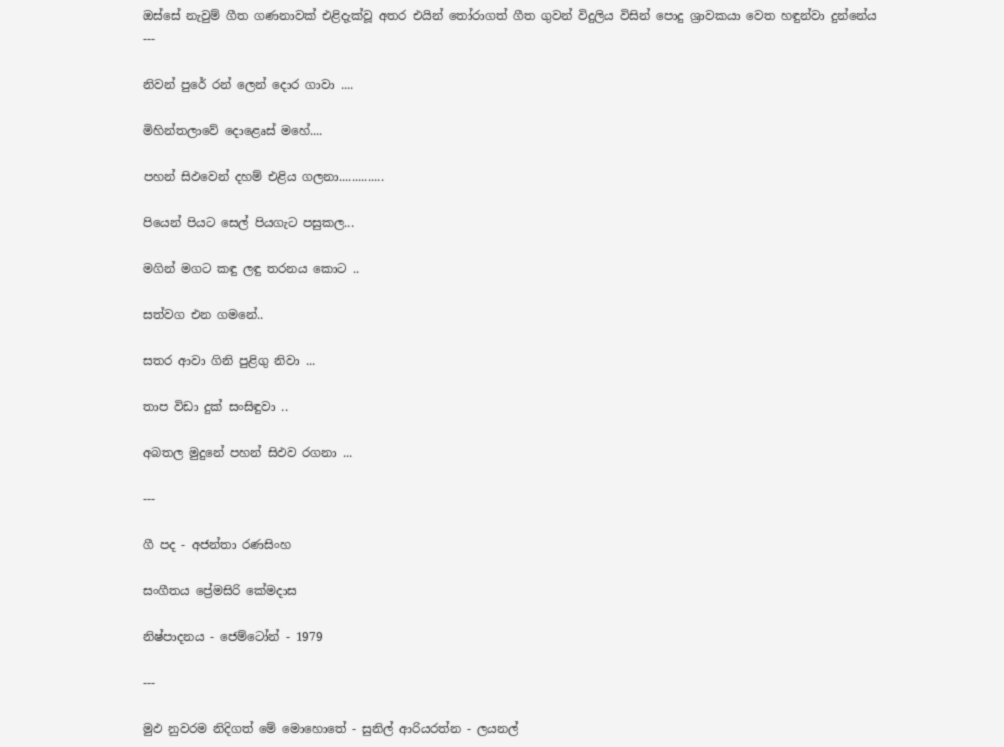ඔස්සේ නැවුම් ගීත ගණනාවක් එළිදැක්වූ අතර එයින් තෝරාගත් ගීත ගුවන් විදුලිය විසින් පොදු ශ්‍රාවකයා වෙත හඳුන්වා දුන්නේය
---

නිවන් පුරේ රන් ලෙන් දොර ගාවා ....

මිහින්තලාවේ දොළෙෘස් මහේ....

පහන් සිඵවෙන් දහම් එළිය ගලනා..............

පියෙන් පියට සෙල් පියගැට පසුකල...

මගින් මගට කඳු ලඳු තරනය කොට ..

සත්වග එන ගමනේ..

සතර ආවා ගිනි පුළිගු නිවා ...

තාප විඩා දුක් සංසිඳුවා ..

අබතල මුදුනේ පහන් සිඵව රගනා ...

---

ගී පද - අජන්තා රණසිංහ

සංගීතය ප්‍රේමසිරි කේමදාස

නිෂ්පාදනය - ජෙම්ටෝන් - 1979

---

මුඵ නුවරම නිදිගත් මේ මොහොතේ - සුනිල් ආරියරත්න - ලයනල්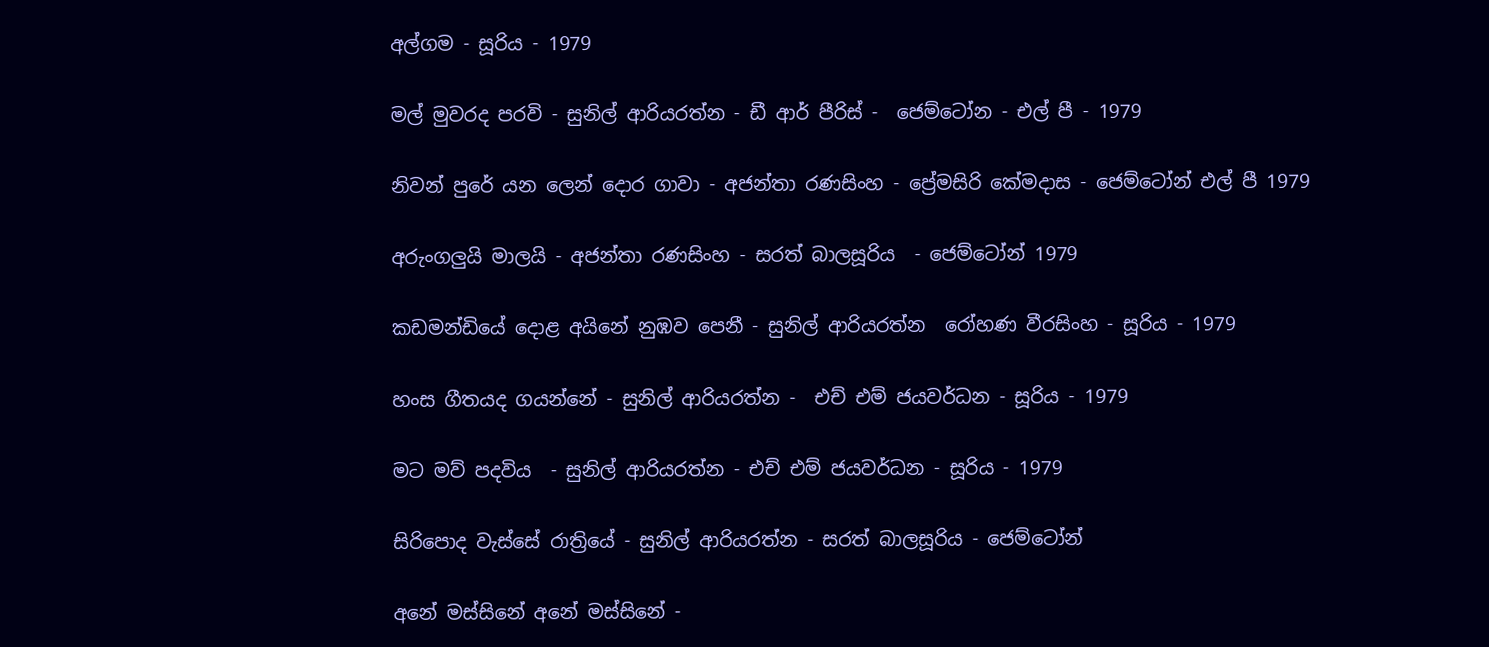අල්ගම - සූරිය - 1979

මල් මුවරද පරවි - සුනිල් ආරියරත්න - ඩී ආර් පීරිස් -  ජෙම්ටෝන - එල් පී - 1979

නිවන් පුරේ යන ලෙන් දොර ගාවා - අජන්තා රණසිංහ - ප්‍රේමසිරි කේමදාස - ජෙම්ටෝන් එල් පී 1979

අරුංගලුයි මාලයි - අජන්තා රණසිංහ - සරත් බාලසූරිය  - ජෙම්ටෝන් 1979

කඩමන්ඩියේ දොළ අයිනේ නුඹව පෙනී - සුනිල් ආරියරත්න  රෝහණ වීරසිංහ - සූරිය - 1979

හංස ගීතයද ගයන්නේ - සුනිල් ආරියරත්න -  එච් එම් ජයවර්ධන - සූරිය - 1979

මට මව් පදවිය  - සුනිල් ආරියරත්න - එච් එම් ජයවර්ධන - සූරිය - 1979

සිරිපොද වැස්සේ රාත්‍රියේ - සුනිල් ආරියරත්න - සරත් බාලසූරිය - ජෙම්ටෝන්

අනේ මස්සිනේ අනේ මස්සිනේ -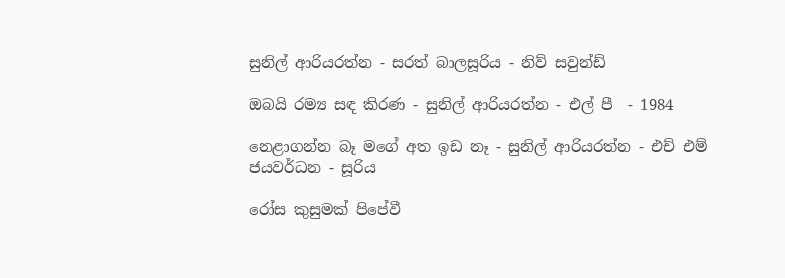සුනිල් ආරියරත්න - සරත් බාලසූරිය - නිව් සවුන්ඩ්

ඔබයි රම්‍ය සඳ කිරණ - සුනිල් ආරියරත්න - එල් පී  - 1984

නෙළාගන්න බෑ මගේ අත ඉඩ නෑ - සුනිල් ආරියරත්න - එච් එම් ජයවර්ධන - සූරිය

රෝස කුසුමක් පිපේවී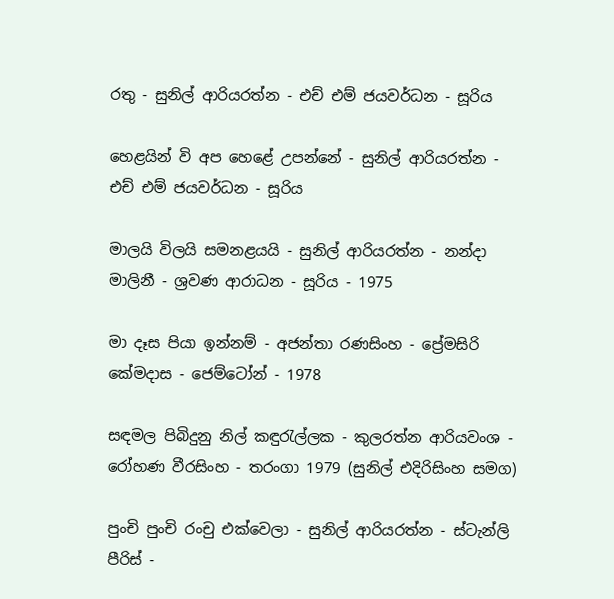රතු - සුනිල් ආරියරත්න - එච් එම් ජයවර්ධන - සූරිය

හෙළයින් වි අප හෙළේ උපන්නේ - සුනිල් ආරියරත්න - එච් එම් ජයවර්ධන - සූරිය

මාලයි විලයි සමනළයයි - සුනිල් ආරියරත්න - නන්දා මාලිනී - ශ්‍රවණ ආරාධන - සූරිය - 1975

මා දෑස පියා ඉන්නම් - අජන්තා රණසිංහ - ප්‍රේමසිරි කේමදාස - ජෙම්ටෝන් - 1978

සඳමල පිබිදුනු නිල් කඳුරැල්ලක - කුලරත්න ආරියවංශ - රෝහණ වීරසිංහ - තරංගා 1979 (සුනිල් එදිරිසිංහ සමග)

පුංචි පුංචි රංචු එක්වෙලා - සුනිල් ආරියරත්න - ස්ටැන්ලි පීරිස් -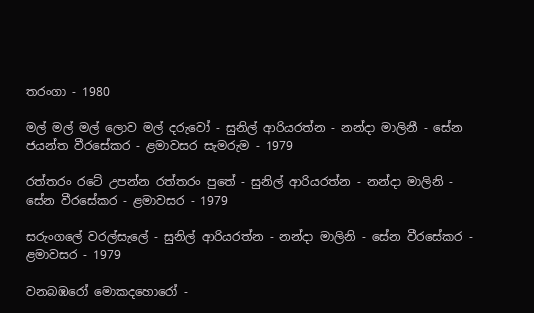තරංගා - 1980

මල් මල් මල් ලොව මල් දරුවෝ - සුනිල් ආරියරත්න - නන්දා මාලිනී - සේන ජයන්ත වීරසේකර - ළමාවසර සැමරුම - 1979

රත්තරං රටේ උපන්න රත්තරං පුතේ - සුනිල් ආරියරත්න - නන්දා මාලිනි - සේන වීරසේකර - ළමාවසර - 1979

සරුංගලේ වරල්සැලේ - සුනිල් ආරියරත්න - නන්දා මාලිනි - සේන වීරසේකර - ළමාවසර - 1979

වනබඹරෝ මොකදහොරෝ -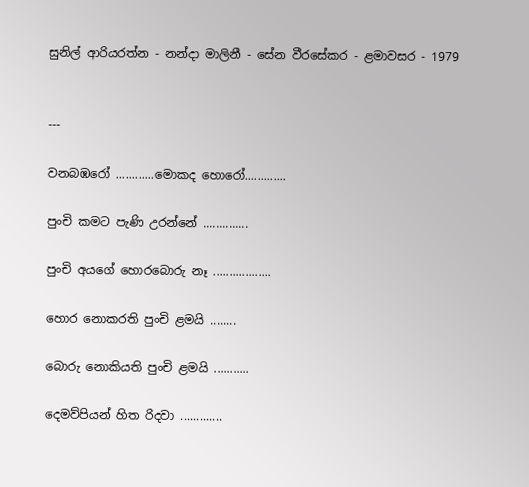සුනිල් ආරියරත්න - නන්දා මාලිනී - සේන වීරසේකර - ළමාවසර - 1979


---

වනබඹරෝ ............මොකද හොරෝ.............

පුංචි කමට පැණි උරන්නේ ..............

පුංචි අයගේ හොරබොරු නෑ ..................

හොර නොකරති පුංචි ළමයි ........

බොරු නොකියති පුංචි ළමයි ...........

දෙමව්පියන් හිත රිදවා .............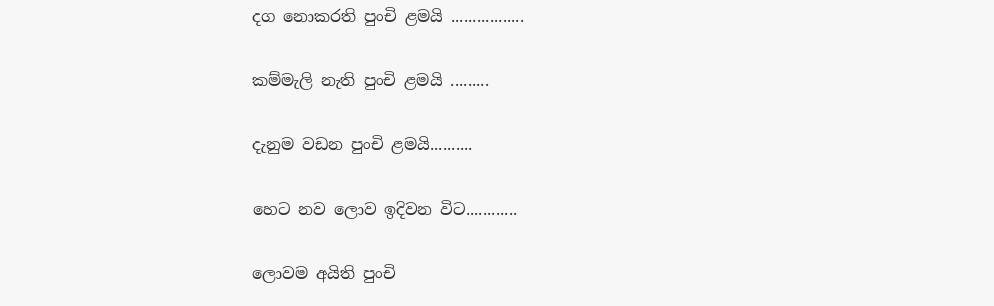දග නොකරති පුංචි ළමයි .................

කම්මැලි නැති පුංචි ළමයි .........

දැනුම වඩන පුංචි ළමයි..........

හෙට නව ලොව ඉදිවන විට............

ලොවම අයිති පුංචි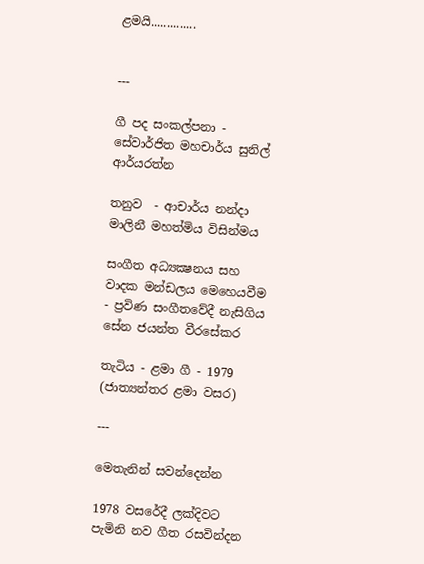ළමයි..............


---

ගී පද සංකල්පනා - සේවාර්ජිත මහචාර්ය සුනිල් ආර්යරත්න

තනුව  - ආචාර්ය නන්දා මාලිනී මහත්මිය විසින්මය

සංගීත අධ්‍යක්‍ෂනය සහ වාදක මන්ඩලය මෙහෙයවීම - ප්‍රවිණ සංගීතවේදී නැසිගිය සේන ජයන්ත වීරසේකර

තැටිය - ළමා ගී - 1979 (ජාත්‍යන්තර ළමා වසර)

---

මෙතැනින් සවන්දෙන්න

1978 වසරේදී ලක්දිවට පැමිනි නව ගීත රසවින්දන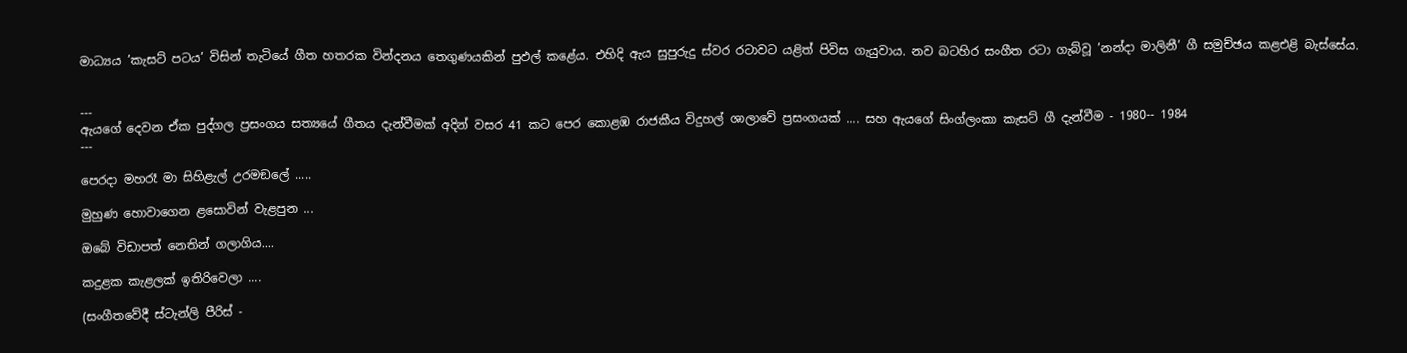මාධ්‍යය ’කැසට් පටය’ විසින් තැටියේ ගීත හතරක වින්දනය තෙගුණයකින් පුඵල් කළේය. එහිදි ඇය සුපුරුදු ස්වර රටාවට යළිත් පිවිස ගැයුවාය. නව බටහිර සංගීත රටා ගැබ්වූ ’නන්දා මාලිනී’ ගී සමුච්ඡය කළඑළි බැස්සේය.


---
ඇයගේ දෙවන ඒක පුද්ගල ප්‍රසංගය සත්‍යයේ ගීතය දැන්වීමක් අදින් වසර 41 කට පෙර කොළඹ රාජකීය විදුහල් ශාලාවේ ප්‍රසංගයක් .... සහ ඇයගේ සිංග්ලංකා කැසට් ගී දැන්වීම - 1980-- 1984
---

පෙරදා මහරෑ මා සිහිළැල් උරමඞලේ .....

මුහුණ හොවාගෙන ළසොවින් වැළපුන ...

ඔබේ විඩාපත් නෙතින් ගලාගිය....

කදුළක කැළලක් ඉතිරිවෙලා ....

(සංගීතවේදී ස්ටැන්ලි පීරිස් -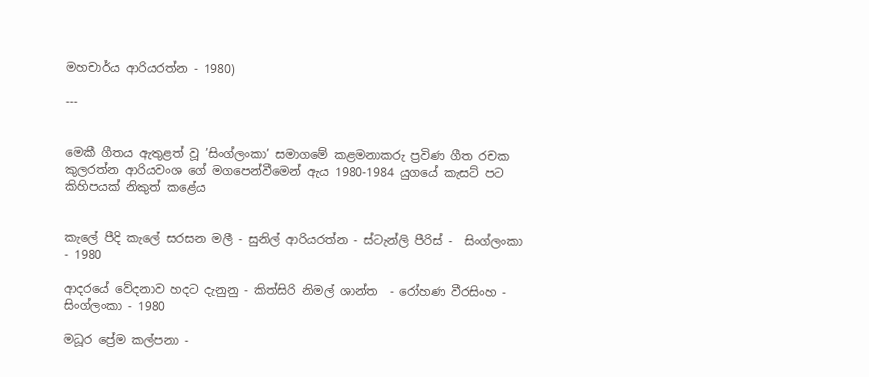මහචාර්ය ආරියරත්න - 1980)

---


මෙකී ගීතය ඇතුළත් වූ ’සිංග්ලංකා’ සමාගමේ කළමනාකරු ප්‍රවිණ ගීත රචක කුලරත්න ආරියවංශ ගේ මගපෙන්වීමෙන් ඇය 1980-1984 යුගයේ කැසට් පට කිහිපයක් නිකුත් කළේය


කැලේ පීදි කැලේ සරසන මලී - සුනිල් ආරියරත්න - ස්ටැන්ලි පීරිස් -  සිංග්ලංකා - 1980

ආදරයේ වේදනාව හදට දැනුනු - කිත්සිරි නිමල් ශාන්ත  - රෝහණ වීරසිංහ - සිංග්ලංකා - 1980

මධූර ප්‍රේම කල්පනා -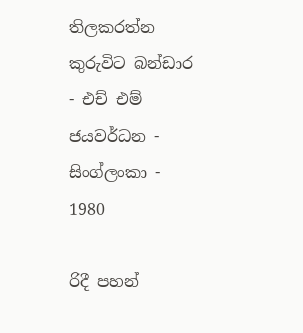තිලකරත්න කුරුවිට බන්ඩාර - එච් එම් ජයවර්ධන - සිංග්ලංකා - 1980

රිදී පහන්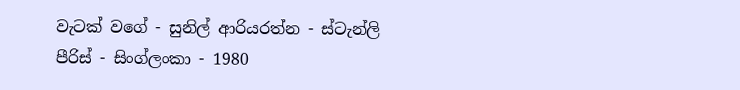වැටක් වගේ - සුනිල් ආරියරත්න - ස්ටැන්ලි පීරිස් - සිංග්ලංකා - 1980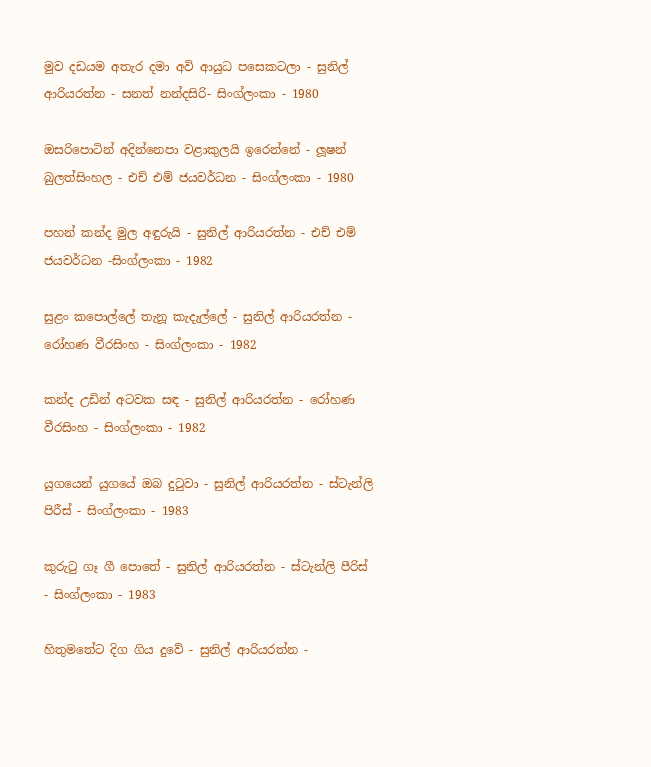මුව දඩයම අතැර දමා අවි ආයුධ පසෙකටලා - සුනිල් ආරියරත්න - සනත් නන්දසිරි- සිංග්ලංකා - 1980

ඔසරිපොටින් අදින්නෙපා වළාකුලයි ඉරෙන්නේ - ලූෂන් බුලත්සිංහල - එච් එම් ජයවර්ධන - සිංග්ලංකා - 1980

පහන් කන්ද මුල අඳුරුයි - සුනිල් ආරියරත්න - එච් එම් ජයවර්ධන -සිංග්ලංකා - 1982

සුළං කපොල්ලේ තැනූ කැදැල්ලේ - සුනිල් ආරියරත්න - රෝහණ වීරසිංහ - සිංග්ලංකා - 1982

කන්ද උඩින් අටවක සඳ - සුනිල් ආරියරත්න - රෝහණ වීරසිංහ - සිංග්ලංකා - 1982

යුගයෙන් යුගයේ ඔබ දුටුවා - සුනිල් ආරියරත්න - ස්ටැන්ලි පිරීස් - සිංග්ලංකා - 1983

කුරුටු ගෑ ගී පොතේ - සුනිල් ආරියරත්න - ස්ටැන්ලි පීරිස් - සිංග්ලංකා - 1983

හිතුමතේට දිග ගිය දුවේ - සුනිල් ආරියරත්න -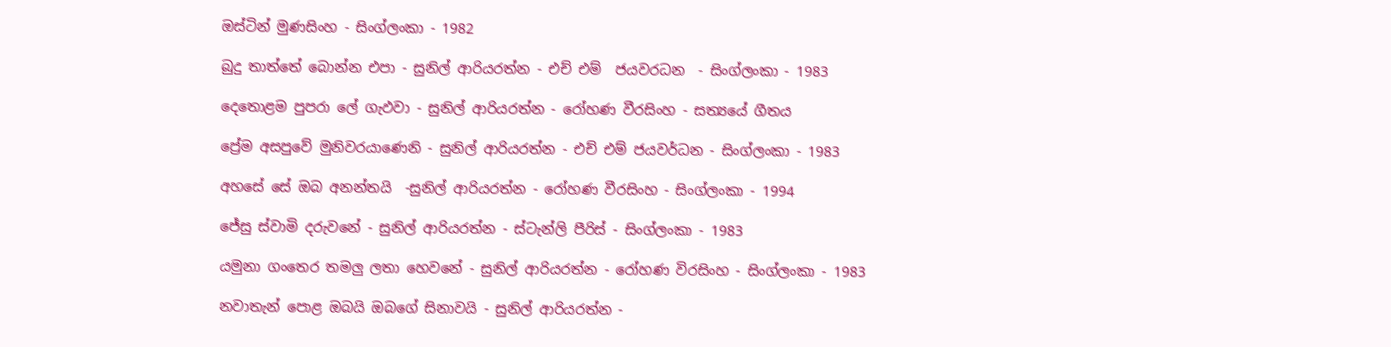ඔස්ටින් මුණසිංහ - සිංග්ලංකා - 1982

බුදු තාත්තේ බොන්න එපා - සුනිල් ආරියරත්න - එච් එම්  ජයවරධන  - සිංග්ලංකා - 1983

දෙතොළම පුපරා ලේ ගැඵවා - සුනිල් ආරියරත්න - රෝහණ වීරසිංහ - සත්‍යයේ ගීතය

ප්‍රේම අසපුවේ මුනිවරයාණෙනි - සුනිල් ආරියරත්න - එච් එම් ජයවර්ධන - සිංග්ලංකා - 1983

අහසේ සේ ඔබ අනන්තයි  -සුනිල් ආරියරත්න - රෝහණ වීරසිංහ - සිංග්ලංකා - 1994

ජේසු ස්වාමි දරුවනේ - සුනිල් ආරියරත්න - ස්ටැන්ලි පීරිස් - සිංග්ලංකා - 1983

යමුනා ගංතෙර තමලු ලතා හෙවනේ - සුනිල් ආරියරත්න - රෝහණ විරසිංහ - සිංග්ලංකා - 1983

නවාතැන් පොළ ඔබයි ඔබගේ සිනාවයි - සුනිල් ආරියරත්න -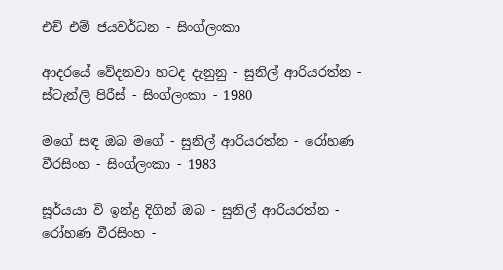එච් එම් ජයවර්ධන - සිංග්ලංකා

ආදරයේ වේදනවා හටද දැනුනු - සුනිල් ආරියරත්න - ස්ටැන්ලි පිරීස් - සිංග්ලංකා - 1980

මගේ සඳ ඔබ මගේ - සුනිල් ආරියරත්න - රෝහණ වීරසිංහ - සිංග්ලංකා - 1983

සූර්යයා වි ඉන්ද්‍ර දිගින් ඔබ - සුනිල් ආරියරත්න - රෝහණ වීරසිංහ -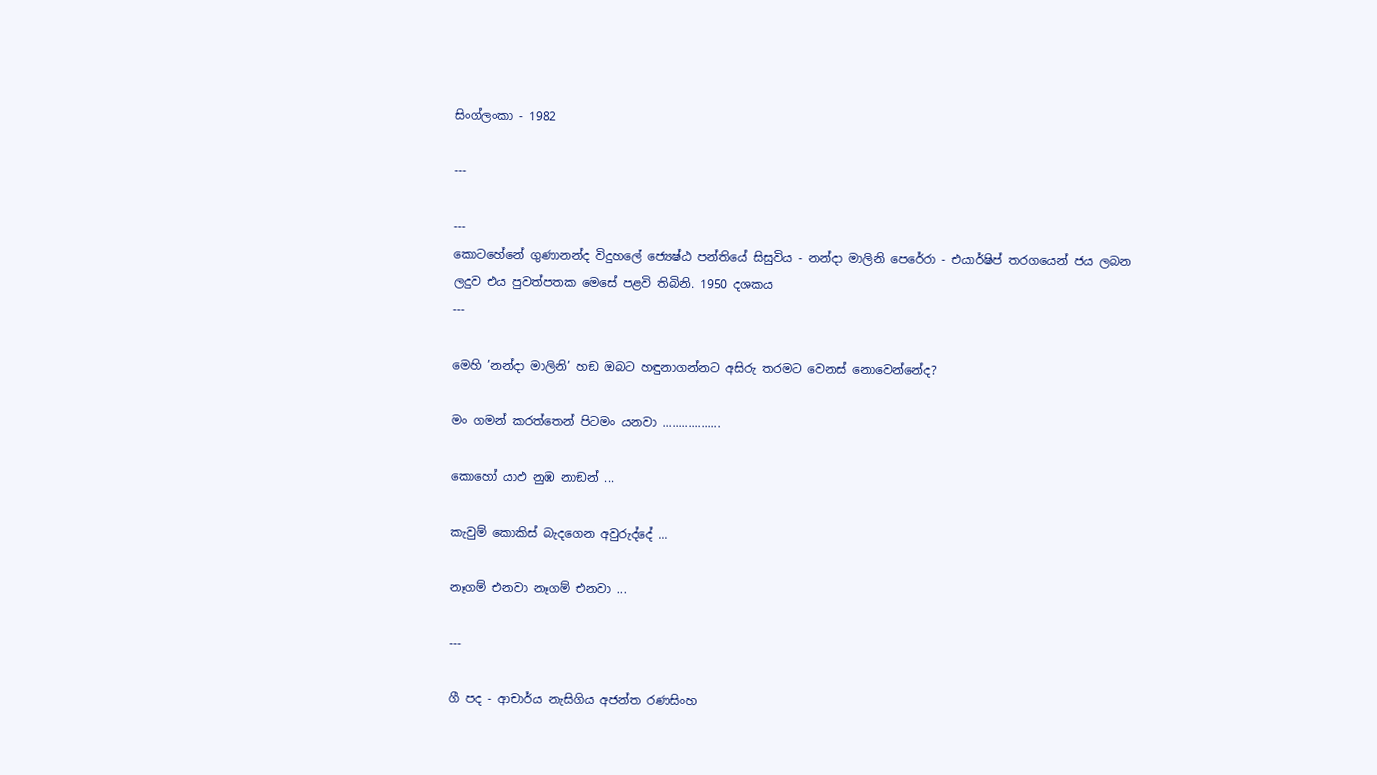සිංග්ලංකා - 1982

---

---
කොටහේනේ ගුණානන්ද විදුහලේ ජ්‍යෙෂ්ඨ පන්තියේ සිසුවිය - නන්දා මාලිනි පෙරේරා - එයාර්ෂිප් තරගයෙන් ජය ලබන ලදුව එය පුවත්පතක මෙසේ පළවි තිබිනි. 1950 දශකය
---

මෙහි ’නන්දා මාලිනි’ හඞ ඔබට හඳුනාගන්නට අසිරු තරමට වෙනස් නොවෙන්නේද?

මං ගමන් කරත්තෙන් පිටමං යනවා ..................

කොහෝ යාඵ නුඹ නාඞන් ...

කැවුම් කොකිස් බැදගෙන අවුරුද්දේ ...

නෑගම් එනවා නෑගම් එනවා ...

---

ගී පද - ආචාර්ය නැසිගිය අජන්ත රණසිංහ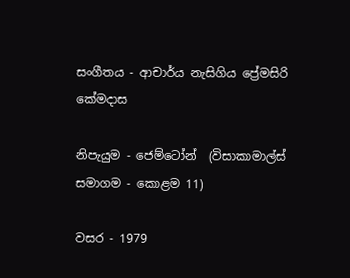සංගීතය - ආචාර්ය නැසිගිය ප්‍රේමසිරි කේමදාස

නිපැයුම - ජෙම්ටෝන්  (විසාකාමාල්ස් සමාගම - කොළම 11)

වසර - 1979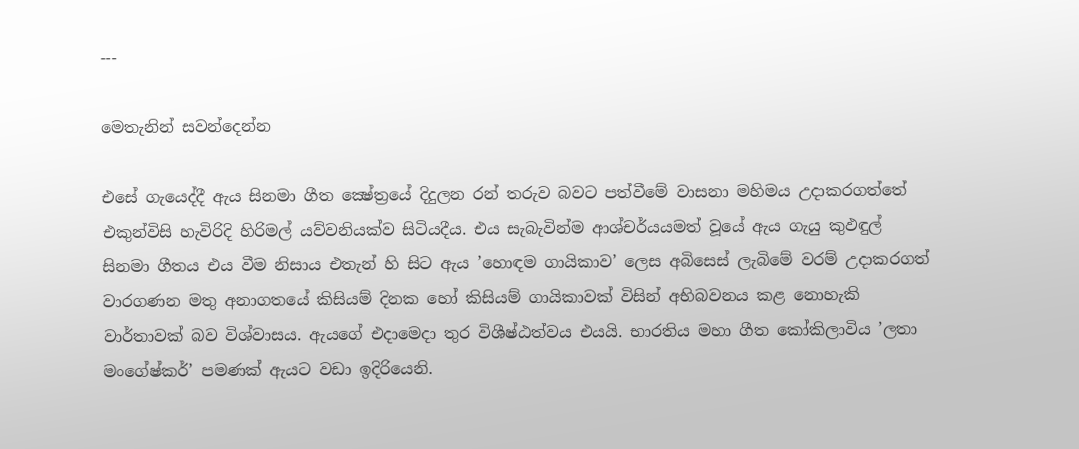---

මෙතැනින් සවන්දෙන්න

එසේ ගැයෙද්දී ඇය සිනමා ගීත ක්‍ෂේත්‍රයේ දිදුලන රන් තරුව බවට පත්වීමේ වාසනා මහිමය උදාකරගත්තේ එකුන්විසි හැවිරිදි හිරිමල් යව්වනියක්ව සිටියදීය. එය සැබැවින්ම ආශ්චර්යයමත් වූයේ ඇය ගැයු කුඵඳුල් සිනමා ගීතය එය වීම නිසාය එතැන් හි සිට ඇය ’හොඳම ගායිකාව’ ලෙස අබිසෙස් ලැබිමේ වරම් උදාකරගත් වාරගණන මතු අනාගතයේ කිසියම් දිනක හෝ කිසියම් ගායිකාවක් විසින් අභිබවනය කළ නොහැකි වාර්තාවක් බව විශ්වාසය. ඇයගේ එදාමෙදා තුර විශීෂ්ඨත්වය එයයි. භාරතිය මහා ගීත කෝකිලාවිය ’ලතා මංගේෂ්කර්’ පමණක් ඇයට වඩා ඉදිරියෙනි.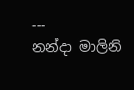---
නන්දා මාලිනි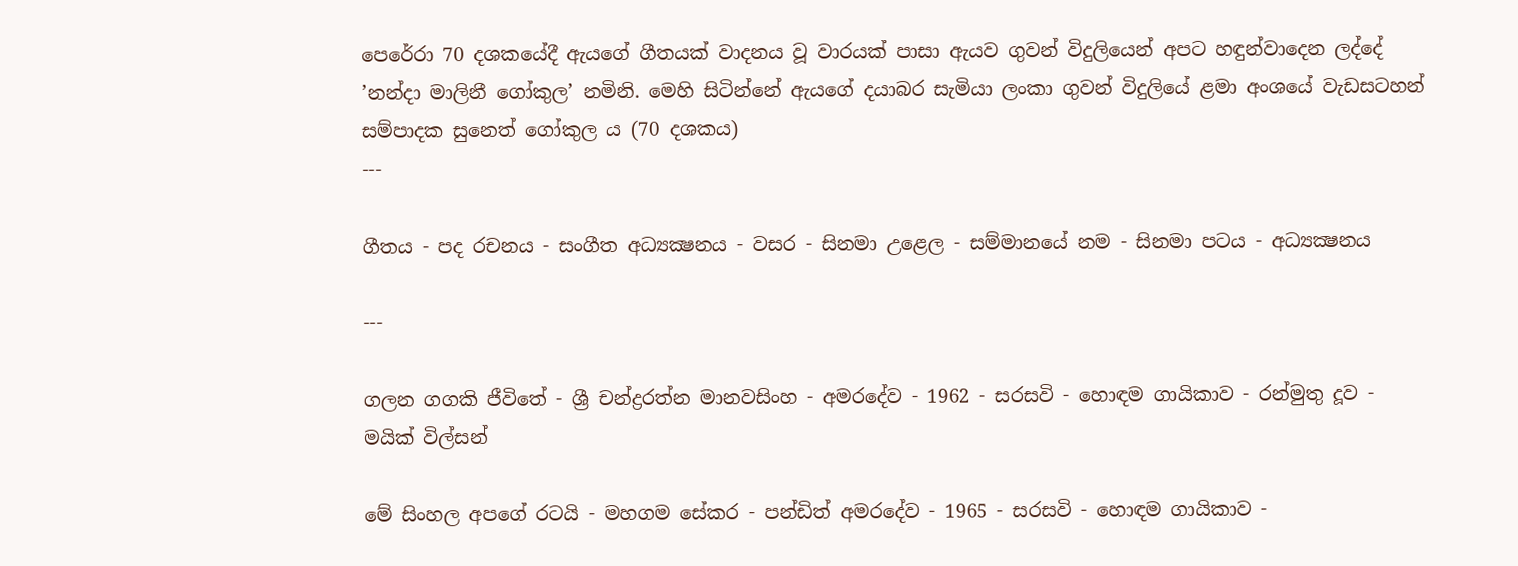පෙරේරා 70 දශකයේදී ඇයගේ ගීතයක් වාදනය වූ වාරයක් පාසා ඇයව ගුවන් විදුලියෙන් අපට හඳුන්වාදෙන ලද්දේ ’නන්දා මාලිනී ගෝකුල’ නමිනි. මෙහි සිටින්නේ ඇයගේ දයාබර සැමියා ලංකා ගුවන් විදුලියේ ළමා අංශයේ වැඩසටහන් සම්පාදක සුනෙත් ගෝකුල ය (70 දශකය)
---

ගීතය - පද රචනය - සංගීත අධ්‍යක්‍ෂනය - වසර - සිනමා උළෙල - සම්මානයේ නම - සිනමා පටය - අධ්‍යක්‍ෂනය

---

ගලන ගගකි ජීවිතේ - ශ්‍රී චන්ද්‍රරත්න මානවසිංහ - අමරදේව - 1962 - සරසවි - හොඳම ගායිකාව - රන්මුතු දූව - මයික් විල්සන්

මේ සිංහල අපගේ රටයි - මහගම සේකර - පන්ඩිත් අමරදේව - 1965 - සරසවි - හොඳම ගායිකාව -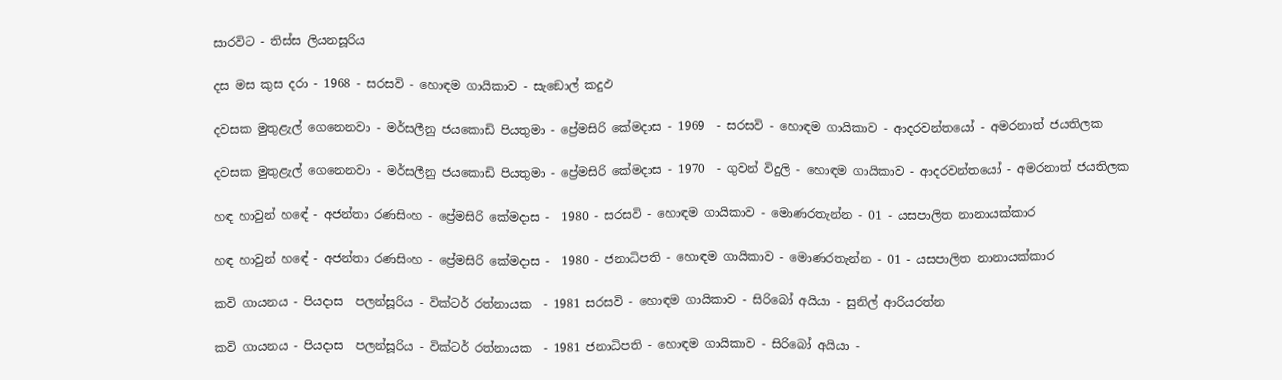සාරවිට - තිස්ස ලියනසූරිය

දස මස කුස දරා - 1968 - සරසවි - හොඳම ගායිකාව - සැඞොල් කදුඵ

දවසක මුතුළැල් ගෙනෙනවා - මර්සලීනු ජයකොඩි පියතුමා - ප්‍රේමසිරි කේමදාස - 1969  - සරසවි - හොඳම ගායිකාව - ආදරවන්තයෝ - අමරනාත් ජයතිලක

දවසක මුතුළැල් ගෙනෙනවා - මර්සලීනු ජයකොඩි පියතුමා - ප්‍රේමසිරි කේමදාස - 1970  - ගුවන් විදුලි - හොඳම ගායිකාව - ආදරවන්තයෝ - අමරනාත් ජයතිලක

හඳ හාවුන් හඳේ - අජන්තා රණසිංහ - ප්‍රේමසිරි කේමදාස -  1980 - සරසවි - හොඳම ගායිකාව - මොණරතැන්න - 01 - යසපාලිත නානායක්කාර

හඳ හාවුන් හඳේ - අජන්තා රණසිංහ - ප්‍රේමසිරි කේමදාස -  1980 - ජනාධිපති - හොඳම ගායිකාව - මොණරතැන්න - 01 - යසපාලිත නානායක්කාර

කවි ගායනය - පියදාස  පලන්සූරිය - වික්ටර් රත්නායක  - 1981 සරසවි - හොඳම ගායිකාව - සිරිබෝ අයියා - සුනිල් ආරියරත්න

කවි ගායනය - පියදාස  පලන්සූරිය - වික්ටර් රත්නායක  - 1981 ජනාධිපති - හොඳම ගායිකාව - සිරිබෝ අයියා -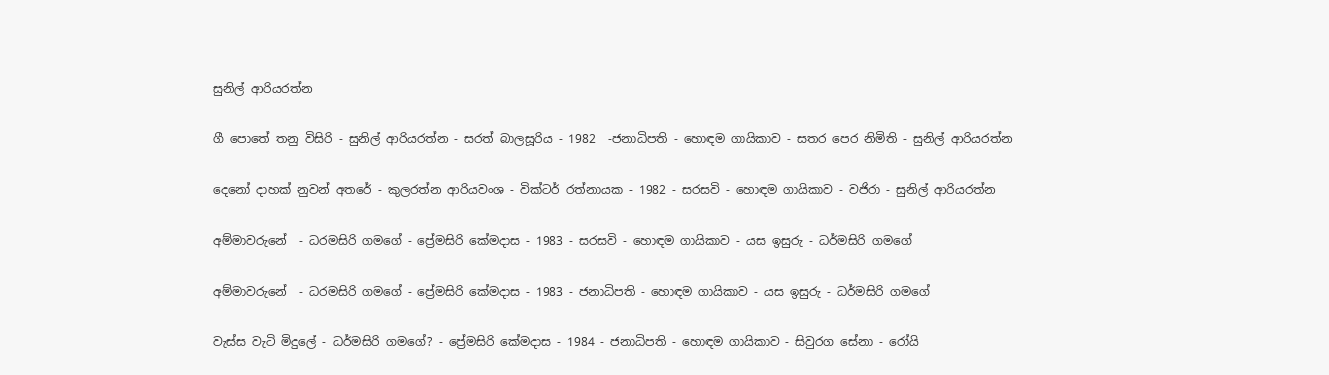සුනිල් ආරියරත්න

ගී පොතේ තනු විසිරි - සුනිල් ආරියරත්න - සරත් බාලසූරිය - 1982  -ජනාධිපති - හොඳම ගායිකාව - සතර පෙර නිමිති - සුනිල් ආරියරත්න

දෙනෝ දාහක් නුවන් අතරේ - කුලරත්න ආරියවංශ - වික්ටර් රත්නායක - 1982 - සරසවි - හොඳම ගායිකාව - වජිරා - සුනිල් ආරියරත්න

අම්මාවරුනේ  - ධරමසිරි ගමගේ - ප්‍රේමසිරි කේමදාස - 1983 - සරසවි - හොඳම ගායිකාව - යස ඉසුරු - ධර්මසිරි ගමගේ

අම්මාවරුනේ  - ධරමසිරි ගමගේ - ප්‍රේමසිරි කේමදාස - 1983 - ජනාධිපති - හොඳම ගායිකාව - යස ඉසුරු - ධර්මසිරි ගමගේ

වැස්ස වැටි මිදුලේ - ධර්මසිරි ගමගේ? - ප්‍රේමසිරි කේමදාස - 1984 - ජනාධිපති - හොඳම ගායිකාව - සිවුරග සේනා - රෝයි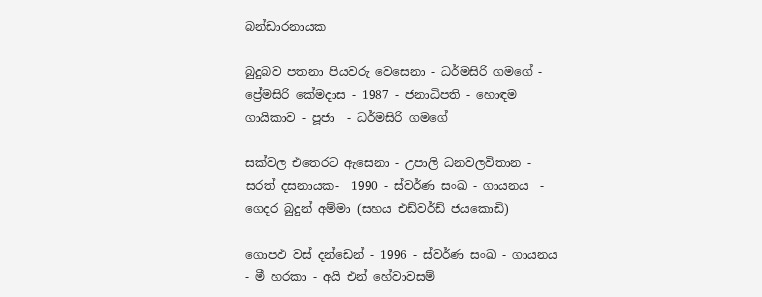බන්ඩාරනායක

බුදුබව පතනා පියවරු වෙසෙනා - ධර්මසිරි ගමගේ - ප්‍රේමසිරි කේමදාස - 1987 - ජනාධිපති - හොඳම ගායිකාව - පූජා  - ධර්මසිරි ගමගේ

සක්වල එතෙරට ඇසෙනා - උපාලි ධනවලවිතාන - සරත් දසනායක-  1990 - ස්වර්ණ සංඛ - ගායනය  - ගෙදර බුදුන් අම්මා (සහය එඩ්වර්ඩ් ජයකොඩි)

ගොපඵ වස් දන්ඩෙන් - 1996 - ස්වර්ණ සංඛ - ගායනය - මී හරකා - අයි එන් හේවාවසම්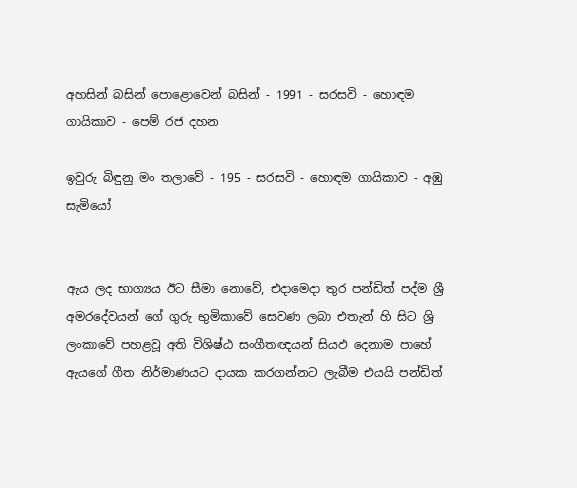අහසින් බසින් පොළොවෙන් බසින් - 1991 - සරසවි - හොඳම ගායිකාව - පෙම් රජ දහන

ඉවුරු බිඳුනු මං තලාවේ - 195 - සරසවි - හොඳම ගායිකාව - අඹු සැමියෝ


ඇය ලද භාග්‍යය ඊට සීමා නොවේ, එදාමෙදා තුර පන්ඩිත් පද්ම ශ්‍රී අමරදේවයන් ගේ ගුරු භුමිකාවේ සෙවණ ලබා එතැන් හි සිට ශ්‍රි ලංකාවේ පහළවූ අති විශිෂ්ඨ සංගීතඥයන් සියඵ දෙනාම පාහේ ඇයගේ ගීත නිර්මාණයට දායක කරගන්නට ලැබීම එයයි පන්ඩිත්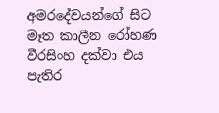අමරදේවයන්ගේ සිට මෑත කාලීන රෝහණ වීරසිංහ දක්වා එය පැතිර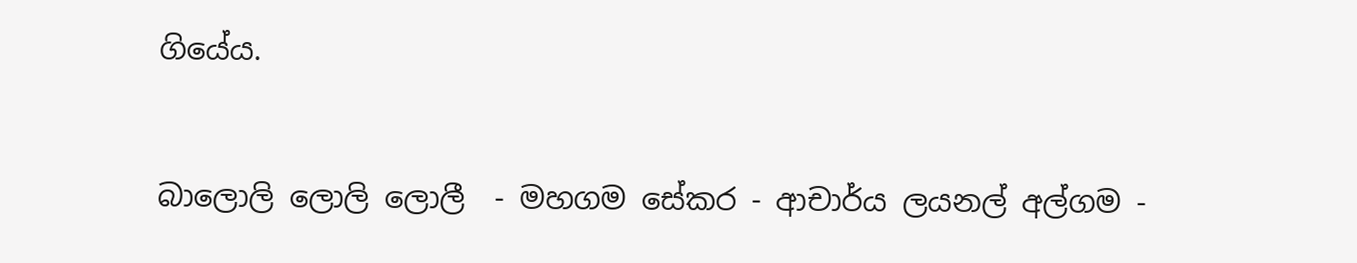ගියේය.


බාලොලි ලොලි ලොලී  - මහගම සේකර - ආචාර්ය ලයනල් අල්ගම -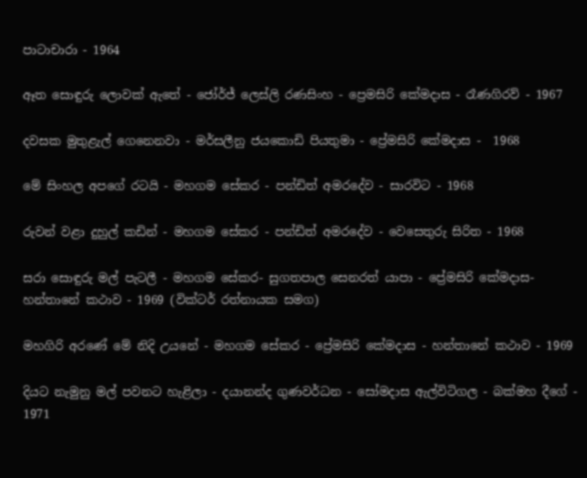පාටාචාරා - 1964

ඈත සොඳුරු ලොවක් ඇතේ - ජෝර්ජ් ලෙස්ලි රණසිංහ - ප්‍රෙමසිරි කේමදාස - රෑණගිරව් - 1967

දවසක මුතුළැල් ගෙනෙනවා - මර්සලීනු ජයකොඩි පියතුමා - ප්‍රේමසිරි කේමදාස -  1968

මේ සිංහල අපගේ රටයි - මහගම සේකර - පන්ඩිත් අමරදේව - සාරවිට - 1968

රුවන් වළා දුහුල් කඩින් - මහගම සේකර - පන්ඩිත් අමරදේව - වෙසෙතුරු සිරිත - 1968

සරා සොඳුරු මල් පැටලී - මහගම සේකර- සුගතපාල සෙනරත් යාපා - ප්‍රේමසිරි කේමදාස- හන්තානේ කථාව - 1969 (වික්ටර් රත්නායක සමග)

මහගිරි අරණේ මේ නිදි උයනේ - මහගම සේකර - ප්‍රේමසිරි කේමදාස - හන්තානේ කථාව - 1969

දියට නැමුනු මල් පවනට හැළිලා - දයානන්ද ගුණවර්ධන - සෝමදාස ඇල්විටිගල - බක්මහ දීගේ - 1971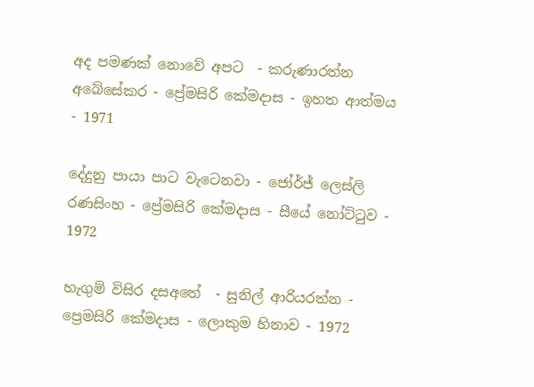අද පමණක් නොවේ අපට  - කරුණාරත්න අබේසේකර - ප්‍රේමසිරි කේමදාස - ඉහත ආත්මය  - 1971

දේදුනු පායා පාට වැටෙනවා - ජෝර්ජ් ලෙස්ලි රණසිංහ - ප්‍රේමසිරි කේමදාස - සීයේ නෝට්ටුව - 1972

හැගුම් විසිර දසඅතේ  - සුනිල් ආරියරත්න - ප්‍රෙමසිරි කේමදාස - ලොකුම හිනාව - 1972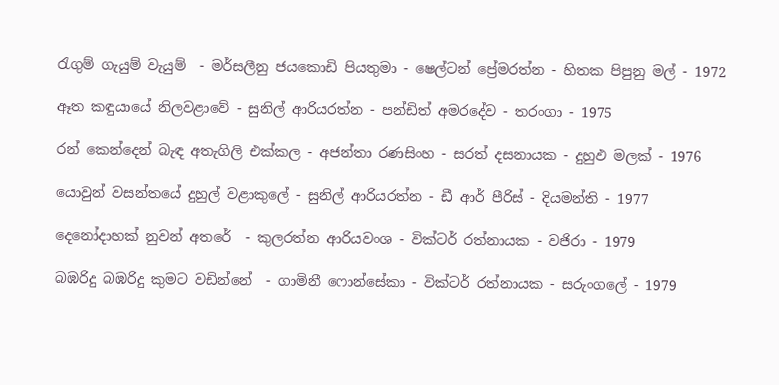රැගුම් ගැයුම් වැයුම්  - මර්සලීනු ජයකොඩි පියතුමා - ෂෙල්ටන් ප්‍රේමරත්න - හිතක පිපුනු මල් - 1972

ඈත කඳුයායේ නිලවළාවේ - සුනිල් ආරියරත්න - පන්ඩිත් අමරදේව - තරංගා - 1975

රන් කෙන්දෙන් බැඳ අතැගිලි එක්කල - අජන්තා රණසිංහ - සරත් දසනායක - දුහුඵ මලක් - 1976

යොවුන් වසන්තයේ දුහුල් වළාකුලේ - සුනිල් ආරියරත්න - ඩී ආර් පීරිස් - දියමන්ති - 1977

දෙනෝදාහක් නුවන් අතරේ  - කුලරත්න ආරියවංශ - වික්ටර් රත්නායක - වජිරා - 1979

බඹරිදු බඹරිදු කුමට වඩින්නේ  - ගාමිනී ෆොන්සේකා - වික්ටර් රත්නායක - සරුංගලේ - 1979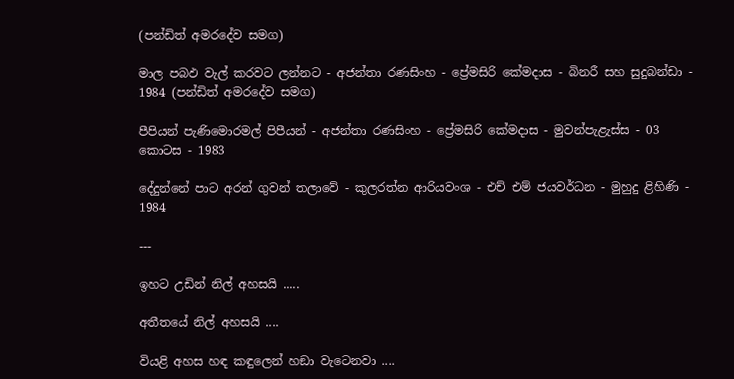(පන්ඩිත් අමරදේව සමග)

මාල පබඵ වැල් කරවට ලන්නට - අජන්තා රණසිංහ - ප්‍රේමසිරි කේමදාස - බිනරී සහ සුදුබන්ඩා - 1984 (පන්ඩිත් අමරදේව සමග)

පීපියන් පැණිමොරමල් පිපීයන් - අජන්තා රණසිංහ - ප්‍රේමසිරි කේමදාස - මුවන්පැළැස්ස - 03 කොටස - 1983

දේදුන්නේ පාට අරන් ගුවන් තලාවේ - කුලරත්න ආරියවංශ - එච් එම් ජයවර්ධන - මුහුදු ළිහිණි - 1984

---

ඉහට උඩින් නිල් අහසයි .....

අතීතයේ නිල් අහසයි ....

වියළි අහස හඳ කඳුලෙන් හඞා වැටෙනවා ....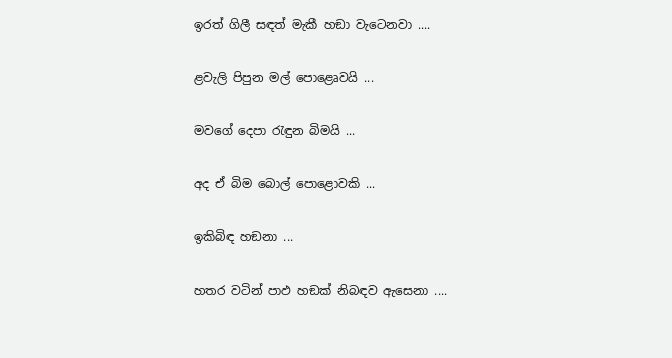ඉරත් ගිලී සඳත් මැකී හඞා වැටෙනවා ....

ළවැලි පිපුන මල් පොළෙෘවයි ...

මවගේ දෙපා රැඳුන බිමයි ...

අද ඒ බිම බොල් පොළොවකි ...

ඉකිබිඳ හඞනා ...

හතර වටින් පාඵ හඞක් නිබඳව ඇසෙනා ....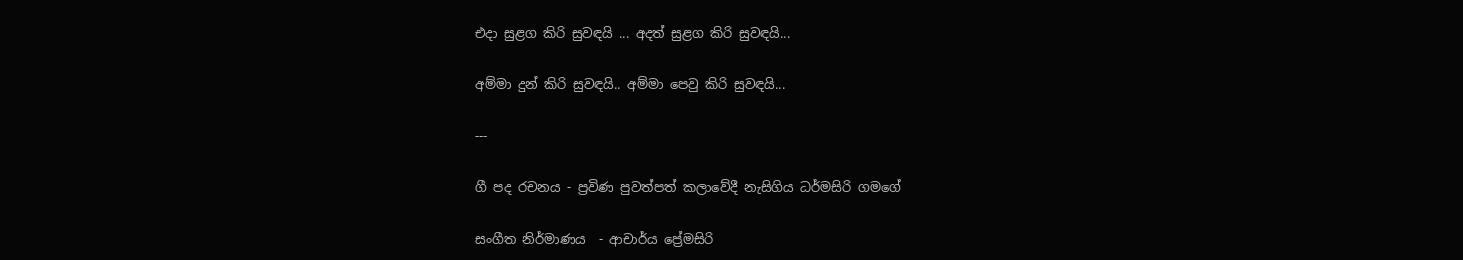එදා සුළග කිරි සුවඳයි ... අදත් සුළග කිරි සුවඳයි...

අම්මා දුන් කිරි සුවඳයි.. අම්මා පෙවු කිරි සුවඳයි...

---

ගී පද රචනය - ප්‍රවිණ පුවත්පත් කලාවේදී නැසිගිය ධර්මසිරි ගමගේ

සංගීත නිර්මාණය  - ආචාර්ය ප්‍රේමසිරි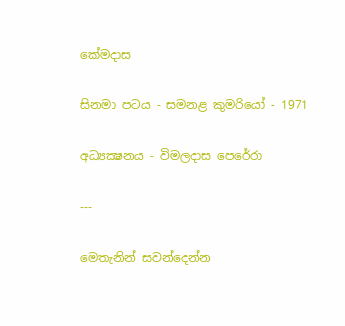කේමදාස

සිනමා පටය - සමනළ කුමරියෝ - 1971

අධ්‍යක්‍ෂනය - විමලදාස පෙරේරා

---

මෙතැනින් සවන්දෙන්න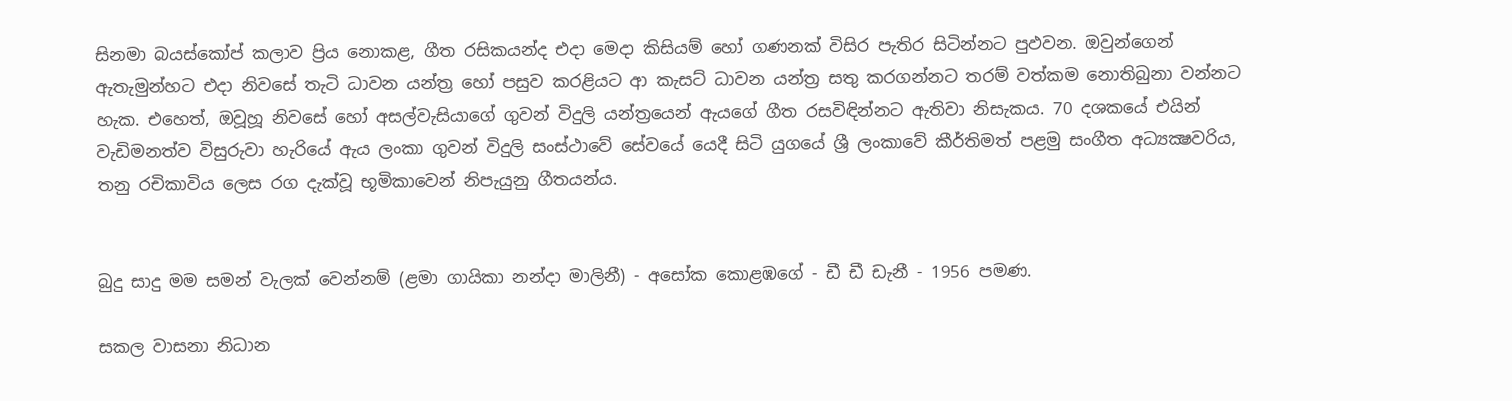සිනමා බයස්කෝප් කලාව ප්‍රිය නොකළ, ගීත රසිකයන්ද එදා මෙදා කිසියම් හෝ ගණනක් විසිර පැතිර සිටින්නට පුඵවන. ඔවුන්ගෙන් ඇතැමුන්හට එදා නිවසේ තැටි ධාවන යන්ත්‍ර හෝ පසුව කරළියට ආ කැසට් ධාවන යන්ත්‍ර සතු කරගන්නට තරම් වත්කම නොතිබුනා වන්නට හැක. එහෙත්, ඔවූහූ නිවසේ හෝ අසල්වැසියාගේ ගුවන් විදුලි යන්ත්‍රයෙන් ඇයගේ ගීත රසවිඳින්නට ඇතිවා නිසැකය. 70 දශකයේ එයින් වැඩිමනත්ව විසුරුවා හැරියේ ඇය ලංකා ගුවන් විදුලි සංස්ථාවේ සේවයේ යෙදී සිටි යුගයේ ශ්‍රී ලංකාවේ කීර්තිමත් පළමු සංගීත අධ්‍යක්‍ෂවරිය, තනු රචිකාවිය ලෙස රග දැක්වූ භූමිකාවෙන් නිපැයුනු ගීතයන්ය.


බුදු සාදු මම සමන් වැලක් වෙන්නම් (ළමා ගායිකා නන්දා මාලිනී) - අසෝක කොළඹගේ - ඩී ඩී ඩැනී - 1956 පමණ.

සකල වාසනා නිධාන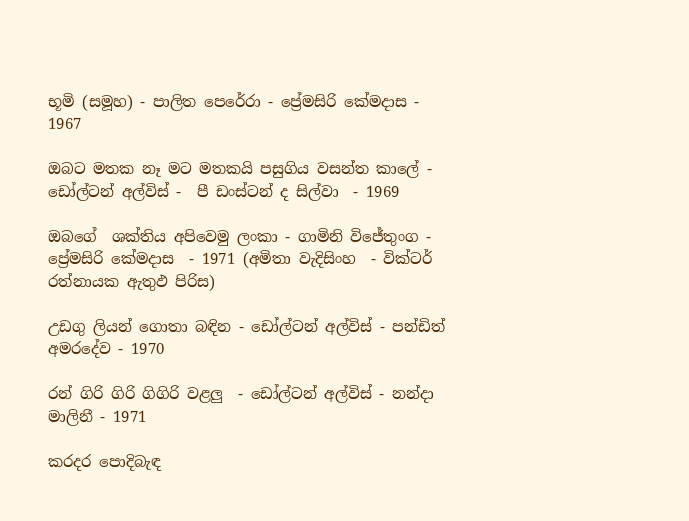භූමි (සමූහ) - පාලිත පෙරේරා - ප්‍රේමසිරි කේමදාස - 1967

ඔබට මතක නෑ මට මතකයි පසුගිය වසන්ත කාලේ - ඩෝල්ටන් අල්විස් -  පී ඩංස්ටන් ද සිල්වා  - 1969

ඔබගේ  ශක්තිය අපිවෙමු ලංකා - ගාමිනි විජේතුංග - ප්‍රේමසිරි කේමදාස  - 1971 (අමිතා වැදිසිංහ  - වික්ටර් රත්නායක ඇතුඵ පිරිස)

උඩගු ලියන් ගොතා බඳින - ඩෝල්ටන් අල්විස් - පන්ඩිත් අමරදේව - 1970

රන් ගිරි ගිරි ගිගිරි වළලු  - ඩෝල්ටන් අල්විස් - නන්දා මාලිනී - 1971

කරදර පොදිබැඳ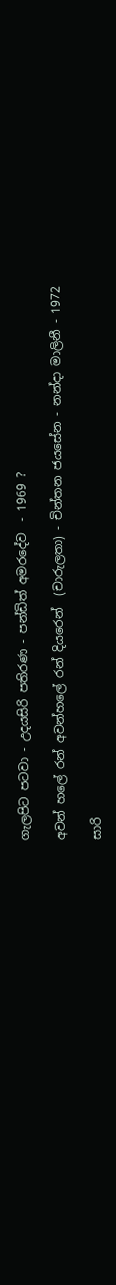ගැලපිට පටවා - උදයසිරි පතිරණ - පන්ඩිත් අමරදේව  - 1969 ?

අවන් හලේ රන් අවන්හලේ රන් දියරෙන්  (චාරුලතා) - චින්තන ජයසේන - නන්දා මාලිනී - 1972

සාරි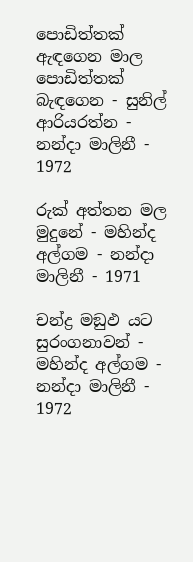පොඩිත්තක් ඇඳගෙන මාල පොඩිත්තක් බැඳගෙන - සුනිල් ආරියරත්න - නන්දා මාලිනී - 1972

රුක් අත්තන මල මුදුනේ - මහින්ද අල්ගම - නන්දා මාලිනී - 1971

චන්ද්‍ර මඞුඵ යට සුරංගනාවන් - මහින්ද අල්ගම - නන්දා මාලිනී - 1972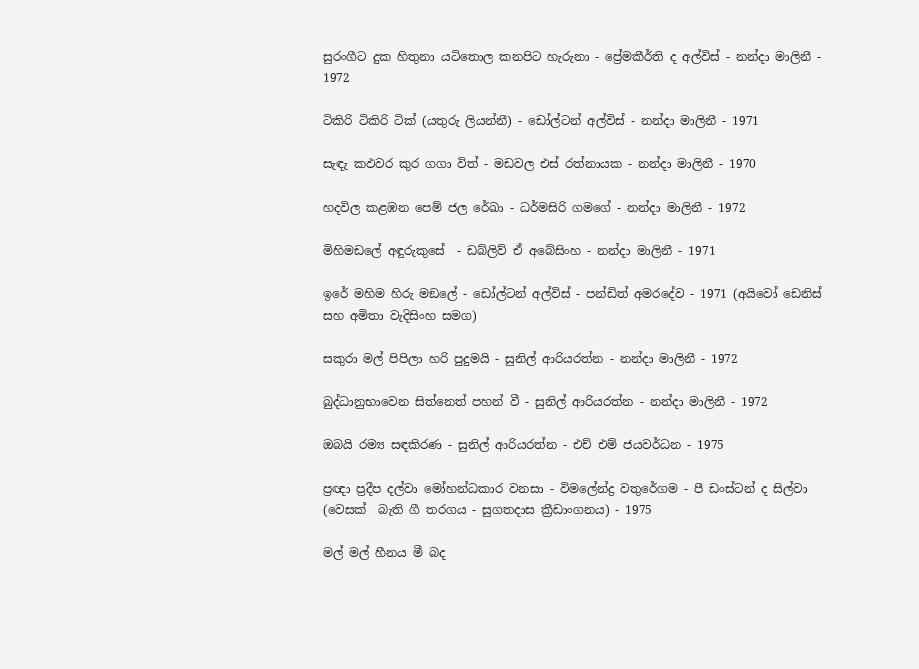සුරංගීට දුක හිතුනා යටිතොල කනපිට හැරුනා - ප්‍රේමකීර්ති ද අල්විස් - නන්දා මාලිනී - 1972

ටිකිරි ටිකිරි ටික් (යතුරු ලියන්නී) - ඩෝල්ටන් අල්විස් - නන්දා මාලිනී - 1971

සැඳැ කඵවර කුර ගගා විත් - මඩවල එස් රත්නායක - නන්දා මාලිනී - 1970

හදවිල කළඹන පෙම් ජල රේඛා - ධර්මසිරි ගමගේ - නන්දා මාලිනී - 1972

මිහිමඩලේ අඳුරුකුසේ  - ඩබ්ලිව් ඒ අබේසිංහ - නන්දා මාලිනී - 1971

ඉරේ මහිම හිරු මඞලේ - ඩෝල්ටන් අල්විස් - පන්ඩිත් අමරදේව - 1971 (අයිවෝ ඩෙනිස් සහ අමිතා වැදිසිංහ සමග)

සකුරා මල් පිපිලා හරි පුදුමයි - සුනිල් ආරියරත්න - නන්දා මාලිනී - 1972

බුද්ධානුභාවෙන සිත්නෙත් පහන් වී - සුනිල් ආරියරත්න - නන්දා මාලිනී - 1972

ඔබයි රම්‍ය සඳකිරණ - සුනිල් ආරියරත්න - එච් එම් ජයවර්ධන - 1975

ප්‍රඥා ප්‍රදීප දල්වා මෝහන්ධකාර වනසා - විමලේන්ද්‍ර වතුරේගම - පී ඩංස්ටන් ද සිල්වා (වෙසක්  බැති ගී තරගය - සුගතදාස ක්‍රීඩාංගනය) - 1975

මල් මල් හීනය මී බද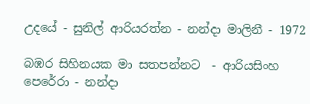උදයේ - සුනිල් ආරියරත්න - නන්දා මාලිනී - 1972

බඹර සිහිනයක මා සතපන්නට  - ආරියසිංහ පෙරේරා - නන්දා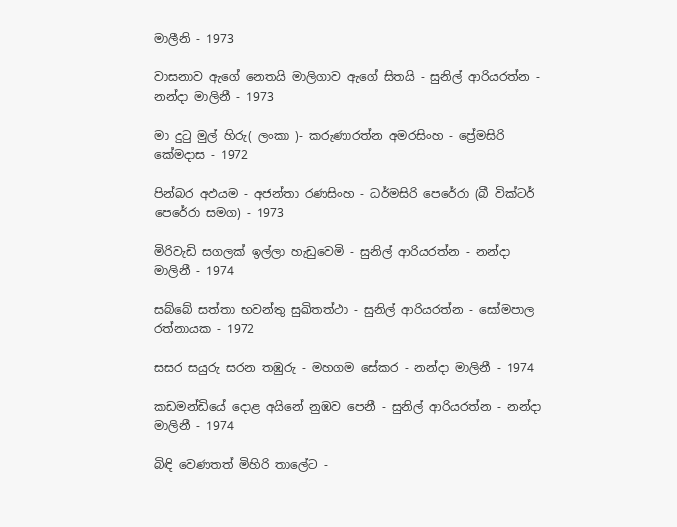මාලීනි - 1973

වාසනාව ඇගේ නෙතයි මාලිගාව ඇගේ සිතයි - සුනිල් ආරියරත්න - නන්දා මාලිනී - 1973

මා දුටු මුල් හිරු( ලංකා )- කරුණාරත්න අමරසිංහ - ප්‍රේමසිරි කේමදාස - 1972

පින්බර අඵයම - අජන්තා රණසිංහ - ධර්මසිරි පෙරේරා (බී වික්ටර් පෙරේරා සමග) - 1973

මිරිවැඩි සගලක් ඉල්ලා හැඩුවෙමි - සුනිල් ආරියරත්න - නන්දා මාලිනී - 1974

සබ්බේ සත්තා භවන්තු සුඛිතත්ථා - සුනිල් ආරියරත්න - සෝමපාල රත්නායක - 1972

සසර සයුරු සරන තඹුරු - මහගම සේකර - නන්දා මාලිනී - 1974

කඩමන්ඩියේ දොළ අයිනේ නුඹව පෙනී - සුනිල් ආරියරත්න - නන්දා මාලිනී - 1974

බිඳි වෙණතත් මිහිරි තාලේට -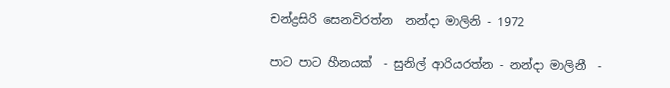චන්ද්‍රසිරි සෙනවිරත්න  නන්දා මාලිනි - 1972

පාට පාට හීනයක්  - සුනිල් ආරියරත්න - නන්දා මාලිනී  -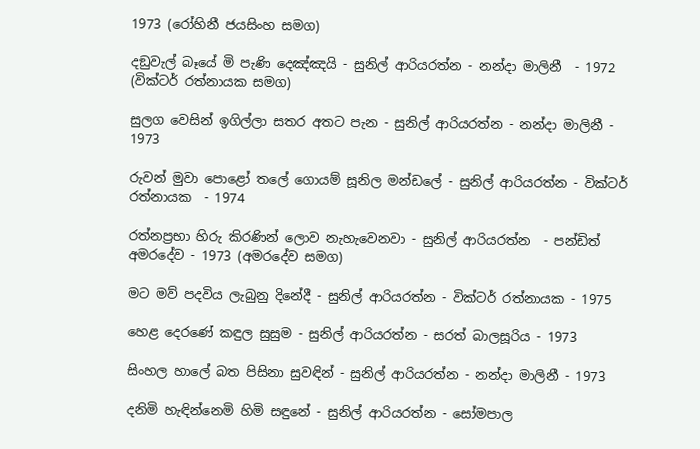1973 (රෝහිනී ජයසිංහ සමග)

දඞුවැල් බෑයේ මි පැණි දෙඤ්ඤයි - සුනිල් ආරියරත්න - නන්දා මාලිනී  - 1972 (වික්ටර් රත්නායක සමග)

සුලග වෙසින් ඉගිල්ලා සතර අතට පැන - සුනිල් ආරියරත්න - නන්දා මාලිනී - 1973

රුවන් මුවා පොළෝ තලේ ගොයම් සූනිල මන්ඩලේ - සුනිල් ආරියරත්න - වික්ටර් රත්නායක  - 1974

රත්නප්‍රභා හිරු කිරණින් ලොව නැහැවෙනවා - සුනිල් ආරියරත්න  - පන්ඩිත් අමරදේව - 1973 (අමරදේව සමග)

මට මව් පදවිය ලැබුනු දිනේදී - සුනිල් ආරියරත්න - වික්ටර් රත්නායක - 1975

හෙළ දෙරණේ කඳුල සුසුම - සුනිල් ආරියරත්න - සරත් බාලසූරිය - 1973

සිංහල හාලේ බත පිසිනා සුවඳින් - සුනිල් ආරියරත්න - නන්දා මාලිනී - 1973

දනිමි හැඳින්නෙමි හිමි සඳුනේ - සුනිල් ආරියරත්න - සෝමපාල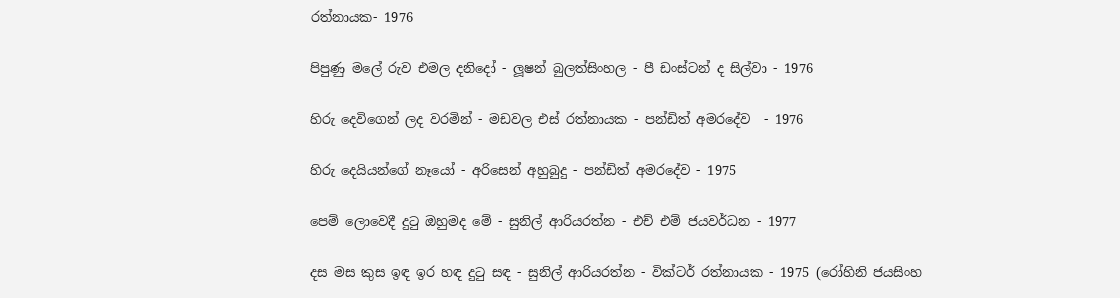රත්නායක- 1976

පිපුණු මලේ රුව එමල දනිදෝ - ලූෂන් බුලත්සිංහල - පී ඩංස්ටන් ද සිල්වා - 1976

හිරු දෙවිගෙන් ලද වරමින් - මඩවල එස් රත්නායක - පන්ඩිත් අමරදේව  - 1976

හිරු දෙයියන්ගේ නෑයෝ - අරිසෙන් අහුබුදු - පන්ඩිත් අමරදේව - 1975

පෙම් ලොවෙදී දුටු ඔහුමද මේ - සුනිල් ආරියරත්න - එච් එම් ජයවර්ධන - 1977

දස මස කුස ඉඳ ඉර හඳ දුටු සඳ - සුනිල් ආරියරත්න - වික්ටර් රත්නායක - 1975 (රෝහිනි ජයසිංහ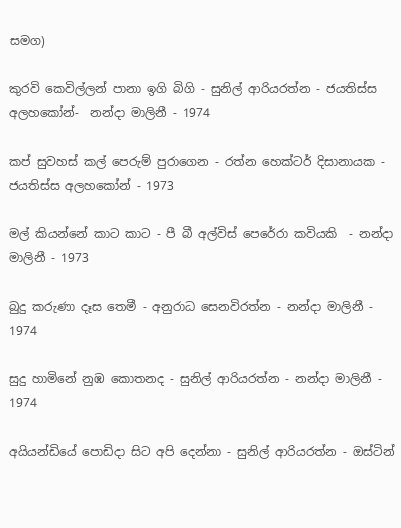සමග)

කුරවි කෙවිල්ලන් පානා ඉගි බිගි - සුනිල් ආරියරත්න - ජයතිස්ස අලහකෝන්-  නන්දා මාලිනී - 1974

කප් සුවහස් කල් පෙරුම් පුරාගෙන - රත්න හෙක්ටර් දිසානායක - ජයතිස්ස අලහකෝන් - 1973

මල් කියන්නේ කාට කාට - පී බී අල්විස් පෙරේරා කවියකි  - නන්දා මාලිනී - 1973

බුදු කරුණා දෑස තෙමී - අනුරාධ සෙනවිරත්න - නන්දා මාලිනී - 1974

සුදු හාමිනේ නුඹ කොතනද - සුනිල් ආරියරත්න - නන්දා මාලිනී - 1974

අයියන්ඩියේ පොඩිදා සිට අපි දෙන්නා - සුනිල් ආරියරත්න - ඔස්ටින්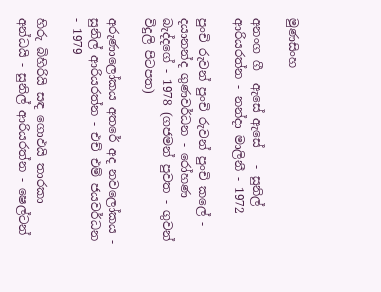මුණසිංහ

අනංග ගී  ඇසේ ඇසේ   - සුනිල් ආරියරත්න - නන්දා මාලිනී - 1972

පුංචි රුවන් පුංචි රුවන් පුංචි කලේ - දයානන්ද ගුණවර්ධන - රෝහණ බැද්දගේ - 1978 (ගජමන් පුවත - ගුවන් විදුලි පිටපත)

අරුණාලෝකය අතරේ අද නවලෝකය - සුනිල් ආරියරත්න - එච් එම් ජයවර්ධන - 1979

හිරු බිහිරියි සඳ ගොඵයි තාරකා අන්ධයි - සුනිල් ආරියරත්න - ෂෙල්ටන්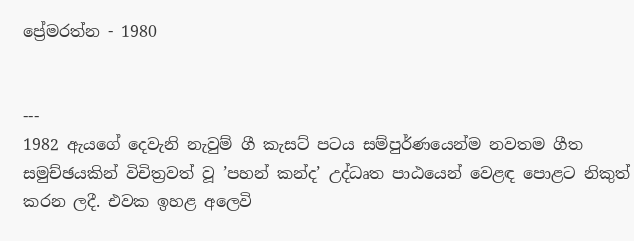ප්‍රේමරත්න - 1980


---
1982 ඇයගේ දෙවැනි නැවුම් ගී කැසට් පටය සම්පුර්ණයෙන්ම නවතම ගීත සමුච්ඡයකින් විචිත්‍රවත් වූ ’පහන් කන්ද’ උද්ධෘත පාඨයෙන් වෙළඳ පොළට නිකුත් කරන ලදී. එවක ඉහළ අලෙවි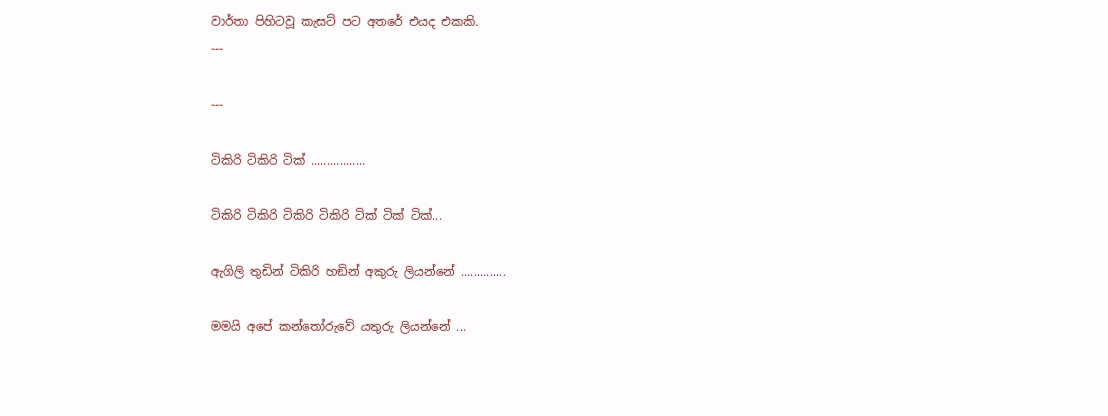වාර්තා පිහිටවූ කැසට් පට අතරේ එයද එකකි.
---

---

ටිකිරි ටිකිරි ටික් .................

ටිකිරි ටිකිරි ටිකිරි ටිකිරි ටික් ටික් ටික්...

ඇගිලි තුඩින් ටිකිරි හඞින් අකුරු ලියන්නේ ..............

මමයි අපේ කන්තෝරුවේ යතුරු ලියන්නේ ...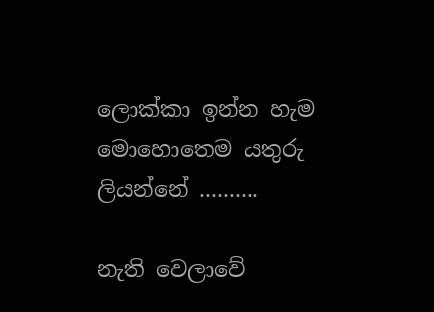ලොක්කා ඉන්න හැම මොහොතෙම යතුරු ලියන්නේ ..........

නැති වෙලාවේ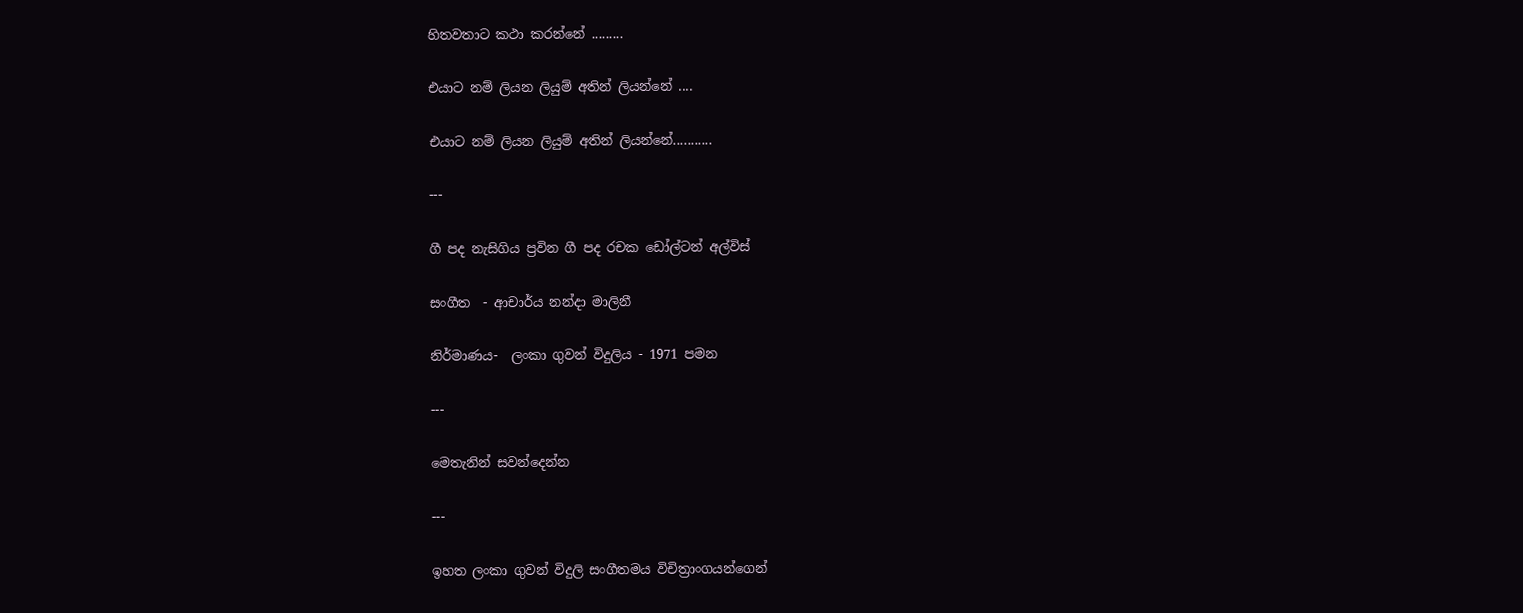හිතවතාට කථා කරන්නේ .........

එයාට නම් ලියන ලියුම් අතින් ලියන්නේ ....

එයාට නම් ලියන ලියුම් අතින් ලියන්නේ...........

---

ගී පද නැසිගිය ප්‍රවින ගී පද රචක ඩෝල්ටන් අල්විස්

සංගීත  - ආචාර්ය නන්දා මාලිනී

නිර්මාණය-  ලංකා ගුවන් විදුලිය - 1971 පමන

---

මෙතැනින් සවන්දෙන්න

---

ඉහත ලංකා ගුවන් විදුලි සංගීතමය විචිත්‍රාංගයන්ගෙන්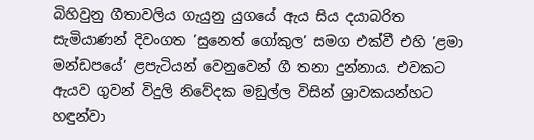බිහිවුනු ගීතාවලිය ගැයුනු යුගයේ ඇය සිය දයාබරිත සැමියාණන් දිවංගත ’සුනෙත් ගෝකුල’ සමග එක්වී එහි ’ළමා මන්ඩපයේ’ ළපැටියන් වෙනුවෙන් ගී තනා දුන්නාය. එවකට ඇයව ගුවන් විදුලි නිවේදක මඞුල්ල විසින් ශ්‍රාවකයන්හට හඳුන්වා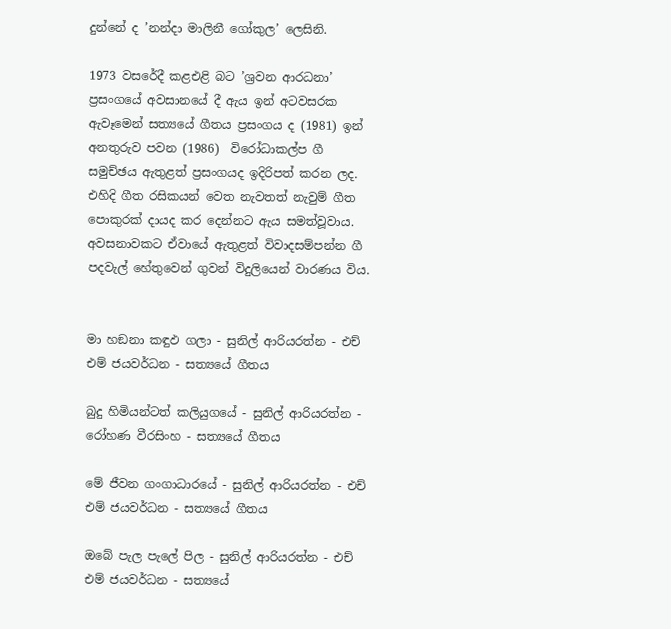දුන්නේ ද ’නන්දා මාලිනී ගෝකුල’ ලෙසිනි.

1973 වසරේදී කළඑළි බට ’ශ්‍රවන ආරධනා’ ප්‍රසංගයේ අවසානයේ දී ඇය ඉන් අටවසරක ඇවෑමෙන් සත්‍යයේ ගීතය ප්‍රසංගය ද (1981) ඉන් අනතුරුව පවන (1986)  විරෝධාකල්ප ගී සමුච්ඡය ඇතුළත් ප්‍රසංගයද ඉදිරිපත් කරන ලද. එහිදි ගීත රසිකයන් වෙත නැවතත් නැවුම් ගීත පොකුරක් දායද කර දෙන්නට ඇය සමත්වූවාය. අවසනාවකට ඒවායේ ඇතුළත් විවාදසම්පන්න ගී පදවැල් හේතුවෙන් ගුවන් විදුලියෙන් වාරණය විය.


මා හඞනා කඳුඵ ගලා - සුනිල් ආරියරත්න - එච් එම් ජයවර්ධන - සත්‍යයේ ගීතය

බුදු හිමියන්ටත් කලියුගයේ - සුනිල් ආරියරත්න - රෝහණ වීරසිංහ - සත්‍යයේ ගීතය

මේ ජීවන ගංගාධාරයේ - සුනිල් ආරියරත්න - එච් එම් ජයවර්ධන - සත්‍යයේ ගීතය

ඔබේ පැල පැලේ පිල - සුනිල් ආරියරත්න - එච් එම් ජයවර්ධන - සත්‍යයේ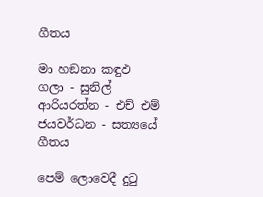ගීතය

මා හඞනා කඳුඵ ගලා - සුනිල් ආරියරත්න - එච් එම් ජයවර්ධන - සත්‍යයේ ගීතය

පෙම් ලොවෙදී දුටු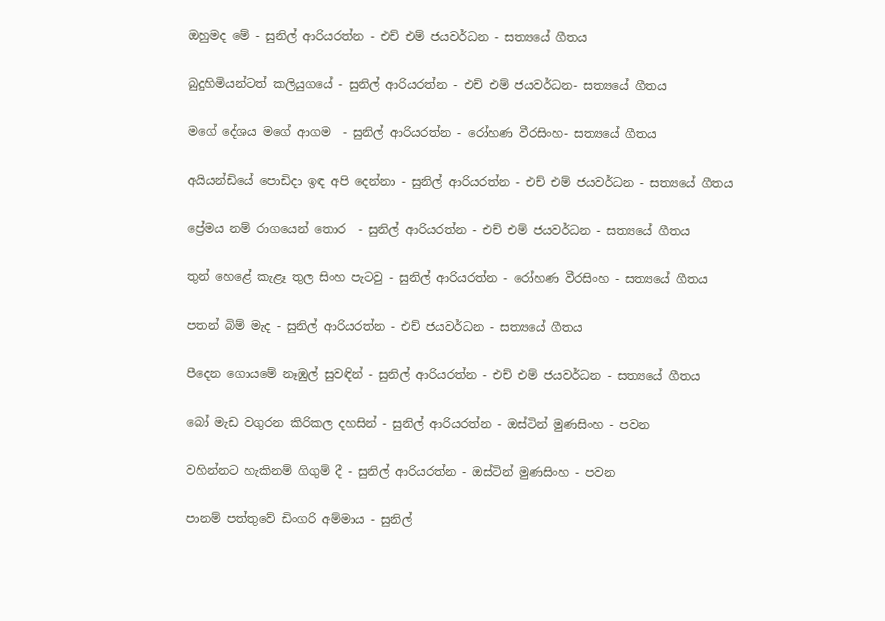ඔහුමද මේ - සුනිල් ආරියරත්න - එච් එම් ජයවර්ධන - සත්‍යයේ ගීතය

බුදුහිමියන්ටත් කලියුගයේ - සුනිල් ආරියරත්න - එච් එම් ජයවර්ධන- සත්‍යයේ ගීතය

මගේ දේශය මගේ ආගම  - සුනිල් ආරියරත්න - රෝහණ වීරසිංහ- සත්‍යයේ ගීතය

අයියන්ඩියේ පොඩිදා ඉඳ අපි දෙන්නා - සුනිල් ආරියරත්න - එච් එම් ජයවර්ධන - සත්‍යයේ ගීතය

ප්‍රේමය නම් රාගයෙන් තොර  - සුනිල් ආරියරත්න - එච් එම් ජයවර්ධන - සත්‍යයේ ගීතය

තුන් හෙළේ කැළෑ තුල සිංහ පැටවු - සුනිල් ආරියරත්න - රෝහණ වීරසිංහ - සත්‍යයේ ගීතය

පතන් බිම් මැද - සුනිල් ආරියරත්න - එච් ජයවර්ධන - සත්‍යයේ ගීතය

පීදෙන ගොයමේ නෑඹුල් සුවඳින් - සුනිල් ආරියරත්න - එච් එම් ජයවර්ධන - සත්‍යයේ ගීතය

බෝ මැඩ වගුරන කිරිකල දහසින් - සුනිල් ආරියරත්න - ඔස්ටින් මුණසිංහ - පවන

වහින්නට හැකිනම් ගිගුම් දී - සුනිල් ආරියරත්න - ඔස්ටින් මුණසිංහ - පවන

පානම් පත්තුවේ ඩිංගරි අම්මාය - සුනිල්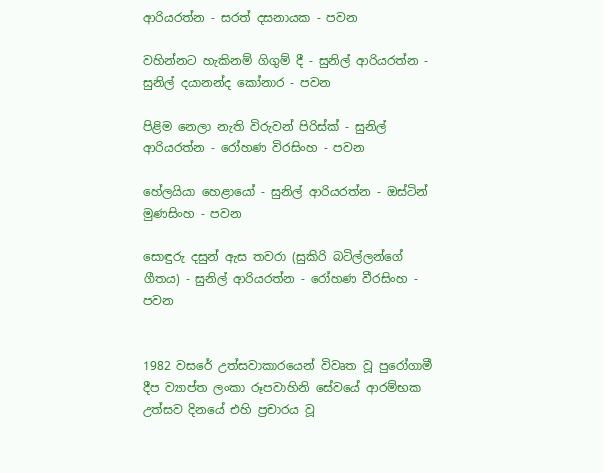ආරියරත්න - සරත් දසනායක - පවන

වහින්නට හැකිනම් ගිගුම් දී - සුනිල් ආරියරත්න - සුනිල් දයානන්ද කෝනාර - පවන

පිළිම නෙලා නැති විරුවන් පිරිස්ක් - සුනිල් ආරියරත්න - රෝහණ විරසිංහ - පවන

හේලයියා හෙළායෝ - සුනිල් ආරියරත්න - ඔස්ටින් මුණසිංහ - පවන

සොඳුරු දසුන් ඇස තවරා (සුකිරි බටිල්ලන්ගේ ගීතය) - සුනිල් ආරියරත්න - රෝහණ වීරසිංහ - පවන


1982 වසරේ උත්සවාකාරයෙන් විවෘත වූ පුරෝගාමී දීප ව්‍යාප්ත ලංකා රූපවාහිනි සේවයේ ආරම්භක උත්සව දිනයේ එහි ප්‍රචාරය වූ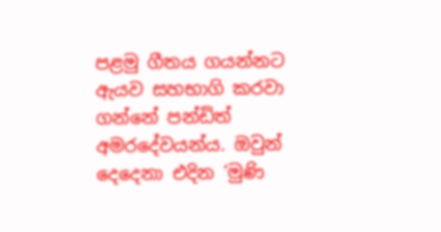පළමු ගීතය ගයන්නට ඇයව සහභාගි කරවා ගන්නේ පන්ඩිත් අමරදේවයන්ය. ඔවුන් දෙදෙනා එදින ’මුණි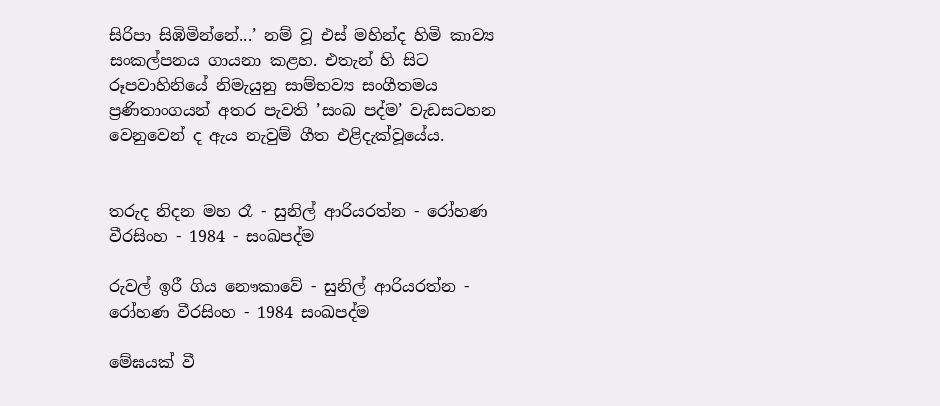සිරිපා සිඹිමින්නේ...’ නම් වූ එස් මහින්ද හිමි කාව්‍ය සංකල්පනය ගායනා කළහ. එතැන් හි සිට රූපවාහිනියේ නිමැයුනු සාම්භව්‍ය සංගීතමය ප්‍රණිතාංගයන් අතර පැවති ’සංඛ පද්ම’ වැඩසටහන වෙනුවෙන් ද ඇය නැවුම් ගීත එළිදැක්වූයේය.


තරුද නිදන මහ රෑ - සුනිල් ආරියරත්න - රෝහණ වීරසිංහ - 1984 - සංඛපද්ම

රුවල් ඉරී ගිය නෞකාවේ - සුනිල් ආරියරත්න - රෝහණ වීරසිංහ - 1984 සංඛපද්ම

මේඝයක් වී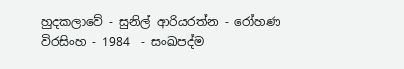හුදකලාවේ - සුනිල් ආරියරත්න - රෝහණ විරසිංහ - 1984  - සංඛපද්ම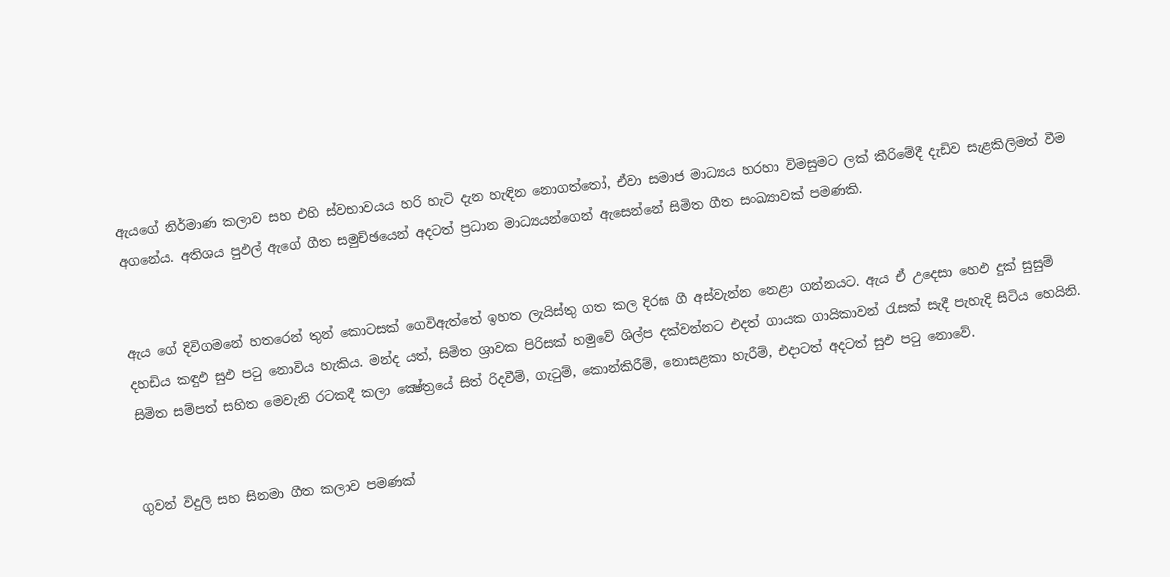ඇයගේ නිර්මාණ කලාව සහ එහි ස්වභාවයය හරි හැටි දැන හැඳින නොගත්තෝ, ඒවා සමාජ මාධ්‍යය හරහා විමසුමට ලක් කීරිමේදී දැඩිව සැළකිලිමත් වීම අගනේය. අතිශය පුඵල් ඇගේ ගීත සමුච්ඡයෙන් අදටත් ප්‍රධාන මාධ්‍යයන්ගෙන් ඇසෙන්නේ සිමිත ගීත සංඛ්‍යාවක් පමණකි.


ඇය ගේ දිවිගමනේ හතරෙන් තුන් කොටසක් ගෙවිඇත්තේ ඉහත ලැයිස්තු ගත කල දිරඝ ගී අස්වැන්න නෙළා ගන්නයට. ඇය ඒ උදෙසා හෙඵ දුක් සුසුම් දහඩිය කඳුඵ සුඵ පටු නොවිය හැකිය. මන්ද යත්, සිමිත ශ්‍රාවක පිරිසක් හමුවේ ශිල්ප දක්වන්නට එදත් ගායක ගායිකාවන් රැසක් සැදී පැහැදි සිටිය හෙයිනි. සිමිත සම්පත් සහිත මෙවැනි රටකදී කලා ක්‍ෂේත්‍රයේ සිත් රිදවීම්, ගැටුම්, කොන්කිරීම්, නොසළකා හැරීම්, එදාටත් අදටත් සුඵ පටු නොවේ.


ගුවන් විදුලි සහ සිනමා ගීත කලාව පමණක්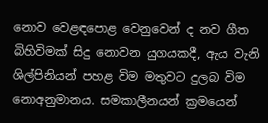නොව වෙළඳපොළ වෙනුවෙන් ද නව ගීත බිහිවිමක් සිදු නොවන යුගයකදී, ඇය වැනි ශිල්පිනියන් පහළ විම මතුවට දුලබ විම නොඅනුමානය. සමකාලීනයන් ක්‍රමයෙන්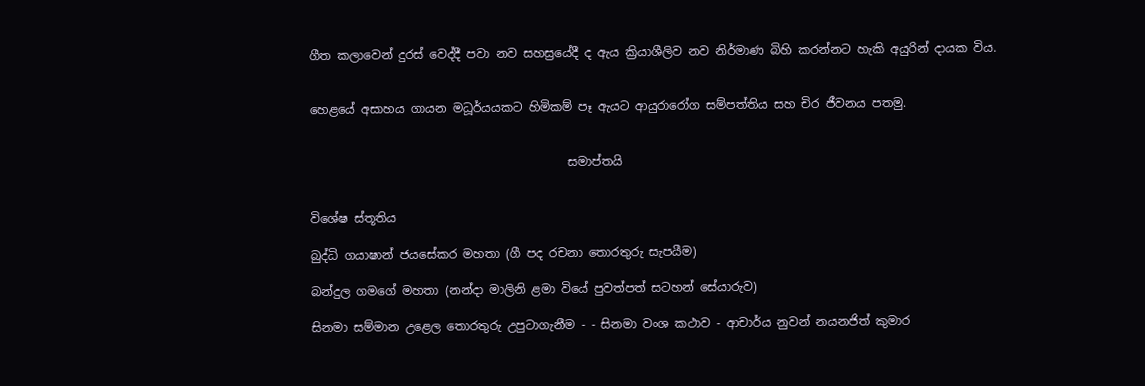ගීත කලාවෙන් දුරස් වෙද්දී පවා නව සහස්‍රයේදී ද ඇය ක්‍රියාශීලිව නව නිර්මාණ බිහි කරන්නට හැකි අයුරින් දායක විය.


හෙළයේ අසාහය ගායන මධූර්යයකට හිමිකම් පෑ ඇයට ආයුරාරෝග සම්පත්තිය සහ චිර ජීවනය පතමු.


                                           සමාප්තයි


විශේෂ ස්තූතිය

බුද්ධි ගයාෂාන් ජයසේකර මහතා (ගී පද රචනා තොරතුරු සැපයීම)

බන්දුල ගමගේ මහතා (නන්දා මාලිනි ළමා වියේ පුවත්පත් සටහන් සේයාරුව)

සිනමා සම්මාන උළෙල තොරතුරු උපුටාගැනීම - - සිනමා වංශ කථාව - ආචාර්ය නුවන් නයනජිත් කුමාර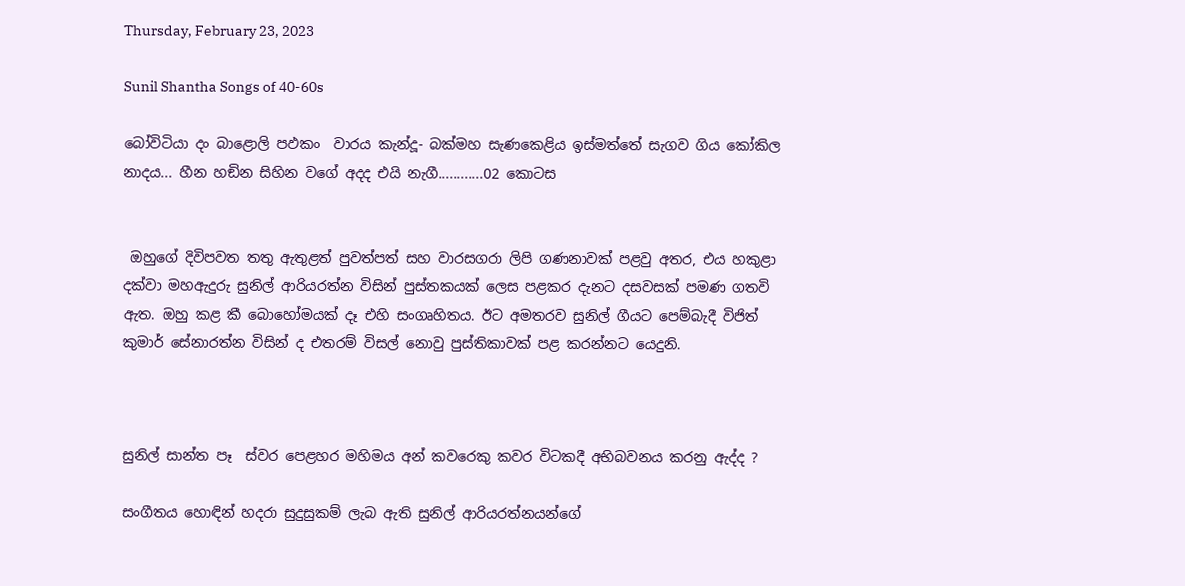Thursday, February 23, 2023

Sunil Shantha Songs of 40-60s

බෝවිටියා දං බාළොලි පඵකං  වාරය කැන්දූ- බක්මහ සැණකෙළිය ඉස්මත්තේ සැගව ගිය කෝකිල නාදය... හීන හඞින සිහින වගේ අදද එයි නැගී............02 කොටස


 ඔහුගේ දිවිපවත තතු ඇතුළත් පුවත්පත් සහ වාරසගරා ලිපි ගණනාවක් පළවු අතර, එය හකුළා දක්වා මහඇදුරු සුනිල් ආරියරත්න විසින් පුස්තකයක් ලෙස පළකර දැනට දසවසක් පමණ ගතවි ඇත. ඔහු කළ කී බොහෝමයක් දෑ එහි සංගෘහිතය. ඊට අමතරව සුනිල් ගීයට පෙම්බැදී විජිත් කුමාර් සේනාරත්න විසින් ද එතරම් විසල් නොවු පුස්තිකාවක් පළ කරන්නට යෙදුනි.



සුනිල් සාන්ත පෑ  ස්වර පෙළහර මහිමය අන් කවරෙකු කවර විටකදී අභිබවනය කරනු ඇද්ද ?

සංගීතය හොඳින් හදරා සුදුසුකම් ලැබ ඇති සුනිල් ආරියරත්නයන්ගේ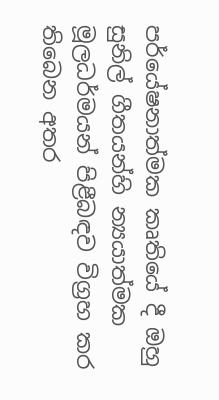පර්යේෂනාත්මක කෘතියේ දී ඔහු සුනිල් ගීතයන්හි න්‍යයාත්මක මූලධර්මයන් පිළීබඳව විග්‍රහ කර තිබෙන අතර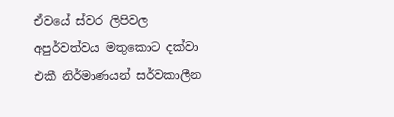ඒවයේ ස්වර ලිපිවල අපුර්වත්වය මතුකොට දක්වා එකී නිර්මාණයන් සර්වකාලීන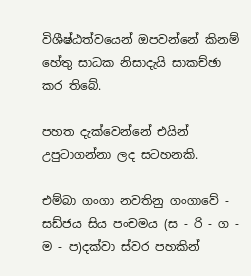විශීෂ්ඨත්වයෙන් ඔපවන්නේ කිනම් හේතු සාධක නිසාදැයි සාකච්ඡා කර තිබේ.

පහත දැක්වෙන්නේ එයින් උපුටාගන්නා ලද සටහනකි.

එම්බා ගංගා නවතිනු ගංගාවේ - සඩ්ජය සිය පංචමය (ස - රි - ග - ම - ප)දක්වා ස්වර පහකින්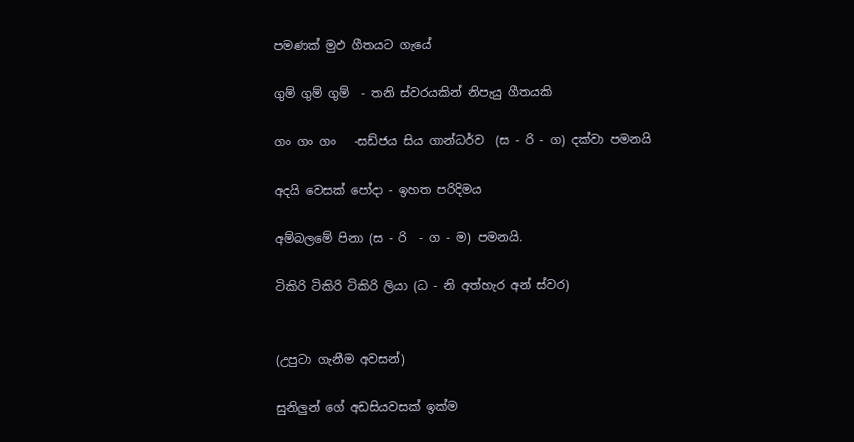පමණක් මුඵ ගීතයට ගැයේ

ගුම් ගුම් ගුම්  - තනි ස්වරයකින් නිපැයු ගීතයකි

ගං ගං ගං   -සඩ්ජය සිය ගාන්ධර්ව  (ස - රි - ග) දක්වා පමනයි

අදයි වෙසක් පෝදා - ඉහත පරිදිමය

අම්බලමේ පිනා (ස - රි  - ග - ම) පමනයි.

ටිකිරි ටිකිරි ටිකිරි ලියා (ධ - නි අත්හැර අන් ස්වර)


(උපුටා ගැනීම අවසන්)

සුනිලුන් ගේ අඩසියවසක් ඉක්ම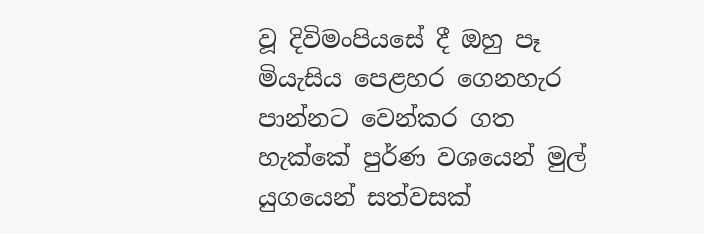වූ දිවිමංපියසේ දී ඔහු පෑ මියැසිය පෙළහර ගෙනහැර පාන්නට වෙන්කර ගත හැක්කේ පුර්ණ වශයෙන් මුල් යුගයෙන් සත්වසක්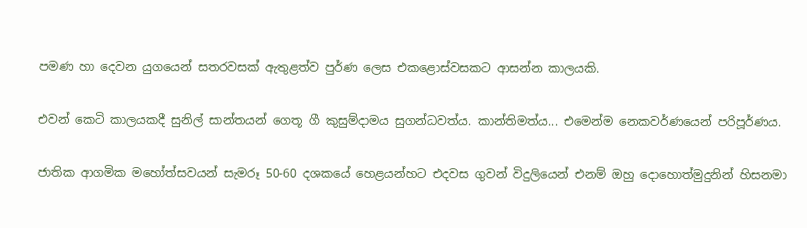පමණ හා දෙවන යුගයෙන් සතරවසක් ඇතුළත්ව පුර්ණ ලෙස එකළොස්වසකට ආසන්න කාලයකි.

එවන් කෙටි කාලයකදී සුනිල් සාන්තයන් ගෙතූ ගී කුසුම්දාමය සුගන්ධවත්ය. කාන්තිමත්ය... එමෙන්ම නෙකවර්ණයෙන් පරිපූර්ණය.

ජාතික ආගමික මහෝත්සවයන් සැමරූ 50-60 දශකයේ හෙළයන්හට එදවස ගුවන් විදුලියෙන් එනම් ඔහු දොහොත්මුදුනින් හිසනමා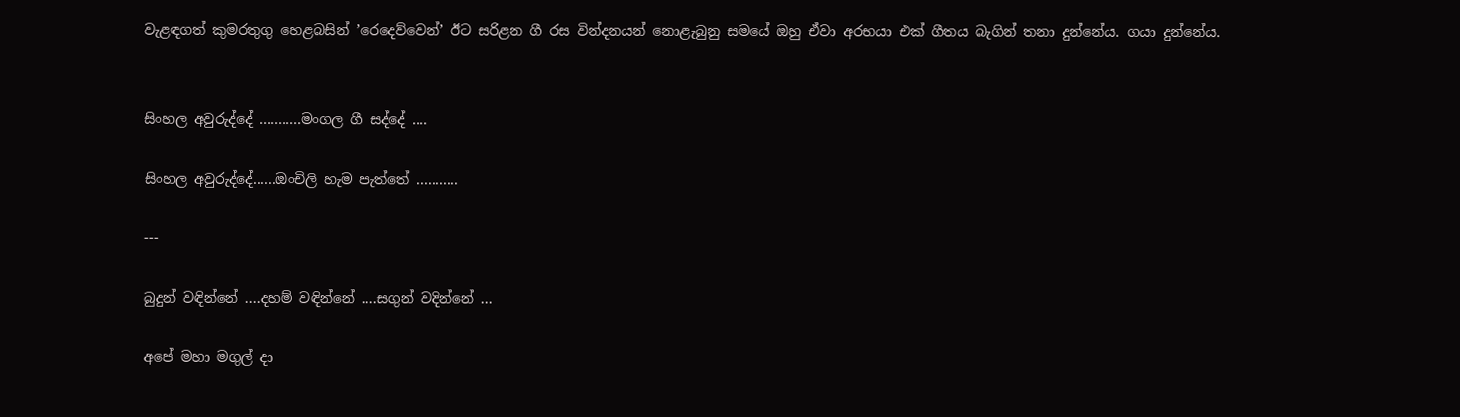වැළඳගත් කුමරතුගු හෙළබසින් ’රෙදෙව්වෙන්’ ඊට සරිළන ගී රස වින්දනයන් නොළැබුනු සමයේ ඔහු ඒවා අරභයා එක් ගීතය බැගින් තනා දුන්නේය. ගයා දුන්නේය.


සිංහල අවුරුද්දේ ...........මංගල ගී සද්දේ ....

සිංහල අවුරුද්දේ......ඔංචිලි හැම පැත්තේ ...........

---

බුදුන් වඳින්නේ ....දහම් වඳින්නේ ....සගුන් වදින්නේ ...

අපේ මහා මගුල් දා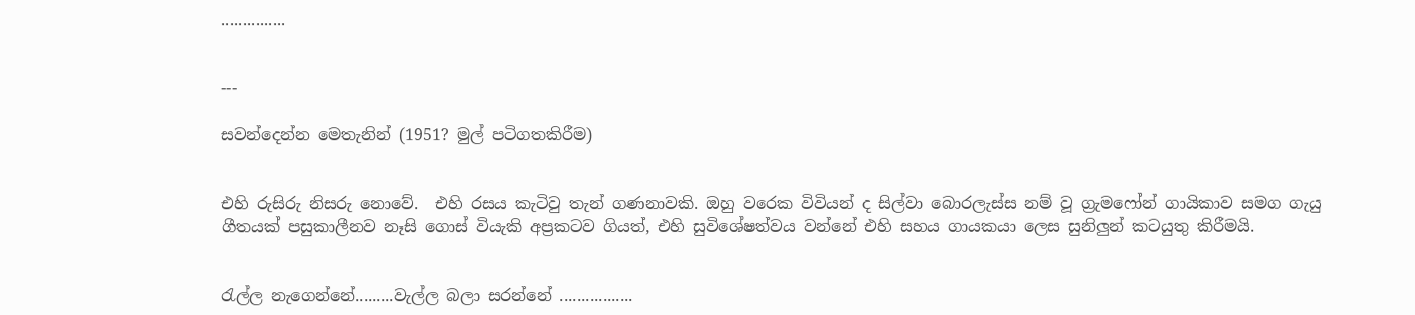...............


---

සවන්දෙන්න මෙතැනින් (1951? මුල් පටිගතකිරීම)


එහි රුසිරු නිසරු නොවේ.  එහි රසය කැටිවු තැන් ගණනාවකි. ඔහු වරෙක විවියන් ද සිල්වා බොරලැස්ස නම් වූ ග්‍රැමෆෝන් ගායිකාව සමග ගැයු ගීතයක් පසුකාලීනව නෑසි ගොස් වියැකි අප්‍රකටව ගියත්, එහි සුවිශේෂත්වය වන්නේ එහි සහය ගායකයා ලෙස සුනිලුන් කටයුතු කිරීමයි.


රැල්ල නැගෙන්නේ.........වැල්ල බලා සරන්නේ .................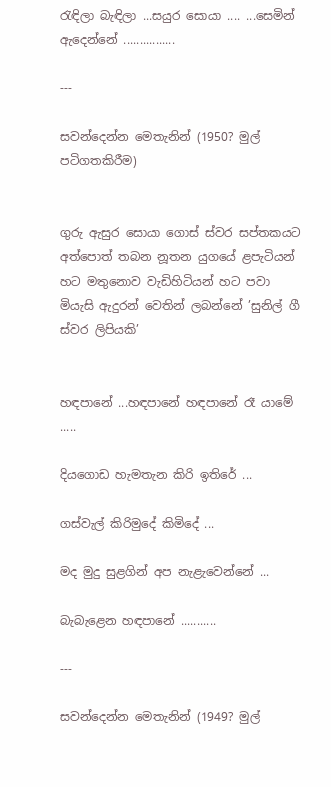රැඳිලා බැඳිලා ...සයුර සොයා .... ...සෙමින් ඇදෙන්නේ ................

---

සවන්දෙන්න මෙතැනින් (1950? මුල් පටිගතකිරීම)


ගුරු ඇසුර සොයා ගොස් ස්වර සප්තකයට අත්පොත් තබන නූතන යුගයේ ළපැටියන් හට මතුනොව වැඩිහිටියන් හට පවා මියැසි ඇදුරන් වෙතින් ලබන්නේ ’සුනිල් ගී ස්වර ලිපියකි’


හඳපානේ ...හඳපානේ හඳපානේ රෑ යාමේ .....

දියගොඩ හැමතැන කිරි ඉතිරේ ...

ගස්වැල් කිරිමුදේ කිමිදේ ...

මද මුදු සුළගින් අප නැළැවෙන්නේ ...

බැබැළෙන හඳපානේ ...........

---

සවන්දෙන්න මෙතැනින් (1949? මුල්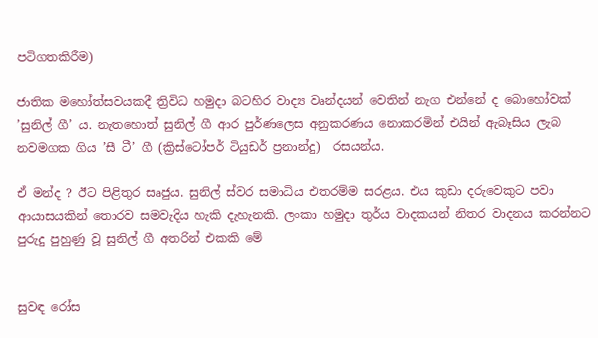පටිගතකිරීම)

ජාතික මහෝත්සවයකදී ත්‍රිවිධ හමුදා බටහිර වාද්‍ය වෘන්දයන් වෙතින් නැග එන්නේ ද බොහෝවක් ’සුනිල් ගී’ ය. නැතහොත් සුනිල් ගී ආර පුර්ණලෙස අනුකරණය නොකරමින් එයින් ඇබෑසිය ලැබ නවමගක ගිය ’සී ටී’ ගී (ක්‍රිස්ටෝපර් ටියුඩර් ප්‍රනාන්දු)  රසයන්ය.

ඒ මන්ද ? ඊට පිළිතුර සෘජුය. සුනිල් ස්වර සමාධිය එතරම්ම සරළය. එය කුඩා දරුවෙකුට පවා ආයාසයකින් තොරව සමවැදිය හැකි දැහැනකි. ලංකා හමුදා තුර්ය වාදකයන් නිතර වාදනය කරන්නට පුරුදු පුහුණු වූ සුනිල් ගී අතරින් එකකි මේ


සුවඳ රෝස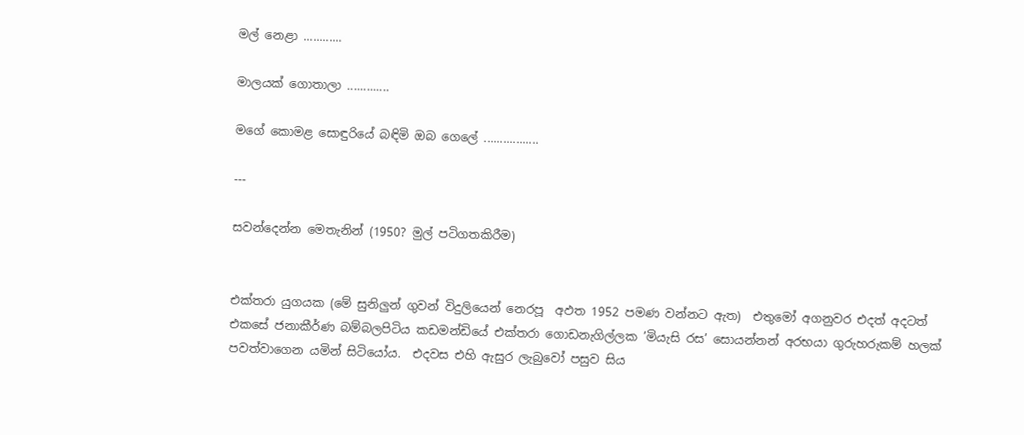මල් නෙළා ............

මාලයක් ගොතාලා .............

මගේ කොමළ සොඳුරියේ බඳිමි ඔබ ගෙලේ .................

---

සවන්දෙන්න මෙතැනින් (1950? මුල් පටිගතකිරීම)


එක්තරා යුගයක (මේ සුනිලුන් ගුවන් විදුලියෙන් නෙරපූ  අඵත 1952 පමණ වන්නට ඇත)  එතුමෝ අගනුවර එදත් අදටත් එකසේ ජනාකීර්ණ බම්බලපිටිය කඩමන්ඩියේ එක්තරා ගොඩනැගිල්ලක ’මියැසි රස’ සොයන්නන් අරභයා ගුරුහරුකම් හලක් පවත්වාගෙන යමින් සිටියෝය.  එදවස එහි ඇසුර ලැබුවෝ පසුව සිය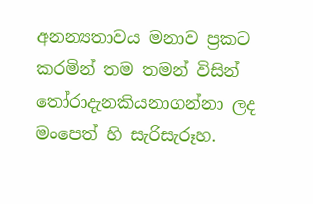අනන්‍යතාවය මනාව ප්‍රකට කරමින් තම තමන් විසින් තෝරාදැනකියනාගන්නා ලද මංපෙත් හි සැරිසැරූහ.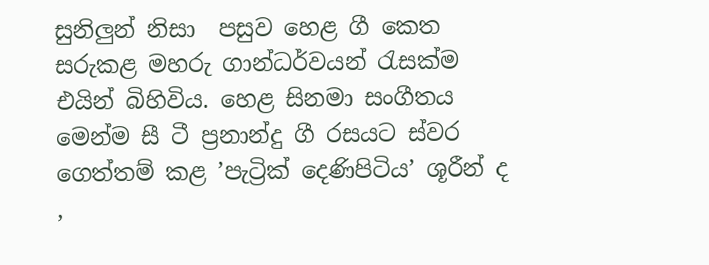සුනිලුන් නිසා  පසුව හෙළ ගී කෙත සරුකළ මහරු ගාන්ධර්වයන් රැසක්ම එයින් බිහිවිය. හෙළ සිනමා සංගීතය මෙන්ම සී ටී ප්‍රනාන්දු ගී රසයට ස්වර ගෙත්තම් කළ ’පැට්‍රික් දෙණිපිටිය’ ශූරීන් ද ,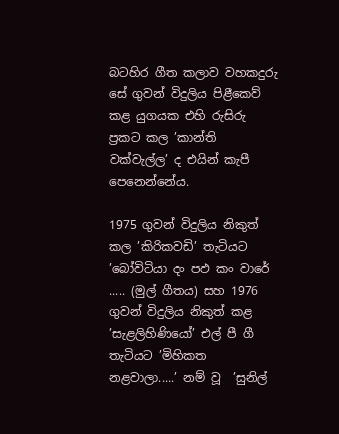බටහිර ගීත කලාව වහකදුරු සේ ගුවන් විදුලිය පිළීකෙව් කළ යුගයක එහි රුසිරු ප්‍රකට කල ’කාන්ති වක්වැල්ල’ ද එයින් කැපී පෙනෙන්නේය.

1975 ගුවන් විදුලිය නිකුත් කල ’කිරිකවඩි’ තැටියට ’බෝවිටියා දං පඵ කං වාරේ ..... (මුල් ගීතය) සහ 1976 ගුවන් විදුලිය නිකුත් කළ ’සැළලිහිණියෝ’ එල් පී ගී තැටියට ’මිහිකත නළවාලා.....’ නම් වූ  ’සුනිල්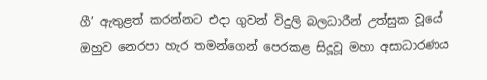ගී’ ඇතුළත් කරන්නට එදා ගුවන් විදුලි බලධාරීන් උත්සුක වූයේ ඔහුව නෙරපා හැර තමන්ගෙන් පෙරකළ සිදූවූ මහා අසාධාරණය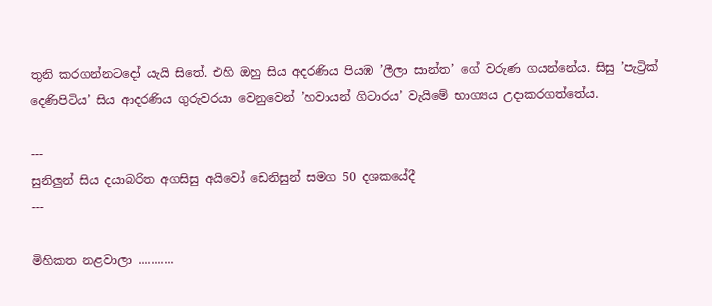තුනි කරගන්නටදෝ යැයි සිතේ. එහි ඔහු සිය අදරණිය පියඹ ’ලීලා සාන්ත’ ගේ වරුණ ගයන්නේය. සිසු ’පැට්‍රික් දෙණිපිටිය’ සිය ආදරණිය ගුරුවරයා වෙනුවෙන් ’හවායන් ගිටාරය’ වැයිමේ භාග්‍යය උදාකරගත්තේය.

---
සුනිලුන් සිය දයාබරිත අගසිසු අයිවෝ ඩෙනිසුන් සමග 50 දශකයේදී
---

මිහිකත නළවාලා ...........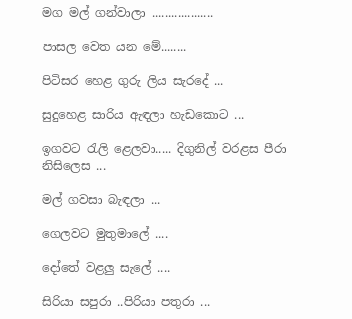මග මල් ගන්වාලා ...................

පාසල වෙත යන මේ........

පිටිසර හෙළ ගුරු ලිය සැරදේ ...

සුදුහෙළ සාරිය ඇඳලා හැඩකොට ...

ඉගවට රැලි ළෙලවා..... දිගුනිල් වරළස පීරා නිසිලෙස ...

මල් ගවසා බැඳලා ...

ගෙලවට මුතුමාලේ ....

දෝතේ වළලු සැලේ ....

සිරියා සපුරා ..පිරියා පතුරා ...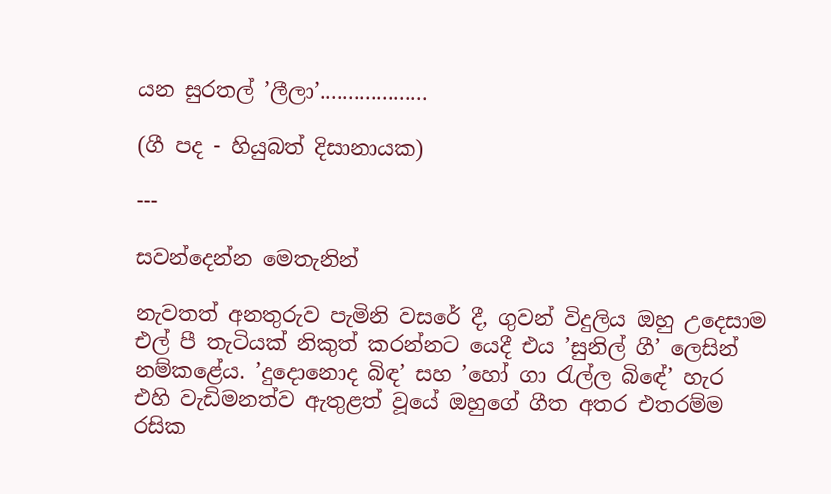යන සුරතල් ’ලීලා’...................

(ගී පද - හියුබත් දිසානායක)

---

සවන්දෙන්න මෙතැනින්

නැවතත් අනතුරුව පැමිනි වසරේ දී, ගුවන් විදුලිය ඔහු උදෙසාම එල් පී තැටියක් නිකුත් කරන්නට යෙදී එය ’සුනිල් ගී’ ලෙසින් නම්කළේය. ’දුදොනොද බිඳ’ සහ ’හෝ ගා රැල්ල බිඳේ’ හැර  එහි වැඩිමනත්ව ඇතුළත් වූයේ ඔහුගේ ගීත අතර එතරම්ම රසික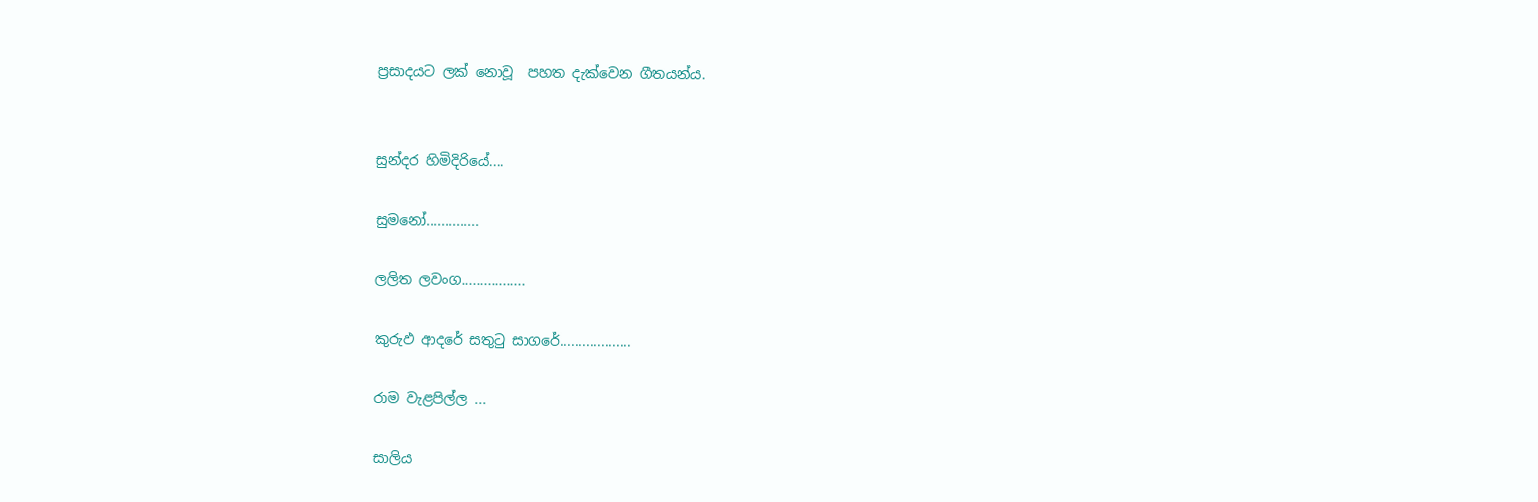ප්‍රසාදයට ලක් නොවූ  පහත දැක්වෙන ගීතයන්ය.


සුන්දර හිමිදිරියේ....

සුමනෝ..............

ලලිත ලවංග.................

කුරුඵ ආදරේ සතුටු සාගරේ...................

රාම වැළපිල්ල ...

සාලිය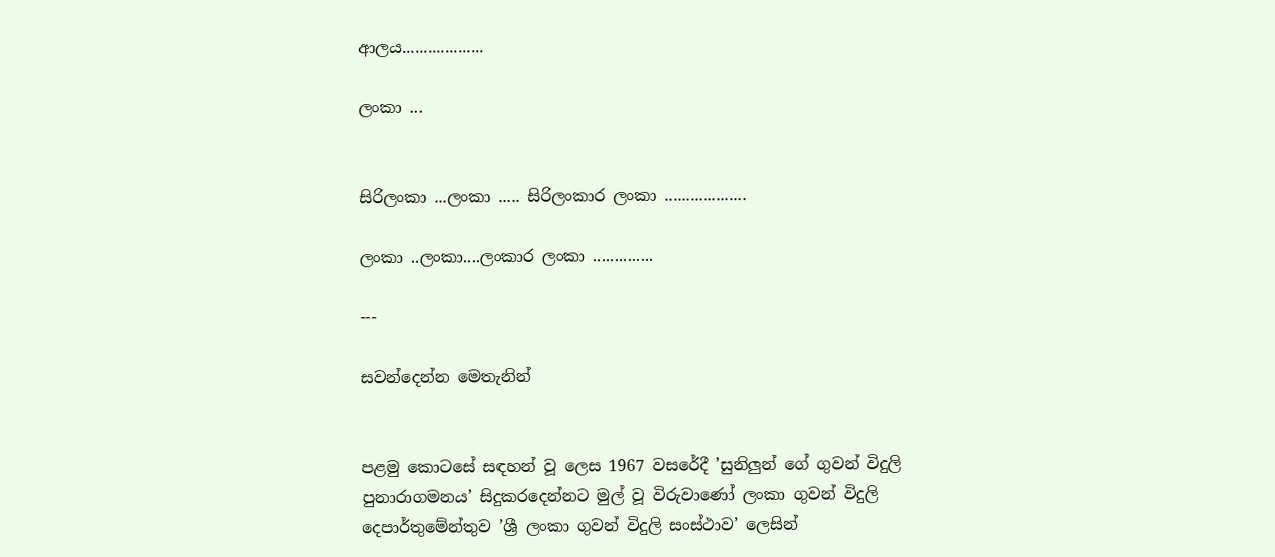ආලය...................

ලංකා ...


සිරිලංකා ...ලංකා ..... සිරිලංකාර ලංකා ...................

ලංකා ..ලංකා....ලංකාර ලංකා ..............

---

සවන්දෙන්න මෙතැනින්


පළමු කොටසේ සඳහන් වූ ලෙස 1967 වසරේදී ’සුනිලුන් ගේ ගුවන් විදුලි පුනාරාගමනය’ සිදුකරදෙන්නට මුල් වූ විරුවාණෝ ලංකා ගුවන් විදුලි දෙපාර්තුමේන්තුව ’ශ්‍රී ලංකා ගුවන් විදුලි සංස්ථාව’ ලෙසින්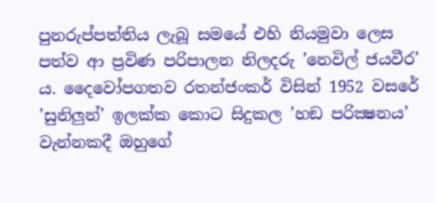පුනරුප්පත්තිය ලැබූ සමයේ එහි නියමුවා ලෙස පත්ව ආ ප්‍රවිණ පරිපාලන නිලදරු ’නෙවිල් ජයවීර’ ය. දෛවෝපගතව රතන්ජංකර් විසින් 1952 වසරේ ’සුනිලුන්’ ඉලක්ක කොට සිදුකල ’හඞ පරික්‍ෂනය’ වැන්නකදී ඔහුගේ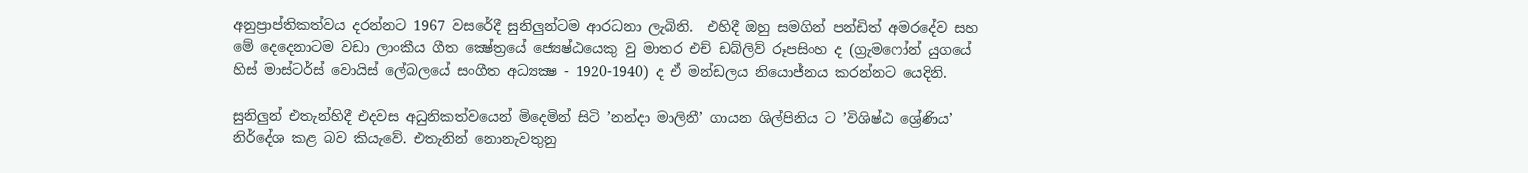අනුප්‍රාප්තිකත්වය දරන්නට 1967 වසරේදී සුනිලුන්ටම ආරධනා ලැබිනි.  එහිදී ඔහු සමගින් පන්ඩිත් අමරදේව සහ මේ දෙදෙනාටම වඩා ලාංකීය ගීත ක්‍ෂේත්‍රයේ ජ්‍යෙෂ්ඨයෙකු වු මාතර එච් ඩබ්ලිව් රූපසිංහ ද (ග්‍රැමෆෝන් යුගයේ හිස් මාස්ටර්ස් වොයිස් ලේබලයේ සංගීත අධ්‍යක්‍ෂ - 1920-1940) ද ඒ මන්ඩලය නියොජ්නය කරන්නට යෙදිනි.

සුනිලුන් එතැන්හිදී එදවස අධුනිකත්වයෙන් මිදෙමින් සිටි ’නන්දා මාලිනී’ ගායන ශිල්පිනිය ට ’විශිෂ්ඨ ශ්‍රේණිය’ නිර්දේශ කළ බව කියැවේ. එතැනින් නොනැවතුනු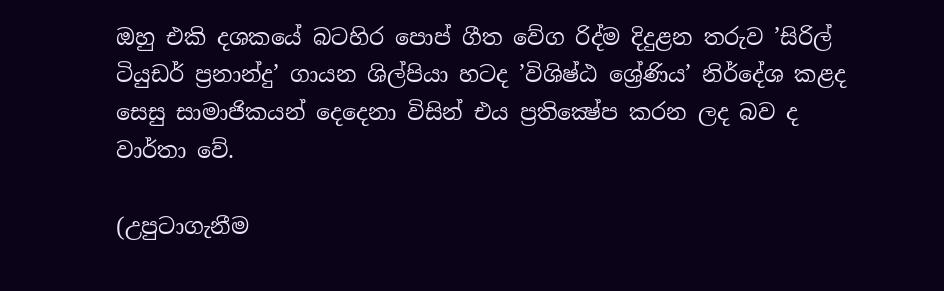ඔහු එකි දශකයේ බටහිර පොප් ගීත වේග රිද්ම දිදුළන තරුව ’සිරිල් ටියුඩර් ප්‍රනාන්දු’ ගායන ශිල්පියා හටද ’විශිෂ්ඨ ශ්‍රේණිය’ නිර්දේශ කළද සෙසු සාමාජිකයන් දෙදෙනා විසින් එය ප්‍රතික්‍ෂේප කරන ලද බව ද වාර්තා වේ.

(උපුටාගැනීම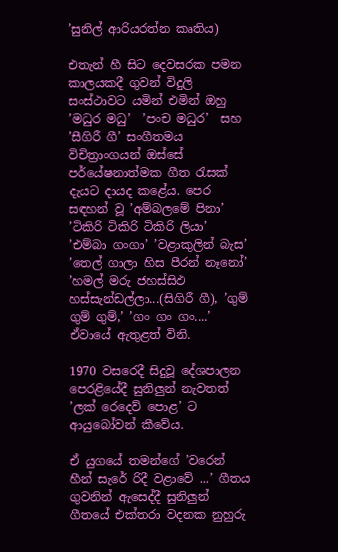’සුනිල් ආරියරත්න කෘතිය)

එතැන් හී සිට දෙවසරක පමන කාලයකදී ගුවන් විදුලි සංස්ථාවට යමින් එමින් ඔහු ’මධුර මධු’  ’පංච මධුර’  සහ ’සීගිරී ගී’ සංගීතමය විචිත්‍රාංගයන් ඔස්සේ පර්යේෂනාත්මක ගීත රැසක් දැයට දායද කළේය. පෙර සඳහන් වූ ’අම්බලමේ පිනා’ ’ටිකිරි ටිකිරි ටිකිරි ලියා’ ’එම්බා ගංගා’ ’වළාකුලින් බැස’  ’තෙල් ගාලා හිස පීරන් නෑනෝ’  ’හමල් මරු ජහස්සිඵ හස්සැන්ඩල්ලා...(සිගිරී ගී), ’ගුම් ගුම් ගුම්,’ ’ගං ගං ගං....’ ඒවායේ ඇතුළත් විනි.

1970 වසරෙදී සිදුවූ දේශපාලන පෙරළියේදී සුනිලුන් නැවතත් ’ලක් රෙදෙව් පොළ’ ට ආයුබෝවන් කීවේය.

ඒ යුගයේ තමන්ගේ ’වරෙන් හීන් සැරේ රිදී වළාවේ ...’ ගීතය ගුවනින් ඇසෙද්දී සුනිලුන් ගීතයේ එක්තරා වදනක නුහුරු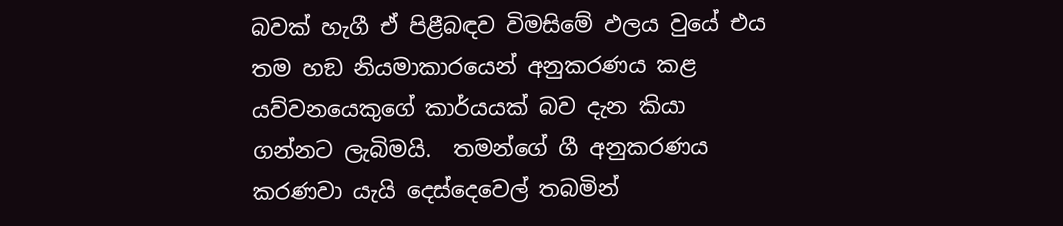බවක් හැගී ඒ පිළීබඳව විමසිමේ ඵලය වුයේ එය තම හඞ නියමාකාරයෙන් අනුකරණය කළ යව්වනයෙකුගේ කාර්යයක් බව දැන කියා ගන්නට ලැබිමයි.  තමන්ගේ ගී අනුකරණය කරණවා යැයි දෙස්දෙවෙල් තබමින්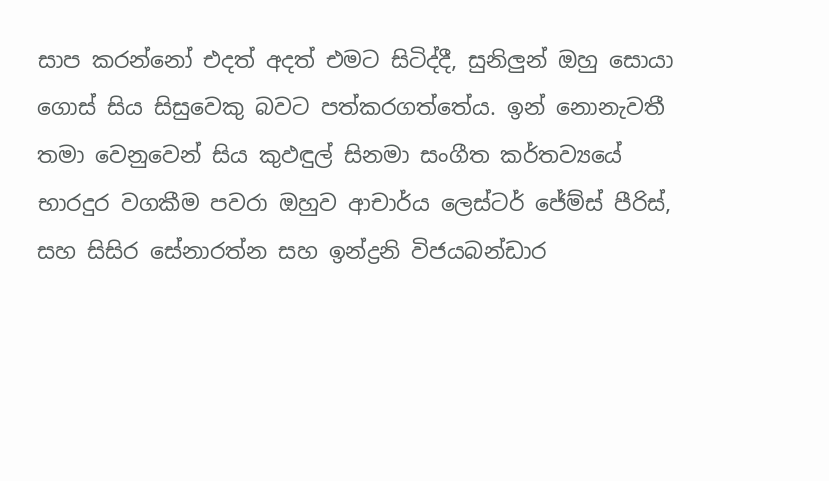සාප කරන්නෝ එදත් අදත් එමට සිටිද්දී, සුනිලුන් ඔහු සොයා ගොස් සිය සිසුවෙකු බවට පත්කරගත්තේය. ඉන් නොනැවතී තමා වෙනුවෙන් සිය කුඵඳුල් සිනමා සංගීත කර්තව්‍යයේ භාරදුර වගකීම පවරා ඔහුව ආචාර්ය ලෙස්ටර් ජේම්ස් පීරිස්, සහ සිසිර සේනාරත්න සහ ඉන්ද්‍රනි විජයබන්ඩාර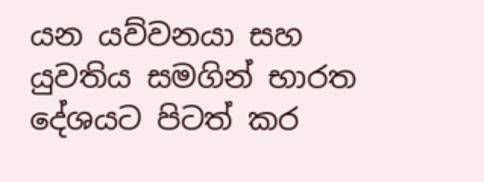යන යව්වනයා සහ යුවතිය සමගින් භාරත දේශයට පිටත් කර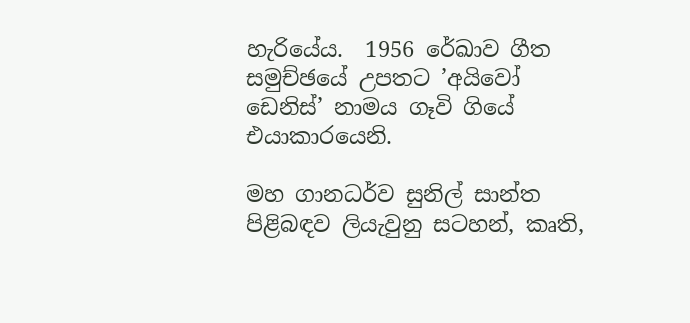හැරියේය.  1956 රේඛාව ගීත සමුච්ඡයේ උපතට ’අයිවෝ ඩෙනිස්’ නාමය ගෑවි ගියේ එයාකාරයෙනි.

මහ ගානධර්ව සුනිල් සාන්ත පිළිබඳව ලියැවුනු සටහන්, කෘති,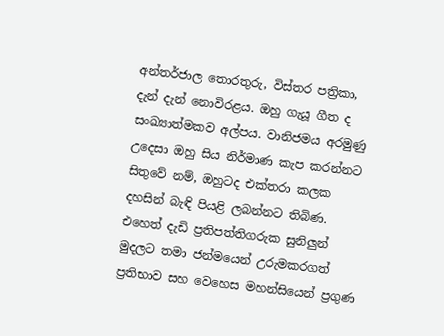අන්තර්ජාල තොරතුරු, විස්තර පත්‍රිකා, දැන් දැන් නොවිරළය. ඔහු ගැයූ ගීත ද සංඛ්‍යාත්මකව අල්පය. වානිජමය අරමුණු උදෙසා ඔහු සිය නිර්මාණ කැප කරන්නට සිතුවේ නම්, ඔහුටද එක්තරා කලක දහසින් බැඳි පියළි ලබන්නට තිබිණ. එහෙත් දැඩි ප්‍රතිපත්තිගරුක සුනිලුන් මුදලට තමා ජන්මයෙන් උරුමකරගත් ප්‍රතිභාව සහ වෙහෙස මහන්සියෙන් ප්‍රගුණ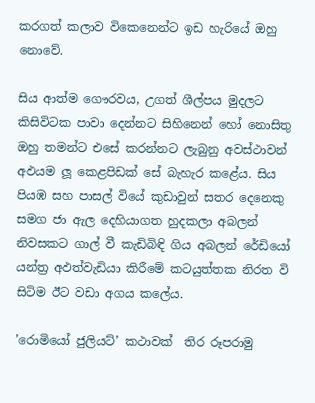කරගත් කලාව විකෙනෙන්ට ඉඩ හැරියේ ඔහු නොවේ.

සිය ආත්ම ගෞරවය, උගත් ශීල්පය මුදලට කිසිවිටක පාවා දෙන්නට සිහිනෙන් හෝ නොසිතු ඔහු තමන්ට එසේ කරන්නට ලැබුනු අවස්ථාවන් අඵයම ලූ කෙළපිඩක් සේ බැහැර කළේය. සිය පියඹ සහ පාසල් වියේ කුඩාවුන් සතර දෙනෙකු සමග ජා ඇල දෙහියාගත හුදකලා අබලන් නිවසකට ගාල් වී කැඩිබිඳි ගිය අබලන් රේඩියෝ යන්ත්‍ර අඵත්වැඩියා කිරීමේ කටයුත්තක නිරත වි සිටිම ඊට වඩා අගය කලේය.

’රොමියෝ ජුලියට්’ කථාවක්  තිර රූපරාමු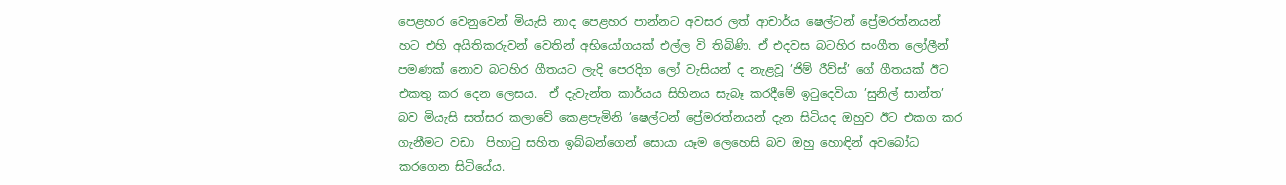පෙළහර වෙනුවෙන් මියැසි නාද පෙළහර පාන්නට අවසර ලත් ආචාර්ය ෂෙල්ටන් ප්‍රේමරත්නයන් හට එහි අයිතිකරුවන් වෙතින් අභියෝගයක් එල්ල වි තිබිණි. ඒ එදවස බටහිර සංගීත ලෝලීන් පමණක් නොව බටහිර ගීතයට ලැදි පෙරදිග ලෝ වැසියන් ද නැළවූ ’ජිම් රීව්ස්’ ගේ ගීතයක් ඊට එකතු කර දෙන ලෙසය.  ඒ දැවැන්ත කාර්යය සිහිනය සැබෑ කරදීමේ ඉටුදෙවියා ’සුනිල් සාන්ත’ බව මියැසි සත්සර කලාවේ කෙළපැමිනි ’ෂෙල්ටන් ප්‍රේමරත්නයන් දැන සිටියද ඔහුව ඊට එකග කර ගැනීමට වඩා  පිහාටු සහිත ඉබ්බන්ගෙන් සොයා යෑම ලෙහෙසි බව ඔහු හොඳින් අවබෝධ කරගෙන සිටියේය.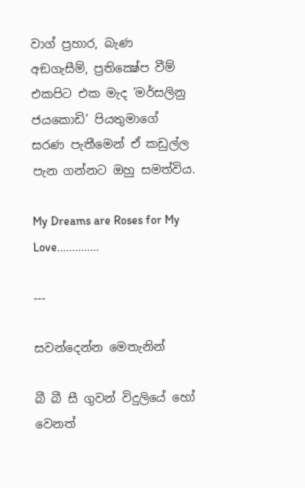වාග් ප්‍රහාර, බැණ අඞගැසීම්, ප්‍රතික්‍ෂේප වීම් එකපිට එක මැද ’මර්සලිනු ජයකොඩි’ පියතුමාගේ සරණ පැතීමෙන් ඒ කඩුල්ල පැන ගන්නට ඔහු සමත්විය.

My Dreams are Roses for My Love..............

---

සවන්දෙන්න මෙතැනින්

බී බී සී ගුවන් විදුලියේ හෝ වෙනත්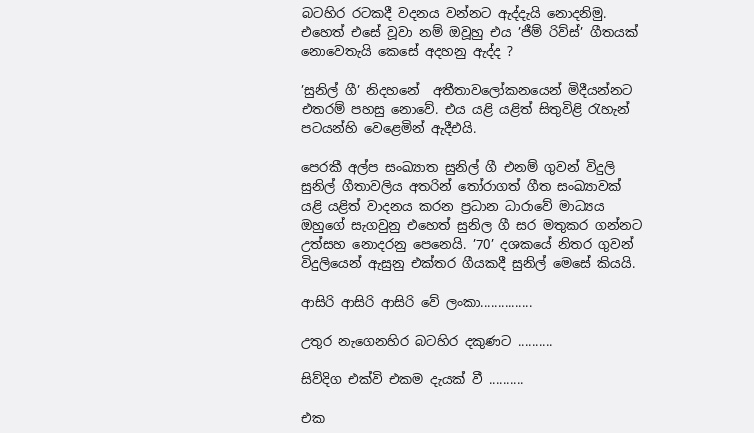බටහිර රටකදී වදනය වන්නට ඇද්දැයි නොදනිමු. එහෙත් එසේ වූවා නම් ඔවූහු එය ’ජීම් රිව්ස්’ ගීතයක් නොවෙතැයි කෙසේ අදහනු ඇද්ද ?

’සුනිල් ගී’ නිදහනේ  අතීතාවලෝකනයෙන් මිදීයන්නට එතරම් පහසු නොවේ. එය යළි යළිත් සිතුවිළි රැහැන් පටයන්හි වෙළෙමින් ඇදීඑයි.

පෙරකී අල්ප සංඛ්‍යාත සුනිල් ගී එනම් ගුවන් විදුලි සුනිල් ගීතාවලිය අතරින් තෝරාගත් ගීත සංඛ්‍යාවක් යළි යළිත් වාදනය කරන ප්‍රධාන ධාරාවේ මාධ්‍යය ඔහුගේ සැගවුනු එහෙත් සුනිල ගී සර මතුකර ගන්නට උත්සහ නොදරනු පෙනෙයි. ’70’ දශකයේ නිතර ගුවන් විදුලියෙන් ඇසුනු එක්තර ගීයකදී සුනිල් මෙසේ කියයි.

ආසිරි ආසිරි ආසිරි වේ ලංකා...............

උතුර නැගෙනහිර බටහිර දකුණට ..........

සිව්දිග එක්වි එකම දැයක් වී ..........

එක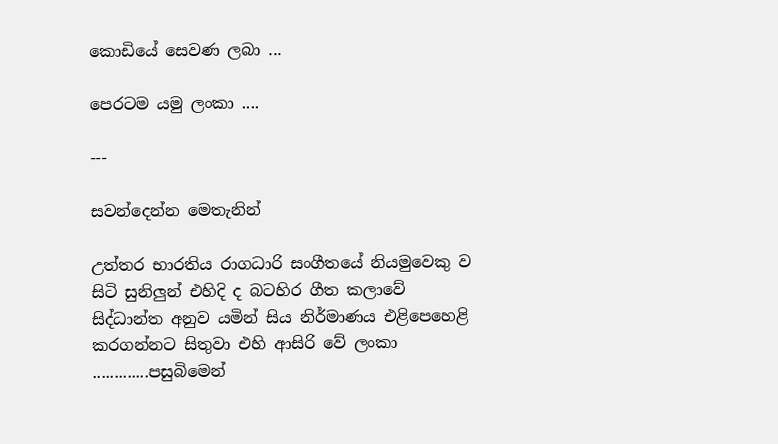කොඩියේ සෙවණ ලබා ...

පෙරටම යමු ලංකා ....

---

සවන්දෙන්න මෙතැනින්

උත්තර භාරතිය රාගධාරි සංගීතයේ නියමුවෙකු ව සිටි සුනිලුන් එහිදි ද බටහිර ගීත කලාවේ සිද්ධාන්ත අනුව යමින් සිය නිර්මාණය එළිපෙහෙළි කරගන්නට සිතුවා එහි ආසිරි වේ ලංකා .............පසුබිමෙන්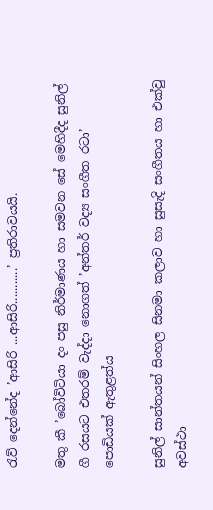රැව් දෙන්නේද ’ආසිරි ...ආසිරි...........’ ප්‍රතිරාවයයි.

මතු කී ’බෝවිටියා දං පසු නිර්මාණය හා සමවන සේ මෙහිදීද සුනිල් ගී රසයට එතරම් වැද්දා නොගත් ’අන්තර් වද්‍ය සංගීත රටා’ පොඩියක් ඇතුළත්ය

සුනිල් සාන්තයන් සිංහල සිනමා කලාව හා සුසැදි සංගීතය හා එක්වු අවස්ථා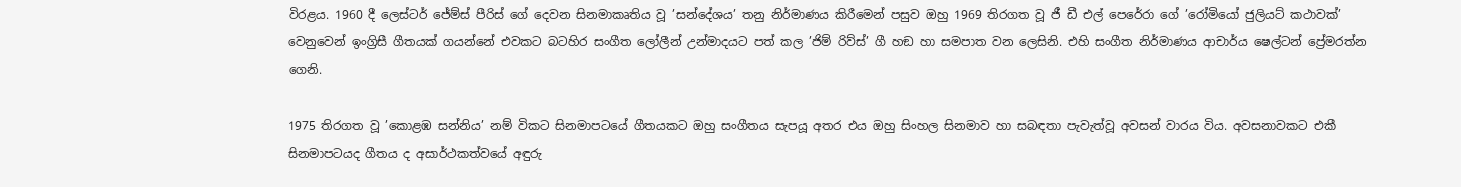විරළය. 1960 දී ලෙස්ටර් ජේම්ස් පීරිස් ගේ දෙවන සිනමාකෘතිය වූ ’සන්දේශය’ තනු නිර්මාණය කිරීමෙන් පසුව ඔහු 1969 තිරගත වූ ජී ඩී එල් පෙරේරා ගේ ’රෝමියෝ ජුලියට් කථාවක්’ වෙනුවෙන් ඉංග්‍රිසී ගීතයක් ගයන්නේ එවකට බටහිර සංගීත ලෝලීන් උන්මාදයට පත් කල ’ජිම් රිව්ස්’ ගී හඞ හා සමපාත වන ලෙසිනි. එහි සංගීත නිර්මාණය ආචාර්ය ෂෙල්ටන් ප්‍රේමරත්න ගෙනි.

1975 තිරගත වූ ’කොළඹ සන්නිය’ නම් විකට සිනමාපටයේ ගීතයකට ඔහු සංගීතය සැපයූ අතර එය ඔහු සිංහල සිනමාව හා සබඳතා පැවැත්වූ අවසන් වාරය විය. අවසනාවකට එකී සිනමාපටයද ගීතය ද අසාර්ථකත්වයේ අඳුරු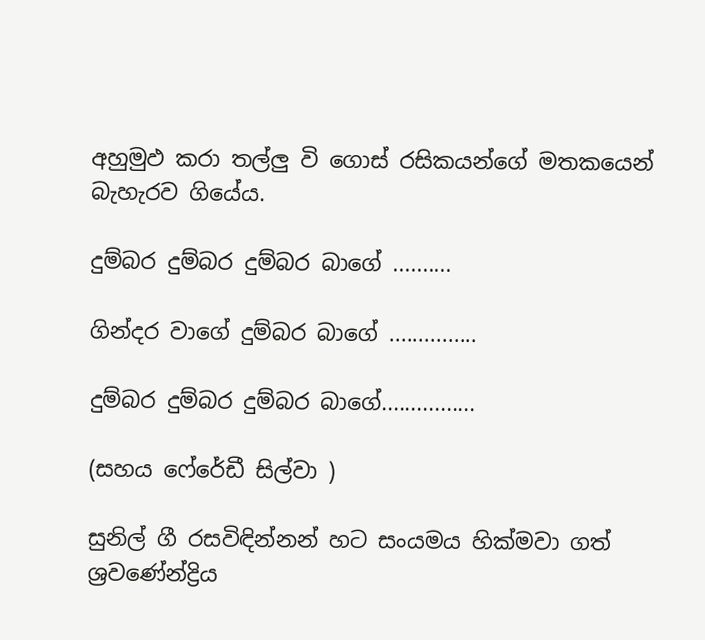අහුමුඵ කරා තල්ලු වි ගොස් රසිකයන්ගේ මතකයෙන් බැහැරව ගියේය.

දුම්බර දුම්බර දුම්බර බාගේ ..........

ගින්දර වාගේ දුම්බර බාගේ ...............

දුම්බර දුම්බර දුම්බර බාගේ................

(සහය ෆේරේඩී සිල්වා )

සුනිල් ගී රසවිඳින්නන් හට සංයමය හික්මවා ගත් ශ්‍රවණේන්ද්‍රිය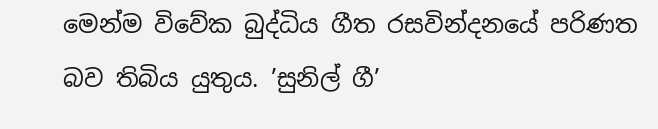මෙන්ම විවේක බුද්ධිය ගීත රසවින්දනයේ පරිණත බව තිබිය යුතුය. ’සුනිල් ගී’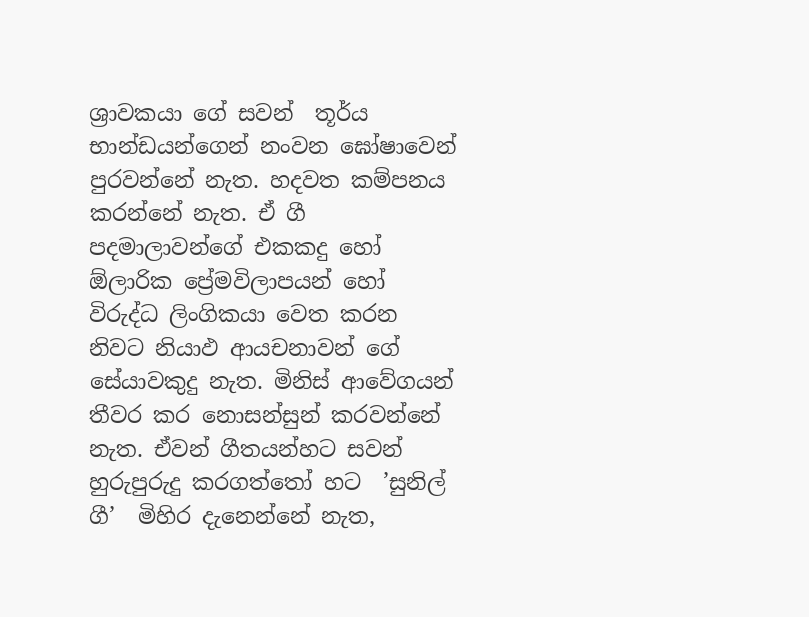ශ්‍රාවකයා ගේ සවන්  තූර්ය භාන්ඩයන්ගෙන් නංවන ඝෝෂාවෙන් පුරවන්නේ නැත. හදවත කම්පනය කරන්නේ නැත. ඒ ගී පදමාලාවන්ගේ එකකදු හෝ ඕලාරික ප්‍රේමවිලාපයන් හෝ විරුද්ධ ලිංගිකයා වෙත කරන නිවට නියාඵ ආයචනාවන් ගේ සේයාවකුදු නැත. මිනිස් ආවේගයන් තීවර කර නොසන්සුන් කරවන්නේ නැත. ඒවන් ගීතයන්හට සවන් හුරුපුරුදු කරගත්තෝ හට  ’සුනිල් ගී’  මිහිර දැනෙන්නේ නැත,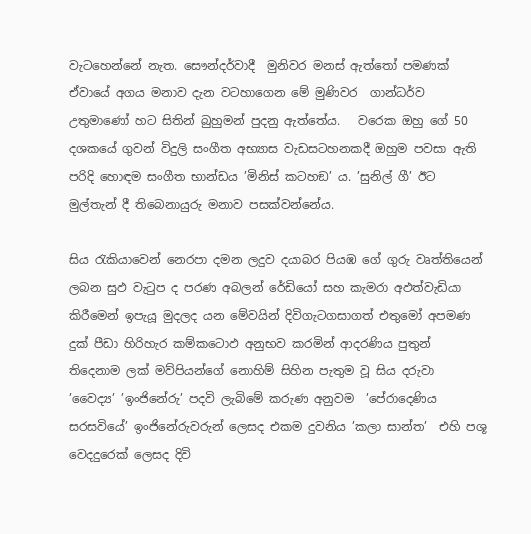වැටහෙන්නේ නැත. සෞන්දර්වාදී  මුනිවර මනස් ඇත්තෝ පමණක්  ඒවායේ අගය මනාව දැන වටහාගෙන මේ මුණිවර  ගාන්ධර්ව උතුමාණෝ හට සිතින් බුහුමන් පුදනු ඇත්තේය.   වරෙක ඔහු ගේ 50 දශකයේ ගුවන් විදුලි සංගීත අභ්‍යාස වැඩසටහනකදී ඔහුම පවසා ඇති පරිදි හොඳම සංගීත භාන්ඩය ’මිනිස් කටහඞ’ ය. ’සුනිල් ගී’ ඊට මුල්තැන් දී තිබෙනායුරු මනාව පසක්වන්නේය.

සිය රැකියාවෙන් නෙරපා දමන ලදුව දයාබර පියඹ ගේ ගුරු වෘත්තියෙන් ලබන සුඵ වැටුප ද පරණ අබලන් රේඩියෝ සහ කැමරා අඵත්වැඩියා කිරීමෙන් ඉපැයූ මුදලද යන මේවයින් දිවිගැටගසාගත් එතුමෝ අපමණ දුක් පීඩා හිරිහැර කම්කටොඵ අනුභව කරමින් ආදරණිය පුතුන් තිදෙනාම ලක් මව්පියන්ගේ නොහිම් සිහින පැතුම වූ සිය දරුවා ’වෛද්‍ය’ ’ඉංජිනේරු’ පදවි ලැබිමේ කරුණ අනුවම  ’පේරාදෙණිය සරසවියේ’ ඉංජිනේරුවරුන් ලෙසද එකම දුවනිය ’කලා සාන්ත’  එහි පශූ වෙදදුරෙක් ලෙසද දිවි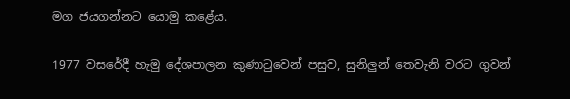මග ජයගන්නට යොමු කළේය.

1977 වසරේදී හැමු දේශපාලන කුණාටුවෙන් පසුව, සුනිලුන් තෙවැනි වරට ගුවන්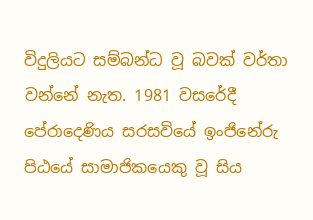විදුලියට සම්බන්ධ වූ බවක් වර්තා වන්නේ නැත. 1981 වසරේදී පේරාදෙණිය සරසවියේ ඉංජිනේරු පිඨයේ සාමාජිකයෙකු වූ සිය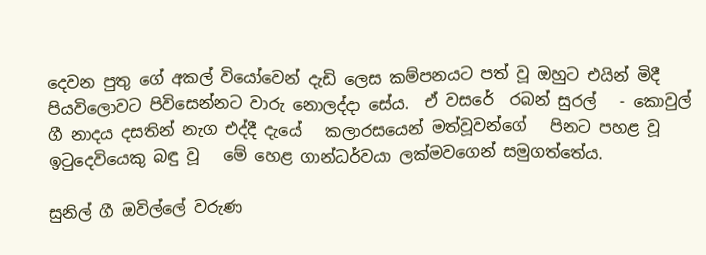දෙවන පුතු ගේ අකල් වියෝවෙන් දැඩි ලෙස කම්පනයට පත් වූ ඔහුට එයින් මිදී පියවිලොවට පිවිසෙන්නට වාරු නොලද්දා සේය.  ඒ වසරේ  රබන් සුරල්   - කොවුල් ගී නාදය දසතින් නැග එද්දී දැයේ   කලාරසයෙන් මත්වූවන්ගේ   පිනට පහළ වූ ඉටුදෙවියෙකු බඳු වූ   මේ හෙළ ගාන්ධර්වයා ලක්මවගෙන් සමුගත්තේය.

සුනිල් ගී ඔවිල්ලේ වරුණ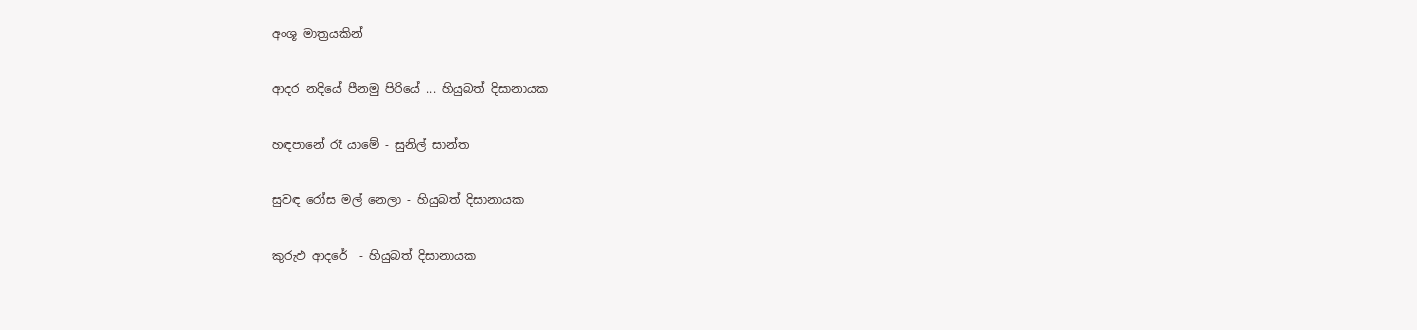අංශූ මාත්‍රයකින්

ආදර නදියේ පීනමු පිරියේ ... හියුබත් දිසානායක

හඳපානේ රෑ යාමේ - සුනිල් සාන්ත

සුවඳ රෝස මල් නෙලා - හියුබත් දිසානායක

කුරුඵ ආදරේ  - හියුබත් දිසානායක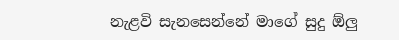නැළවි සැනසෙන්නේ මාගේ සුදු ඕලු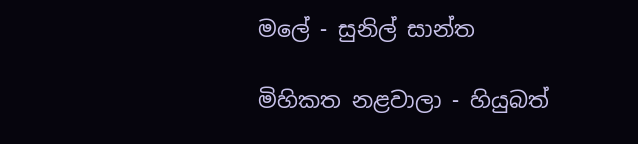මලේ - සුනිල් සාන්ත

මිහිකත නළවාලා - හියුබත්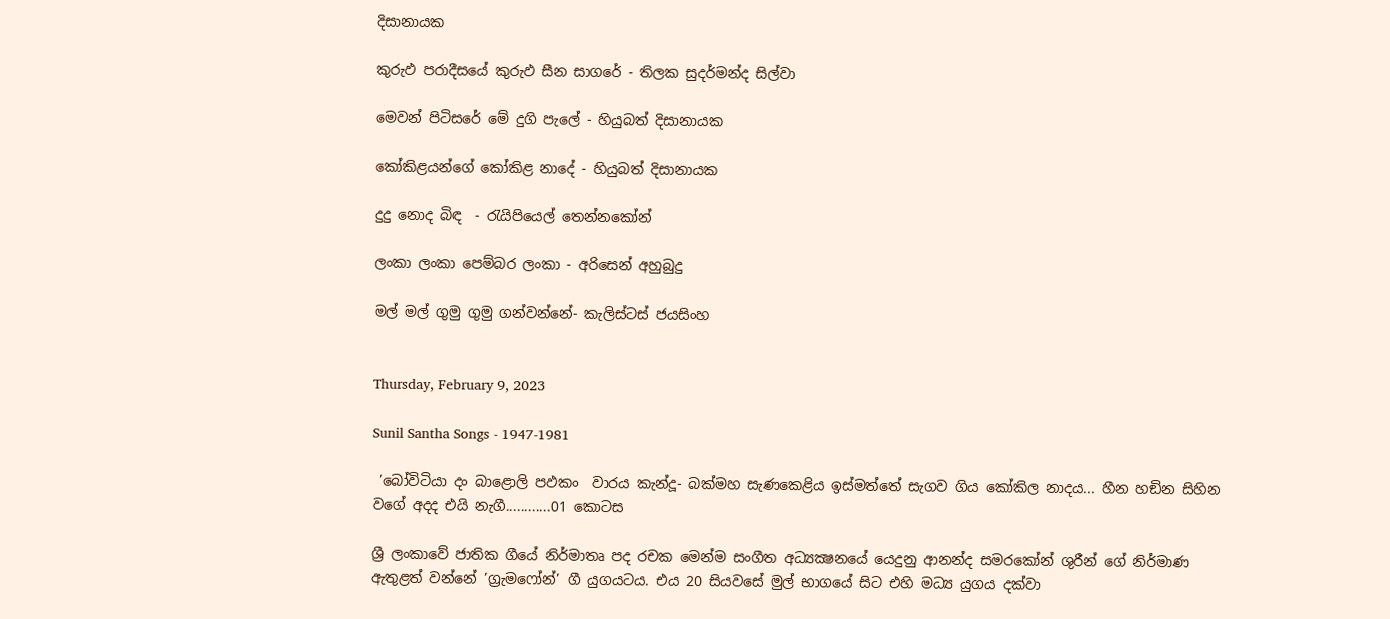දිසානායක

කුරුඵ පරාදීසයේ කුරුඵ සීන සාගරේ - තිලක සුදර්මන්ද සිල්වා

මෙවන් පිටිසරේ මේ දුගි පැලේ - හියුබත් දිසානායක

කෝකිළයන්ගේ කෝකිළ නාදේ - හියුබත් දිසානායක

දුදු නොද බිඳ  - රැයිපියෙල් තෙන්නකෝන්

ලංකා ලංකා පෙම්බර ලංකා - අරිසෙන් අහුබුදු

මල් මල් ගුමු ගුමු ගන්වන්නේ- කැලිස්ටස් ජයසිංහ


Thursday, February 9, 2023

Sunil Santha Songs - 1947-1981

 ’බෝවිටියා දං බාළොලි පඵකං  වාරය කැන්දූ- බක්මහ සැණකෙළිය ඉස්මත්තේ සැගව ගිය කෝකිල නාදය... හීන හඞින සිහින වගේ අදද එයි නැගී............01 කොටස

ශ්‍රී ලංකාවේ ජාතික ගීයේ නිර්මාතෘ පද රචක මෙන්ම සංගීත අධ්‍යක්‍ෂනයේ යෙදුනු ආනන්ද සමරකෝන් ශුරීන් ගේ නිර්මාණ ඇතුළත් වන්නේ ’ග්‍රැමෆෝන්’ ගී යුගයටය. එය 20 සියවසේ මුල් භාගයේ සිට එහි මධ්‍ය යුගය දක්වා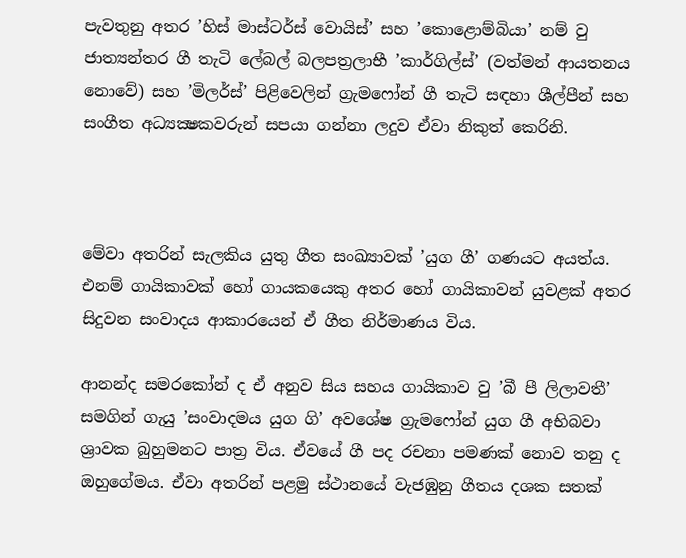පැවතුනු අතර ’හිස් මාස්ටර්ස් වොයිස්’ සහ ’කොළොම්බියා’ නම් වු ජාත්‍යන්තර ගී තැටි ලේබල් බලපත්‍රලාභී ’කාර්ගිල්ස්’ (වත්මන් ආයතනය නොවේ) සහ ’මිලර්ස්’ පිළිවෙලින් ග්‍රැමෆෝන් ගී තැටි සඳහා ශීල්පීන් සහ සංගීත අධ්‍යක්‍ෂකවරුන් සපයා ගන්නා ලදුව ඒවා නිකුත් කෙරිනි.



මේවා අතරින් සැලකිය යුතු ගීත සංඛ්‍යාවක් ’යුග ගී’ ගණයට අයත්ය. එනම් ගායිකාවක් හෝ ගායකයෙකු අතර හෝ ගායිකාවන් යුවළක් අතර සිදුවන සංවාදය ආකාරයෙන් ඒ ගීත නිර්මාණය විය.

ආනන්ද සමරකෝන් ද ඒ අනුව සිය සහය ගායිකාව වු ’බී පී ලිලාවතී’ සමගින් ගැයු ’සංවාදමය යුග ගි’ අවශේෂ ග්‍රැමෆෝන් යුග ගී අභිබවා ශ්‍රාවක බුහුමනට පාත්‍ර විය. ඒවයේ ගී පද රචනා පමණක් නොව තනු ද ඔහුගේමය. ඒවා අතරින් පළමු ස්ථානයේ වැජඹුනු ගීතය දශක සතක්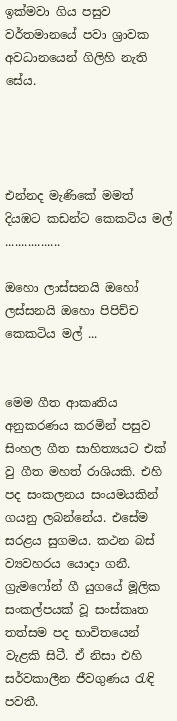ඉක්මවා ගිය පසුව වර්තමානයේ පවා ශ්‍රාවක අවධානයෙන් ගිලිහි නැති සේය.




එන්නද මැණිකේ මමත් දියඹට කඩන්ට කෙකටිය මල් .................

ඔහො ලාස්සනයි ඔහෝ ලස්සනයි ඔහො පිපිච්ච කෙකටිය මල් ...


මෙම ගීත ආකෘතිය අනුකරණය කරමින් පසුව සිංහල ගීත සාහිත්‍යයට එක් වු ගීත මහත් රාශියකි. එහි පද සංකලනය සංයමයකින් ගයනු ලබන්නේය. එසේම සරළය සුගමය. කථන බස් ව්‍යවහරය යොදා ගනී. ග්‍රැමෆෝන් ගී යුගයේ මූලික සංකල්පයක් වූ සංස්කෘත තත්සම පද භාවිතයෙන් වැළකි සිටී. ඒ නිසා එහි සර්වකාලීන ජීවගුණය රැඳි පවතී.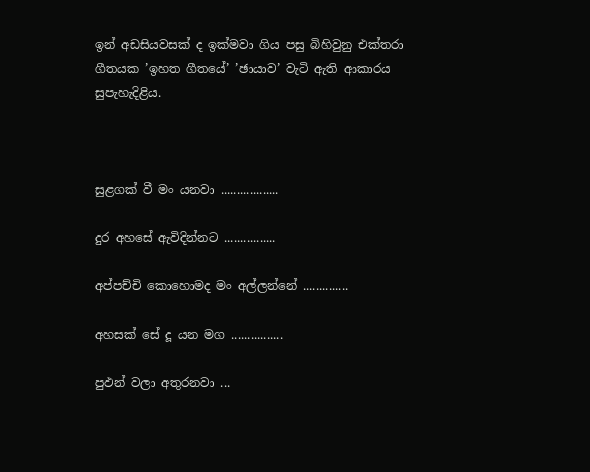ඉන් අඩසියවසක් ද ඉක්මවා ගිය පසු බිහිවුනු එක්තරා ගීතයක ’ඉහත ගීතයේ’ ’ඡායාව’ වැටි ඇති ආකාරය සුපැහැදිළිය.



සුළගක් වී මං යනවා ..................

දුර අහසේ ඇවිදින්නට ................

අප්පච්චි කොහොමද මං අල්ලන්නේ ..............

අහසක් සේ දූ යන මග ................

පුඵන් වලා අතුරනවා ...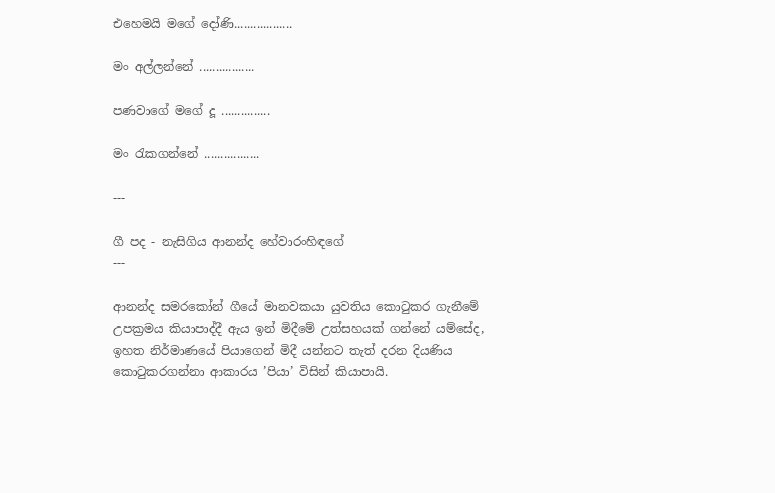එහෙමයි මගේ දෝණි..................

මං අල්ලන්නේ .................

පණවාගේ මගේ දූ ...............

මං රැකගන්නේ .................

---

ගී පද - නැසිගිය ආනන්ද හේවාරංහිඳගේ
---

ආනන්ද සමරකෝන් ගීයේ මානවකයා යුවතිය කොටුකර ගැනීමේ උපක්‍රමය කියාපාද්දී ඇය ඉන් මිදීමේ උත්සහයක් ගන්නේ යම්සේද, ඉහත නිර්මාණයේ පියාගෙන් මිදී යන්නට තැත් දරන දියණිය කොටුකරගන්නා ආකාරය ’පියා’ විසින් කියාපායි.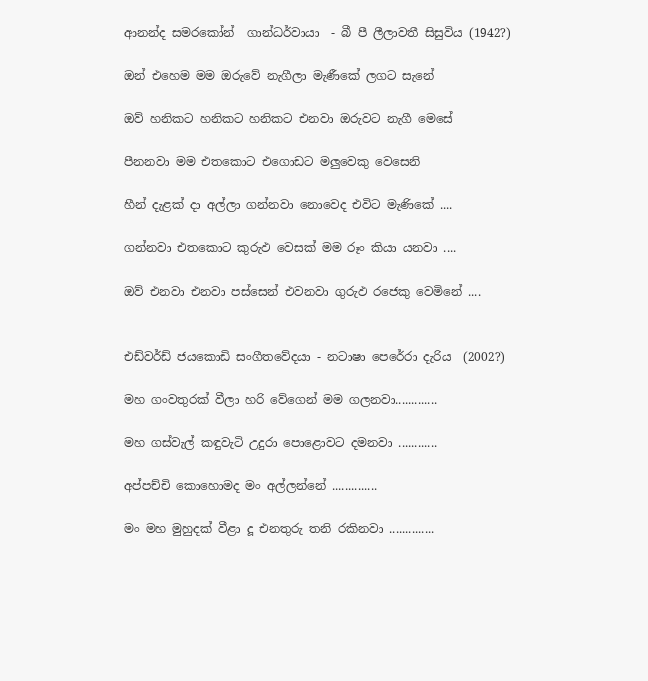ආනන්ද සමරකෝන්  ගාන්ධර්වායා  - බී පී ලීලාවතී සිසුවිය (1942?)

ඔන් එහෙම මම ඔරුවේ නැගීලා මැණීකේ ලගට සැනේ

ඔව් හනිකට හනිකට හනිකට එනවා ඔරුවට නැගී මෙසේ

පීනනවා මම එතකොට එගොඩට මලුවෙකු වෙසෙනි

හීන් දැළක් දා අල්ලා ගන්නවා නොවෙද එවිට මැණිකේ ....

ගන්නවා එතකොට කුරුඵ වෙසක් මම රූං කියා යනවා ....

ඔව් එනවා එනවා පස්සෙන් එවනවා ගුරුඵ රජෙකු වෙමිනේ ....


එඩ්වර්ඩ් ජයකොඩි සංගීතවේදයා - නටාෂා පෙරේරා දැරිය  (2002?)

මහ ගංවතුරක් වීලා හරි වේගෙන් මම ගලනවා.............

මහ ගස්වැල් කඳුවැටි උදුරා පොළොවට දමනවා ............

අප්පච්චි කොහොමද මං අල්ලන්නේ ..............

මං මහ මුහුදක් වීළා දූ එනතුරු තනි රකිනවා ..............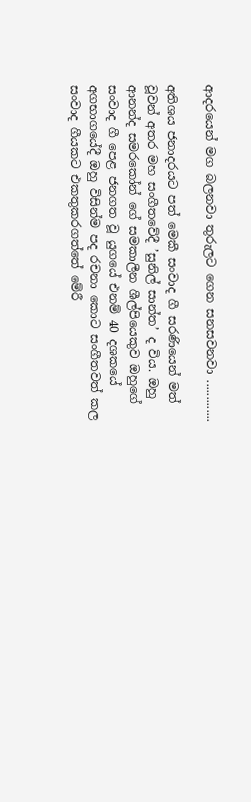ආදරයෙන් මග බලනවා තුරුලට ගෙන සනසවනවා .............

අතිශය ජනාදරයට පත් මෙකී සංවාද ගී සරණියෙන් මත් වූවන් අතර මහ සංගීතවේදී ’සුනිල් සාන්ත’ ද විය. ඔහු ආනන්ද සමරකෝන් ගේ සමකාලීන ශීල්පියෙකුව ඔහුගේ සංවාද ගී පෙළ ජනගත වූ යුගයේ එනම් 40 දශකයේ අගභාගයේදී ඔහු විසින්ම පද රචනා කොට සංගීතවත් කල සංවාද ගීයකට එකතුකරගත්තේ මේරී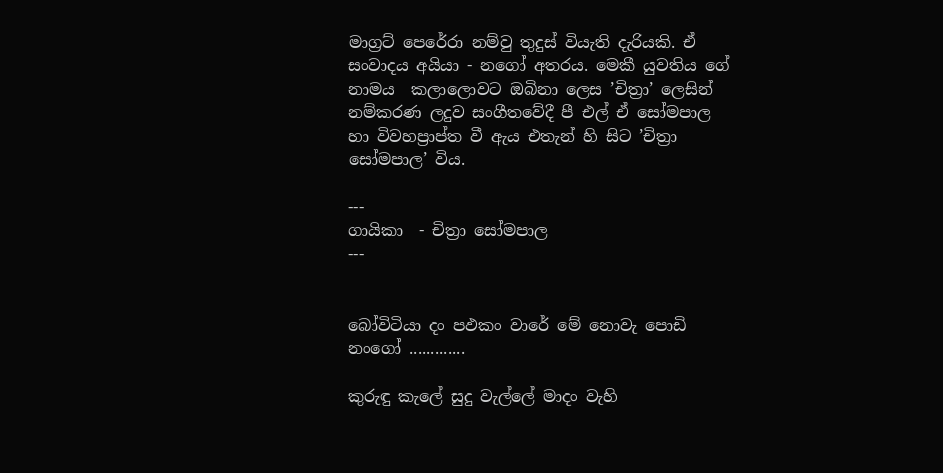මාග්‍රට් පෙරේරා නම්වු තුදුස් වියැති දැරියකි. ඒ සංවාදය අයියා - නගෝ අතරය. මෙකී යුවතිය ගේ නාමය  කලාලොවට ඔබිනා ලෙස ’චිත්‍රා’ ලෙසින් නම්කරණ ලදුව සංගීතවේදී පී එල් ඒ සෝමපාල හා විවහප්‍රාප්ත වී ඇය එතැන් හි සිට ’චිත්‍රා සෝමපාල’ විය.

---
ගායිකා  - චිත්‍රා සෝමපාල
---


බෝවිටියා දං පඵකං වාරේ මේ නොවැ පොඩි නංගෝ .............

කුරුඳු කැලේ සුදු වැල්ලේ මාදං වැහි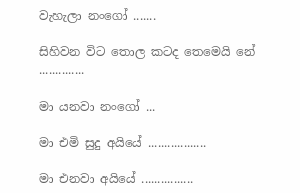වැහැලා නංගෝ .......

සිහිවන විට තොල කටද තෙමෙයි නේ ..............

මා යනවා නංගෝ ...

මා එමි සුදු අයියේ ..................

මා එනවා අයියේ ................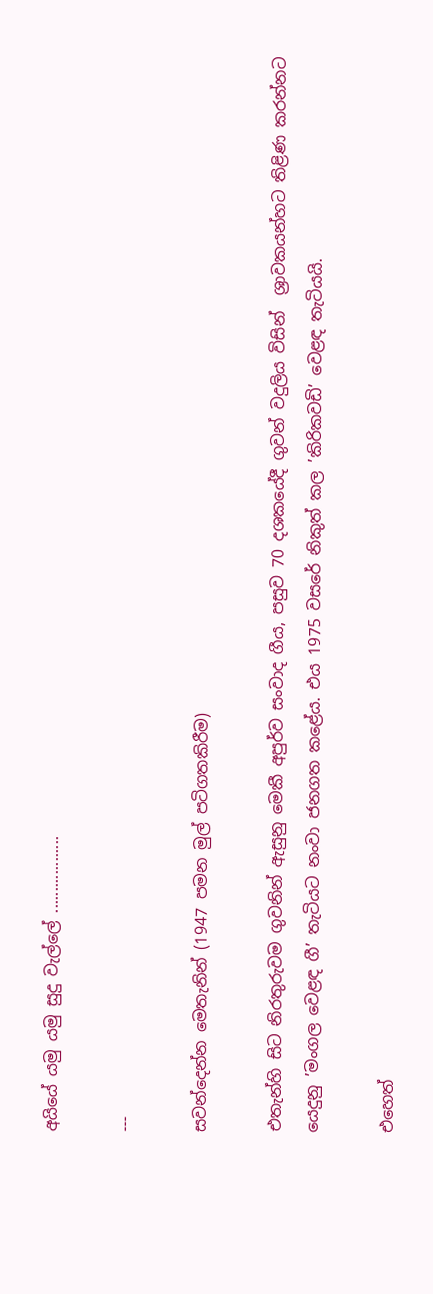අයියේ යමු යමු සුදු වැල්ලේ ..................

---

සවන්දෙන්න මෙතැනින් (1947 පමන මුල් පටිගතකිරීම)

එතැන්හි සිට නිරතුරුවම ගුවනින් ඇසුනු මෙකී අපුර්ව සංවාද ගීය, පසුව 70 දශකයේදී ගුවන් වදුලිය විසින්  ශ්‍රාවකයන්හට තිළිණ කරන්නට යෙදුනු ’මංගල වෙළඳ ගී’ තැටියට නංවා ජනගත කළේය. එය 1975 වසරේ නිකුත් කල ’කිරිකවඩි’ වෙළඳ තැටියයි.

එහෙත්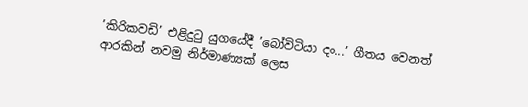’කිරිකවඩි’ එළිදුටු යුගයේදී ’බෝවිටියා දං...’ ගීතය වෙනත් ආරකින් නවමු නිර්මාණ්‍යක් ලෙස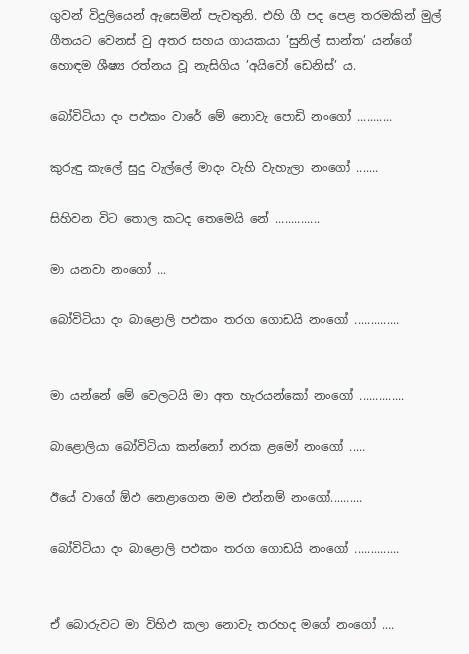ගුවන් විදුලියෙන් ඇසෙමින් පැවතුනි. එහි ගී පද පෙළ තරමකින් මුල් ගීතයට වෙනස් වු අතර සහය ගායකයා ’සුනිල් සාන්ත’ යන්ගේ හොඳම ශීෂ්‍ය රත්නය වූ නැසිගිය ’අයිවෝ ඩෙනිස්’ ය.

බෝවිටියා දං පඵකං වාරේ මේ නොවැ පොඩි නංගෝ ...........

කුරුඳු කැලේ සුදු වැල්ලේ මාදං වැහි වැහැලා නංගෝ .......

සිහිවන විට තොල කටද තෙමෙයි නේ ..............

මා යනවා නංගෝ ...

බෝවිටියා දං බාළොලි පඵකං තරග ගොඩයි නංගෝ ..............


මා යන්නේ මේ වෙලටයි මා අත හැරයන්කෝ නංගෝ ..............

බාළොලියා බෝවිටියා කන්නෝ නරක ළමෝ නංගෝ .....

ඊයේ වාගේ ඕඵ නෙළාගෙන මම එන්නම් නංගෝ..........

බෝවිටියා දං බාළොලි පඵකං තරග ගොඩයි නංගෝ ..............


ඒ බොරුවට මා විහිඵ කලා නොවැ තරහද මගේ නංගෝ ....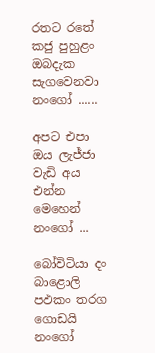රතට රතේ කජු පුහුළං ඔබදැක සැගවෙනවා නංගෝ ......

අපට එපා ඔය ලැජ්ජා වැඩි අය එන්න මෙහෙන් නංගෝ ...

බෝවිටියා දං බාළොලි පඵකං තරග ගොඩයි නංගෝ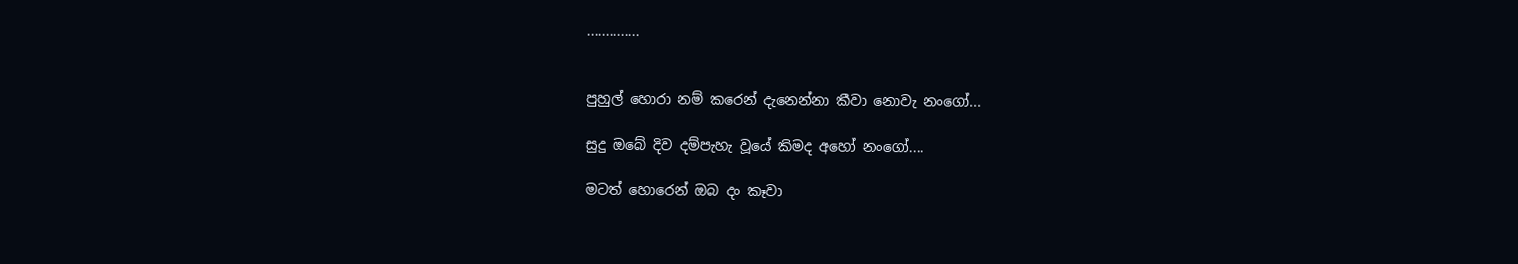..............


පුහුල් හොරා නම් කරෙන් දැනෙන්නා කීවා නොවැ නංගෝ...

සුදු ඔබේ දිව දම්පැහැ වූයේ කිමද අහෝ නංගෝ....

මටත් හොරෙන් ඔබ දං කෑවා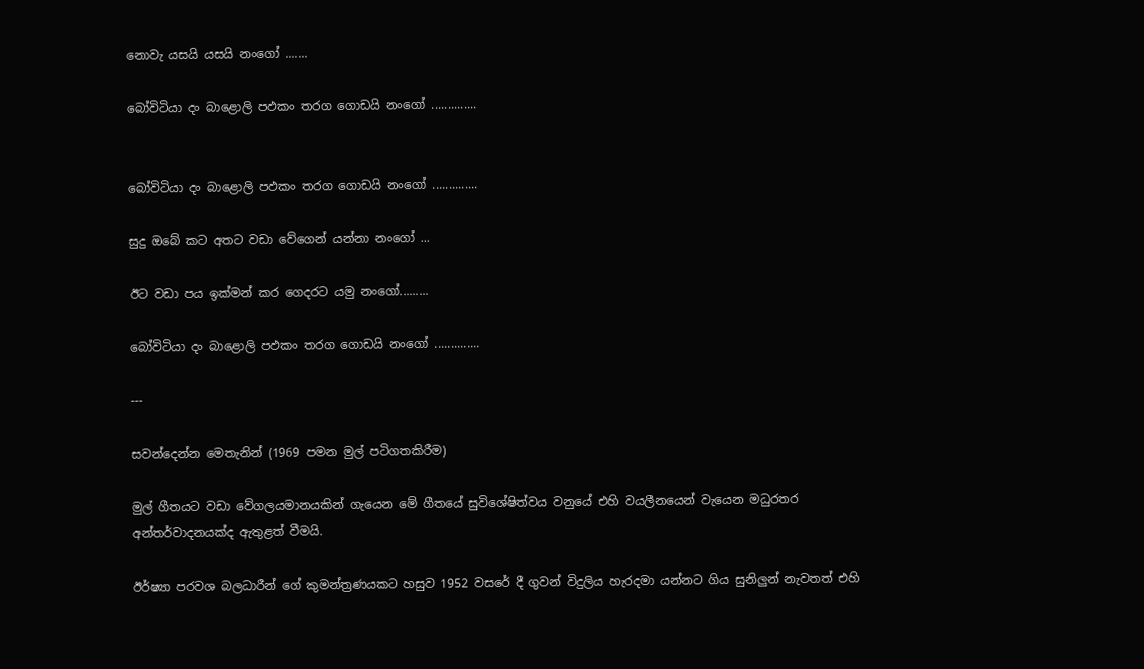නොවැ යසයි යසයි නංගෝ .......

බෝවිටියා දං බාළොලි පඵකං තරග ගොඩයි නංගෝ ..............


බෝවිටියා දං බාළොලි පඵකං තරග ගොඩයි නංගෝ ..............

සුදු ඔබේ කට අතට වඩා වේගෙන් යන්නා නංගෝ ...

ඊට වඩා පය ඉක්මන් කර ගෙදරට යමු නංගෝ.........

බෝවිටියා දං බාළොලි පඵකං තරග ගොඩයි නංගෝ ..............

---

සවන්දෙන්න මෙතැනින් (1969 පමන මුල් පටිගතකිරීම)

මුල් ගීතයට වඩා වේගලයමානයකින් ගැයෙන මේ ගීතයේ සුවිශේෂිත්වය වනුයේ එහි වයලීනයෙන් වැයෙන මධුරතර අන්තර්වාදනයක්ද ඇතුළත් වීමයි.

ඊර්ෂ්‍යා පරවශ බලධාරීන් ගේ කුමන්ත්‍රණයකට හසුව 1952 වසරේ දී ගුවන් විදුලිය හැරදමා යන්නට ගිය සුනිලුන් නැවතත් එහි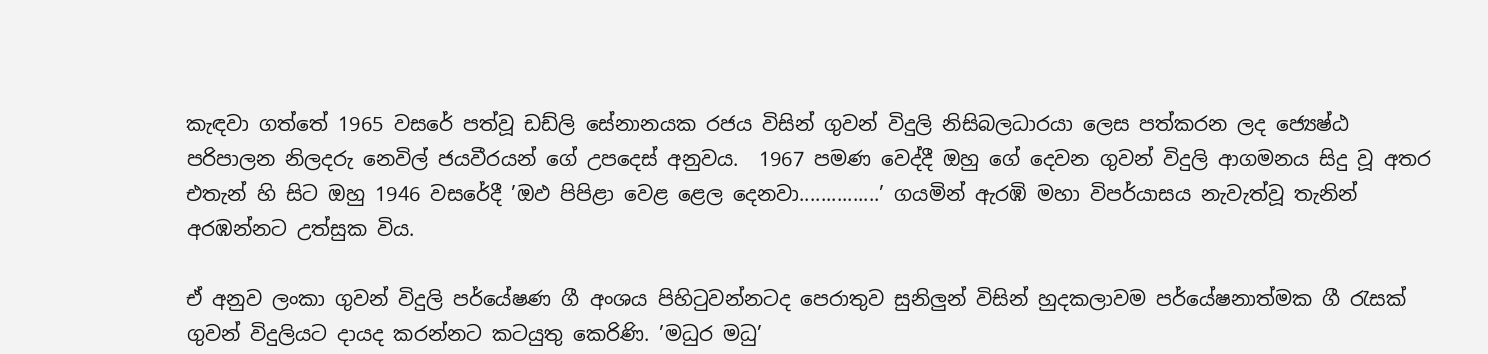කැඳවා ගත්තේ 1965 වසරේ පත්වූ ඩඩ්ලි සේනානයක රජය විසින් ගුවන් විදුලි නිසිබලධාරයා ලෙස පත්කරන ලද ජ්‍යෙෂ්ඨ පරිපාලන නිලදරු නෙවිල් ජයවීරයන් ගේ උපදෙස් අනුවය.  1967 පමණ වෙද්දී ඔහු ගේ දෙවන ගුවන් විදුලි ආගමනය සිදු වූ අතර එතැන් හි සිට ඔහු 1946 වසරේදී ’ඔඵ පිපිළා වෙළ ළෙල දෙනවා...............’ ගයමින් ඇරඹි මහා විපර්යාසය නැවැත්වූ තැනින් අරඹන්නට උත්සුක විය.

ඒ අනුව ලංකා ගුවන් විදුලි පර්යේෂණ ගී අංශය පිහිටුවන්නටද පෙරාතුව සුනිලුන් විසින් හුදකලාවම පර්යේෂනාත්මක ගී රැසක් ගුවන් විදුලියට දායද කරන්නට කටයුතු කෙරිණි. ’මධුර මධු’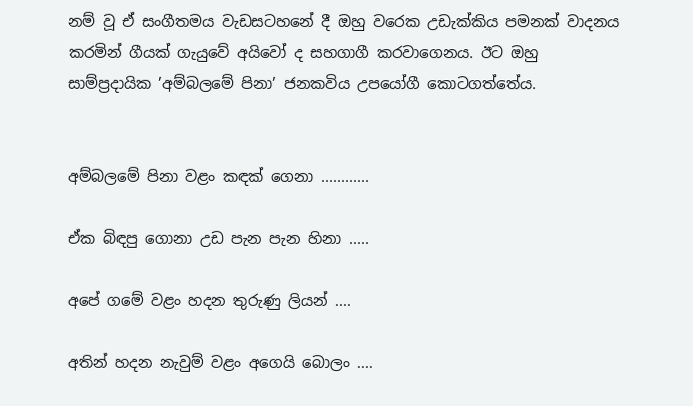නම් වූ ඒ සංගීතමය වැඩසටහනේ දී ඔහු වරෙක උඩැක්කිය පමනක් වාදනය කරමින් ගීයක් ගැයුවේ අයිවෝ ද සහගාගී කරවාගෙනය. ඊට ඔහු සාම්ප්‍රදායික ’අම්බලමේ පිනා’ ජනකවිය උපයෝගී කොටගත්තේය.


අම්බලමේ පිනා වළං කඳක් ගෙනා ............

ඒක බිඳපු ගොනා උඩ පැන පැන හිනා .....

අපේ ගමේ වළං හදන තුරුණු ලියන් ....

අතින් හදන නැවුම් වළං අගෙයි බොලං ....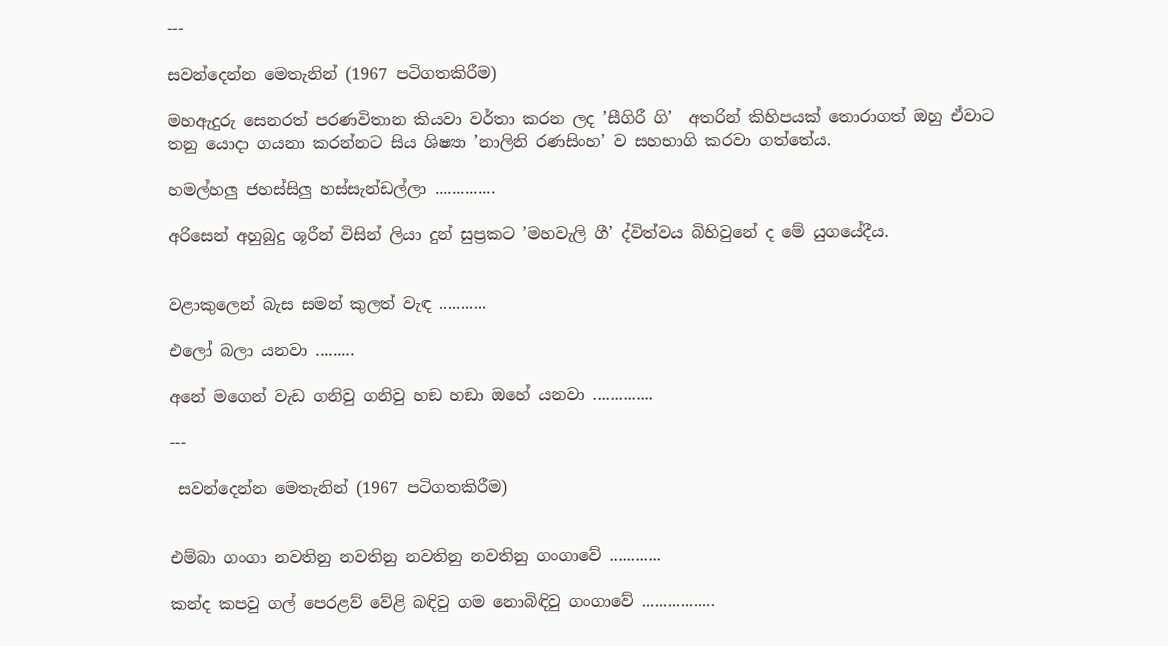---

සවන්දෙන්න මෙතැනින් (1967 පටිගතකිරීම)

මහඇදුරු සෙනරත් පරණවිතාන කියවා වර්තා කරන ලද ’සීගිරී ගි’  අතරින් කිහිපයක් තොරාගත් ඔහු ඒවාට තනු යොදා ගයනා කරන්නට සිය ශිෂ්‍යා ’නාලිනි රණසිංහ’ ව සහභාගි කරවා ගත්තේය.

හමල්හලු ජහස්සිලු හස්සැන්ඩල්ලා ..............

අරිසෙන් අහුබුදු ශූරීන් විසින් ලියා දුන් සුප්‍රකට ’මහවැලි ගී’ ද්විත්වය බිහිවුනේ ද මේ යුගයේදීය.


වළාකුලෙන් බැස සමන් කුලත් වැඳ ...........

එලෝ බලා යනවා .........

අනේ මගෙන් වැඩ ගනිවු ගනිවු හඞ හඞා ඔහේ යනවා ..............

---

 සවන්දෙන්න මෙතැනින් (1967 පටිගතකිරීම)


එම්බා ගංගා නවතිනු නවතිනු නවතිනු නවතිනු ගංගාවේ ............

කන්ද කපවු ගල් පෙරළව් වේළි බඳිවු ගම නොබිඳිවු ගංගාවේ .................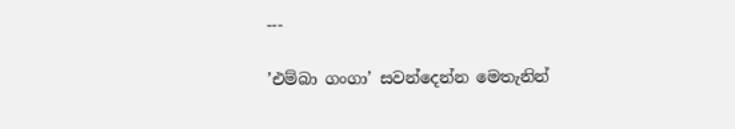---

’එම්බා ගංගා’ සවන්දෙන්න මෙතැනින්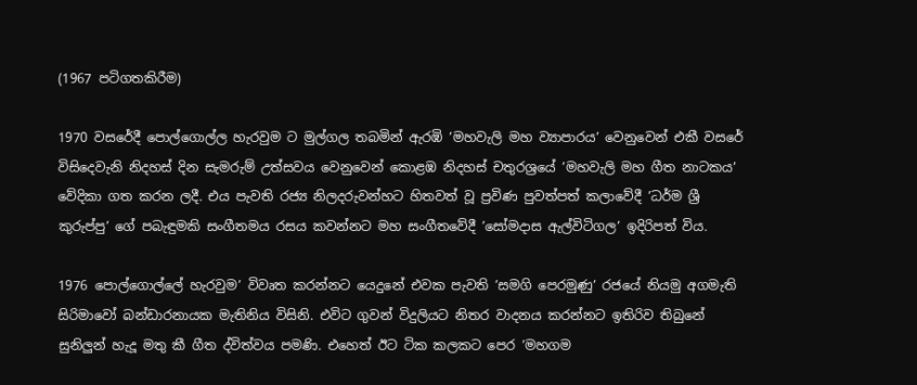(1967 පටිගතකිරීම)

1970 වසරේදී පොල්ගොල්ල හැරවුම ට මුල්ගල තබමින් ඇරඹි ’මහවැලි මහ ව්‍යාපාරය’ වෙනුවෙන් එකී වසරේ විසිදෙවැනි නිදහස් දින සැමරුම් උත්සවය වෙනුවෙන් කොළඹ නිදහස් චතුරශ්‍රයේ ’මහවැලි මහ ගීත නාටකය’ වේදිකා ගත කරන ලදී. එය පැවති රජ්‍ය නිලදරුවන්හට හිතවත් වූ ප්‍රවිණ පුවත්පත් කලාවේදී ’ධර්ම ශ්‍රී කුරුප්පු’ ගේ පබැඳුමකි සංගීතමය රසය කවන්නට මහ සංගීතවේදී ’සෝමදාස ඇල්විටිගල’ ඉදිරිපත් විය.

1976 පොල්ගොල්ලේ හැරවුම’ විවෘත කරන්නට යෙදුනේ එවක පැවති ’සමගි පෙරමුණු’ රජයේ නියමු අගමැති සිරිමාවෝ බන්ඩාරනායක මැතිනිය විසිනි. එවිට ගුවන් විදුලියට නිතර වාදනය කරන්නට ඉතිරිව තිබුනේ සුනිලුන් හැදූ මතු කී ගීත ද්විත්වය පමණි. එහෙත් ඊට ටික කලකට පෙර ’මහගම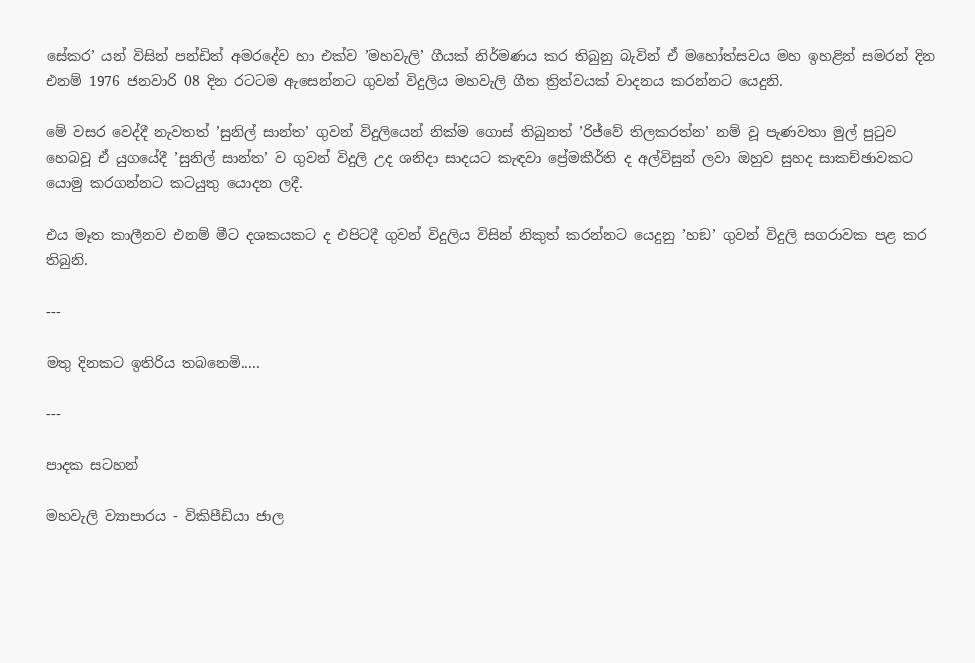සේකර’ යන් විසින් පන්ඩිත් අමරදේව හා එක්ව ’මහවැලි’ ගීයක් නිර්මණය කර තිබුනු බැවින් ඒ මහෝත්සවය මහ ඉහළින් සමරන් දින එනම් 1976 ජනවාරි 08 දින රටටම ඇසෙන්නට ගුවන් විදුලිය මහවැලි ගීත ත්‍රිත්වයක් වාදනය කරන්නට යෙදුනි.

මේ වසර වෙද්දී නැවතත් ’සුනිල් සාන්ත’ ගුවන් විදුලියෙන් නික්ම ගොස් තිබුනත් ’රිජ්වේ තිලකරත්න’ නම් වූ පැණවතා මුල් පුටුව හෙබවූ ඒ යුගයේදී ’සුනිල් සාන්ත’ ව ගුවන් විදුලි උද ශනිදා සාදයට කැඳවා ප්‍රේමකීර්ති ද අල්විසුන් ලවා ඔහුව සුහද සාකච්ඡාවකට යොමු කරගන්නට කටයුතු යොදන ලදී.

එය මෑත කාලීනව එනම් මීට දශකයකට ද එපිටදී ගුවන් විදුලිය විසින් නිකුත් කරන්නට යෙදුනු ’හඞ’ ගුවන් විදුලි සගරාවක පළ කර තිබුනි.

---

මතු දිනකට ඉතිරිය තබනෙමි.....

---

පාදක සටහන්

මහවැලි ව්‍යාපාරය - විකිපීඩියා ජාල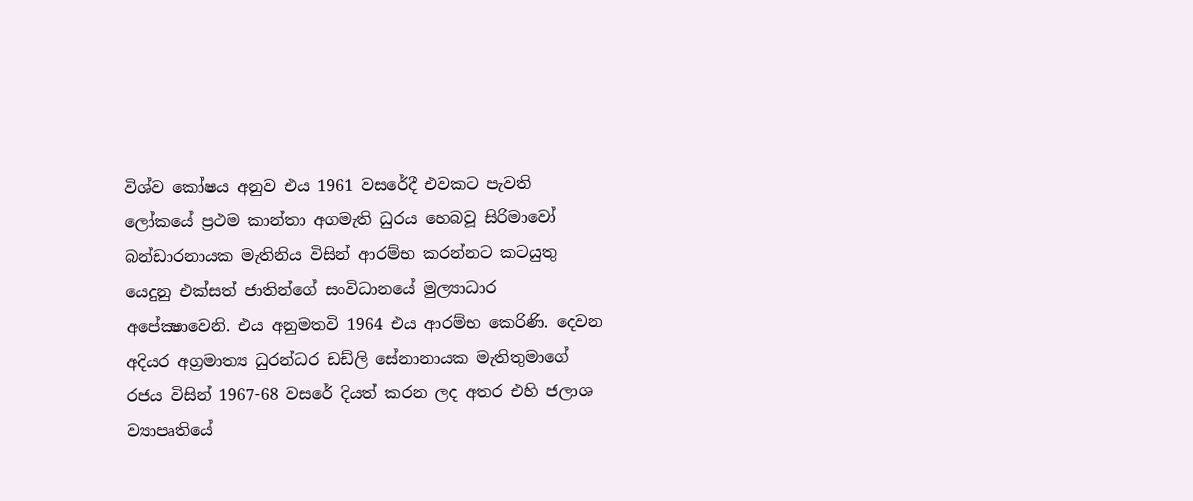විශ්ව කෝෂය අනුව එය 1961 වසරේදී එවකට පැවති ලෝකයේ ප්‍රථම කාන්තා අගමැති ධුරය හෙබවූ සිරිමාවෝ බන්ඩාරනායක මැතිනිය විසින් ආරම්භ කරන්නට කටයුතු යෙදුනු එක්සත් ජාතින්ගේ සංවිධානයේ මුල්‍යාධාර අපේක්‍ෂාවෙනි. එය අනුමතවි 1964 එය ආරම්භ කෙරිණි. දෙවන අදියර අග්‍රමාත්‍ය ධුරන්ධර ඩඩ්ලි සේනානායක මැතිතුමාගේ රජය විසින් 1967-68 වසරේ දියත් කරන ලද අතර එහි ජලාශ ව්‍යාපෘතියේ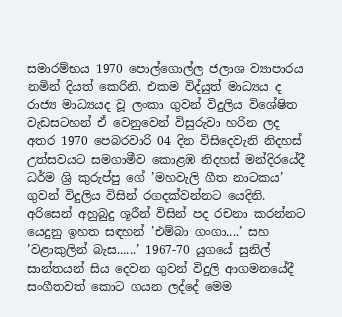සමාරම්භය 1970 පොල්ගොල්ල ජලාශ ව්‍යාපාරය නමින් දියත් කෙරිනි. එකම විද්යුත් මාධ්‍යය ද රාජ්‍ය මාධ්‍යයද වූ ලංකා ගුවන් විදුලිය විශේෂිත වැඩසටහන් ඒ වෙනුවෙන් විසුරුවා හරින ලද අතර 1970 පෙබරවාරි 04 දින විසිදෙවැනි නිදහස් උත්සවයට සමගාමීව කොළඹ නිදහස් මන්දිරයේදී ධර්ම ශ්‍රි කුරුප්පු ගේ ’මහවැලි ගීත නාටකය’ ගුවන් විදුලිය විසින් රගදක්වන්නට යෙදිනි. අරිසෙන් අහුබුදු ශූරීන් විසින් පද රචනා කරන්නට යෙදුනු ඉහත සඳහන් ’එම්බා ගංගා....’ සහ ’වළාකුලින් බැස......’ 1967-70 යුගයේ සුනිල් සාන්තයන් සිය දෙවන ගුවන් විදුලි ආගමනයේදී සංගීතවත් කොට ගයන ලද්දේ මෙම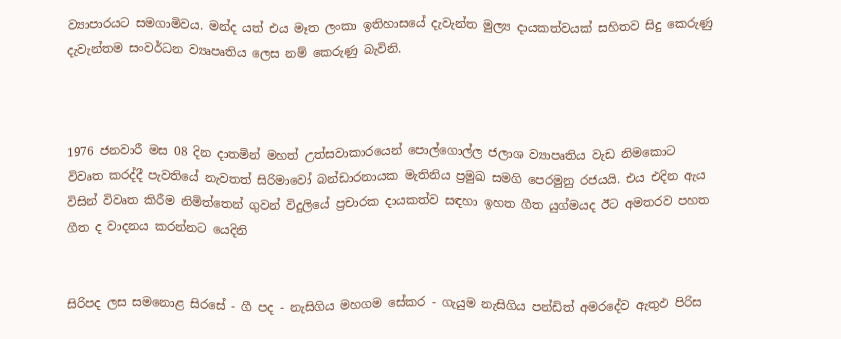ව්‍යාපාරයට සමගාමිවය. මන්ද යත් එය මෑත ලංකා ඉතිහාසයේ දැවැන්ත මුල්‍ය දායකත්වයක් සහිතව සිදු කෙරුණු දැවැන්තම සංවර්ධන ව්‍යෘපෘතිය ලෙස නම් කෙරුණු බැවිනි.



1976 ජනවාරී මස 08 දින දාතමින් මහත් උත්සවාකාරයෙන් පොල්ගොල්ල ජලාශ ව්‍යාපෘතිය වැඩ නිමකොට විවෘත කරද්දී පැවතියේ නැවතත් සිරිමාවෝ බන්ඩාරනායක මැතිනිය ප්‍රමුඛ සමගි පෙරමුනු රජයයි. එය එදින ඇය විසින් විවෘත කිරීම නිමිත්තෙන් ගුවන් විදුලියේ ප්‍රචාරක දායකත්ව සඳහා ඉහත ගීත යුග්මයද ඊට අමතරව පහත ගීත ද වාදනය කරන්නට යෙදිනි


සිරිපද ලස සමනොළ සිරසේ - ගී පද - නැසිගිය මහගම සේකර - ගැයුම නැසිගිය පන්ඩිත් අමරදේව ඇතුඵ පිරිස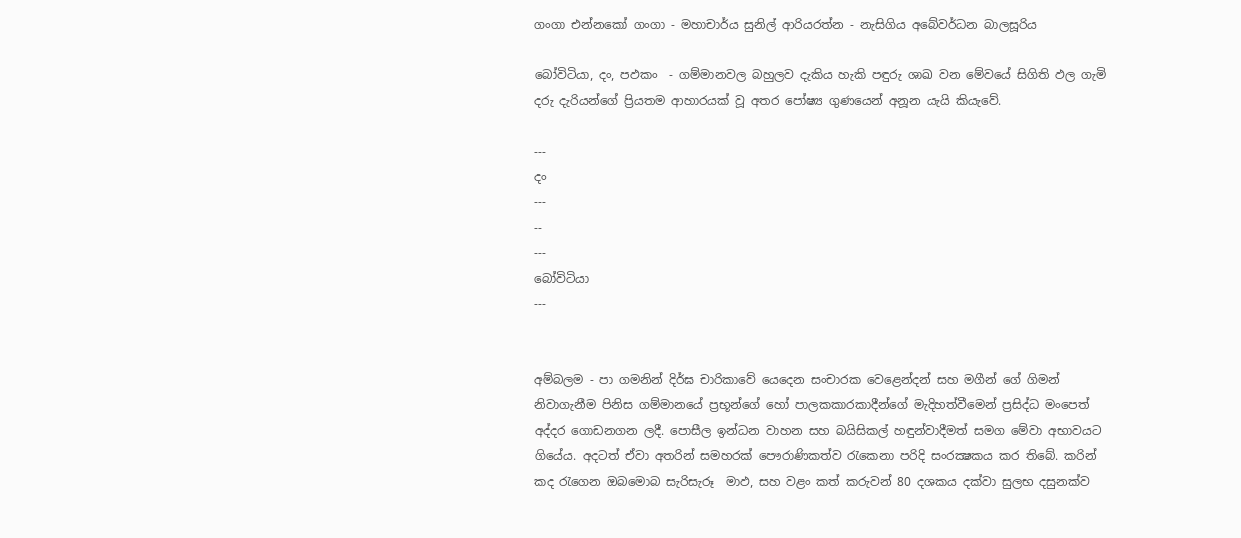ගංගා එන්නකෝ ගංගා - මහාචාර්ය සුනිල් ආරියරත්න - නැසිගිය අබේවර්ධන බාලසූරිය

බෝවිටියා, දං, පඵකං  - ගම්මානවල බහුලව දැකිය හැකි පඳුරු ශාඛ වන මේවයේ සිගිති ඵල ගැමි දරු දැරියන්ගේ ප්‍රියතම ආහාරයක් වූ අතර පෝෂ්‍ය ගුණයෙන් අනූන යැයි කියැවේ.

---
දං
---
--
---
බෝවිටියා
---


අම්බලම - පා ගමනින් දිර්ඝ චාරිකාවේ යෙදෙන සංචාරක වෙළෙන්දන් සහ මගීන් ගේ ගිමන් නිවාගැනීම පිනිස ගම්මානයේ ප්‍රභූන්ගේ හෝ පාලකකාරකාදීන්ගේ මැදිහත්වීමෙන් ප්‍රසිද්ධ මංපෙත් අද්දර ගොඩනගන ලදී. පොසීල ඉන්ධන වාහන සහ බයිසිකල් හඳුන්වාදීමත් සමග මේවා අභාවයට ගියේය. අදටත් ඒවා අතරින් සමහරක් පෞරාණිකත්ව රැකෙනා පරිදි සංරක්‍ෂකය කර තිබේ. කරින් කද රැගෙන ඔබමොබ සැරිසැරූ  මාඵ, සහ වළං කත් කරුවන් 80 දශකය දක්වා සුලභ දසුනක්ව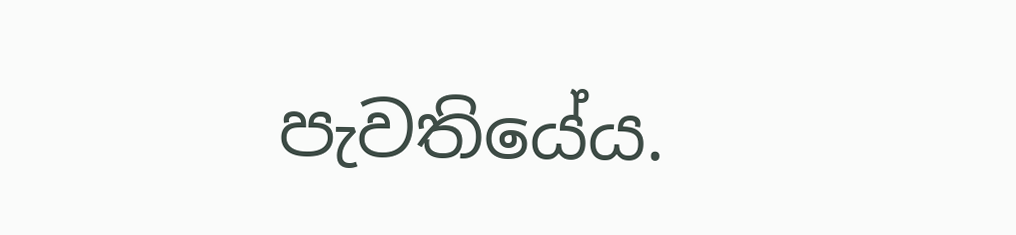පැවතියේය.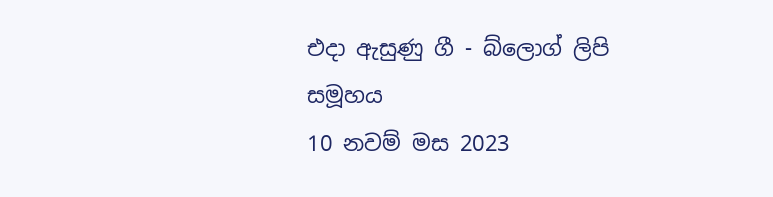එදා ඇසුණු ගී - බ්ලොග් ලිපි සමූහය
10 නවම් මස 2023